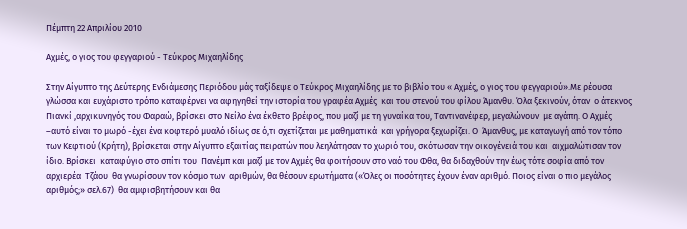Πέμπτη 22 Απριλίου 2010

Αχμές, ο γιος του φεγγαριού - Τεύκρος Μιχαηλίδης

Στην Αίγυπτο της Δεύτερης Ενδιάμεσης Περιόδου μάς ταξίδεψε ο Τεύκρος Μιχαηλίδης με το βιβλίο του « Αχμές, ο γιος του φεγγαριού».Με ρέουσα γλώσσα και ευχάριστο τρόπο καταφέρνει να αφηγηθεί την ιστορία του γραφέα Αχμές  και του στενού του φίλου Άμανθυ. Όλα ξεκινούν, όταν  ο άτεκνος Πιανκί ,αρχικυνηγός του Φαραώ, βρίσκει στο Νείλο ένα έκθετο βρέφος, που μαζί με τη γυναίκα του, Ταντινανέφερ, μεγαλώνουν  με αγάπη. Ο Αχμές –αυτό είναι το μωρό -έχει ένα κοφτερό μυαλό ιδίως σε ό,τι σχετίζεται με μαθηματικά  και γρήγορα ξεχωρίζει. Ο  Άμανθυς, με καταγωγή από τον τόπο των Κεφτιού (Κρήτη), βρίσκεται στην Αίγυπτο εξαιτίας πειρατών που λεηλάτησαν το χωριό του, σκότωσαν την οικογένειά του και  αιχμαλώτισαν τον ίδιο. Βρίσκει  καταφύγιο στο σπίτι του  Πανέμπ και μαζί με τον Αχμές θα φοιτήσουν στο ναό του Φθα, θα διδαχθούν την έως τότε σοφία από τον αρχιερέα  Τζάου  θα γνωρίσουν τον κόσμο των  αριθμών, θα θέσουν ερωτήματα («Όλες οι ποσότητες έχουν έναν αριθμό. Ποιος είναι ο πιο μεγάλος αριθμός;» σελ.67)  θα αμφισβητήσουν και θα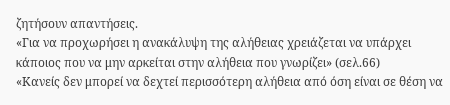ζητήσουν απαντήσεις.
«Για να προχωρήσει η ανακάλυψη της αλήθειας χρειάζεται να υπάρχει κάποιος που να μην αρκείται στην αλήθεια που γνωρίζει» (σελ.66)
«Κανείς δεν μπορεί να δεχτεί περισσότερη αλήθεια από όση είναι σε θέση να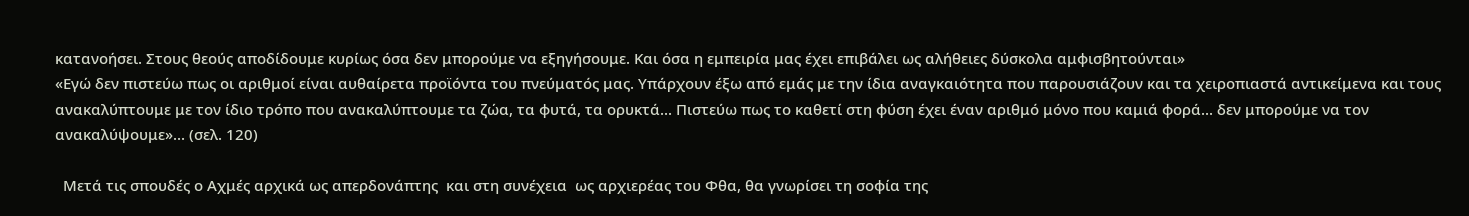κατανοήσει. Στους θεούς αποδίδουμε κυρίως όσα δεν μπορούμε να εξηγήσουμε. Και όσα η εμπειρία μας έχει επιβάλει ως αλήθειες δύσκολα αμφισβητούνται»
«Εγώ δεν πιστεύω πως οι αριθμοί είναι αυθαίρετα προϊόντα του πνεύματός μας. Υπάρχουν έξω από εμάς με την ίδια αναγκαιότητα που παρουσιάζουν και τα χειροπιαστά αντικείμενα και τους ανακαλύπτουμε με τον ίδιο τρόπο που ανακαλύπτουμε τα ζώα, τα φυτά, τα ορυκτά... Πιστεύω πως το καθετί στη φύση έχει έναν αριθμό μόνο που καμιά φορά... δεν μπορούμε να τον ανακαλύψουμε»... (σελ. 120)

  Μετά τις σπουδές ο Αχμές αρχικά ως απερδονάπτης  και στη συνέχεια  ως αρχιερέας του Φθα, θα γνωρίσει τη σοφία της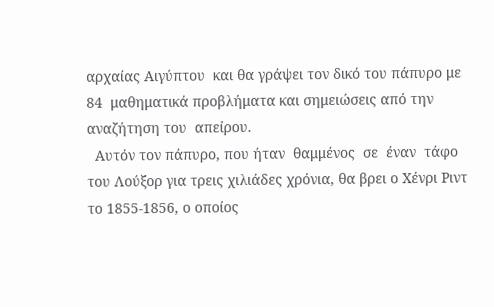αρχαίας Αιγύπτου  και θα γράψει τον δικό του πάπυρο με 84  μαθηματικά προβλήματα και σημειώσεις από την αναζήτηση του  απείρου.
  Αυτόν τον πάπυρο, που ήταν  θαμμένος  σε  έναν  τάφο του Λούξορ για τρεις χιλιάδες χρόνια, θα βρει ο Χένρι Ριντ το 1855-1856, ο οποίος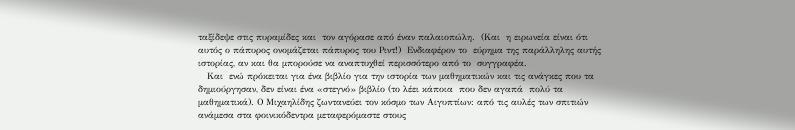ταξίδεψε στις πυραμίδες και  τον αγόρασε από έναν παλαιοπώλη.  (Και  η ειρωνεία είναι ότι  αυτός ο πάπυρος ονομάζεται πάπυρος του Ριντ!)  Ενδιαφέρον το  εύρημα της παράλληλης αυτής ιστορίας, αν και θα μπορούσε να αναπτυχθεί περισσότερο από το  συγγραφέα.
   Και  ενώ πρόκειται για ένα βιβλίο για την ιστορία των μαθηματικών και τις ανάγκες που τα δημιούργησαν, δεν είναι ένα «στεγνό» βιβλίο (το λέει κάποια  που δεν αγαπά  πολύ τα μαθηματικά). Ο Μιχαηλίδης ζωντανεύει τον κόσμο των Αιγυπτίων: από τις αυλές των σπιτιών ανάμεσα στα φοινικόδεντρα μεταφερόμαστε στους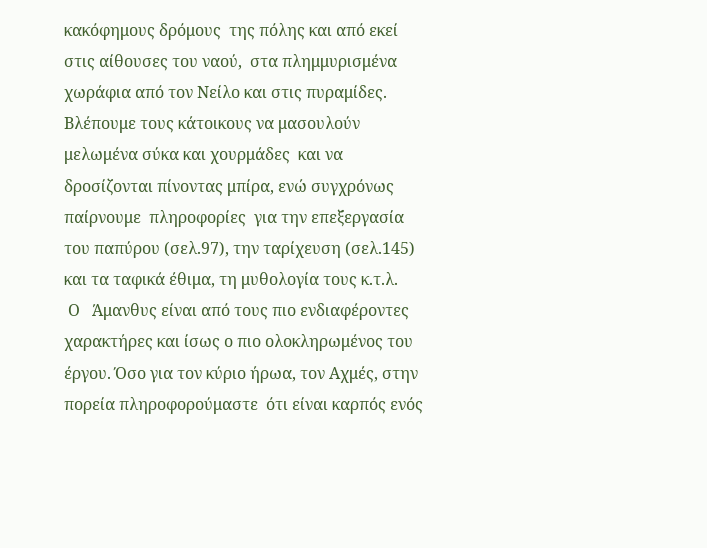κακόφημους δρόμους  της πόλης και από εκεί στις αίθουσες του ναού,  στα πλημμυρισμένα χωράφια από τον Νείλο και στις πυραμίδες. Βλέπουμε τους κάτοικους να μασουλούν μελωμένα σύκα και χουρμάδες  και να δροσίζονται πίνοντας μπίρα, ενώ συγχρόνως παίρνουμε  πληροφορίες  για την επεξεργασία  του παπύρου (σελ.97), την ταρίχευση (σελ.145)  και τα ταφικά έθιμα, τη μυθολογία τους κ.τ.λ.
 Ο   Άμανθυς είναι από τους πιο ενδιαφέροντες χαρακτήρες και ίσως ο πιο ολοκληρωμένος του έργου. Όσο για τον κύριο ήρωα, τον Αχμές, στην πορεία πληροφορούμαστε  ότι είναι καρπός ενός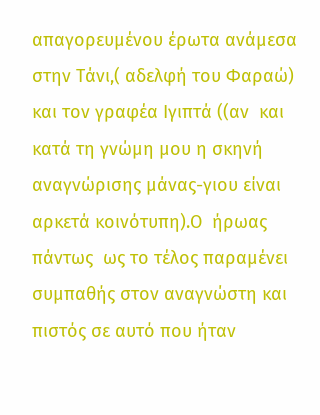απαγορευμένου έρωτα ανάμεσα στην Τάνι,( αδελφή του Φαραώ) και τον γραφέα Ιγιπτά ((αν  και κατά τη γνώμη μου η σκηνή αναγνώρισης μάνας-γιου είναι αρκετά κοινότυπη).Ο  ήρωας πάντως  ως το τέλος παραμένει συμπαθής στον αναγνώστη και πιστός σε αυτό που ήταν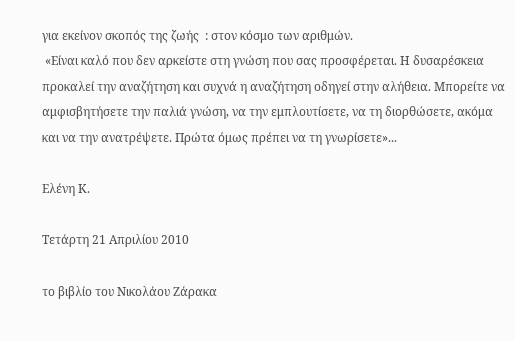για εκείνον σκοπός της ζωής  : στον κόσμο των αριθμών.
 «Είναι καλό που δεν αρκείστε στη γνώση που σας προσφέρεται. Η δυσαρέσκεια προκαλεί την αναζήτηση και συχνά η αναζήτηση οδηγεί στην αλήθεια. Μπορείτε να αμφισβητήσετε την παλιά γνώση, να την εμπλουτίσετε, να τη διορθώσετε, ακόμα και να την ανατρέψετε. Πρώτα όμως πρέπει να τη γνωρίσετε»...

Eλένη Κ.

Τετάρτη 21 Απριλίου 2010

το βιβλίο του Νικολάου Ζάρακα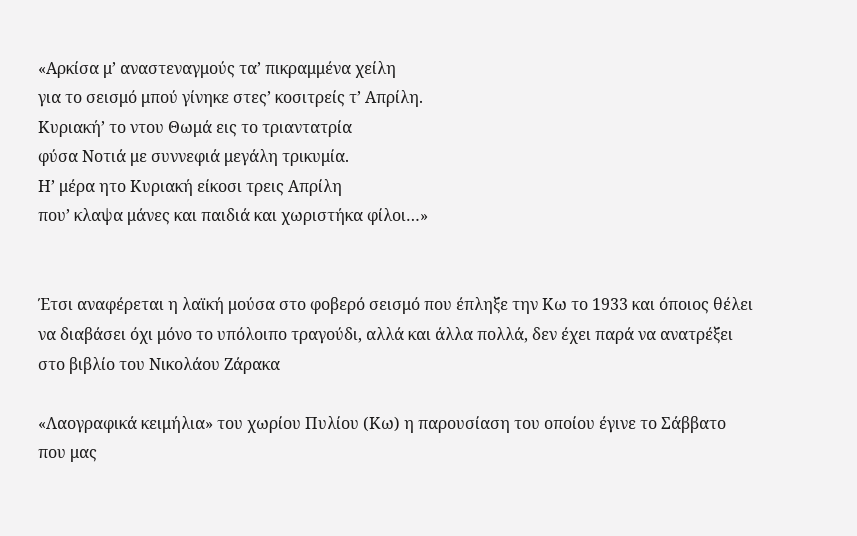«Αρκίσα μ’ αναστεναγμούς τα’ πικραμμένα χείλη
για το σεισμό μπού γίνηκε στες’ κοσιτρείς τ’ Απρίλη.
Κυριακή’ το ντου Θωμά εις το τριαντατρία
φύσα Νοτιά με συννεφιά μεγάλη τρικυμία.
Η’ μέρα ητο Κυριακή είκοσι τρεις Απρίλη
που’ κλαψα μάνες και παιδιά και χωριστήκα φίλοι…»


Έτσι αναφέρεται η λαϊκή μούσα στο φοβερό σεισμό που έπληξε την Κω το 1933 και όποιος θέλει να διαβάσει όχι μόνο το υπόλοιπο τραγούδι, αλλά και άλλα πολλά, δεν έχει παρά να ανατρέξει στο βιβλίο του Νικολάου Ζάρακα

«Λαογραφικά κειμήλια» του χωρίου Πυλίου (Κω) η παρουσίαση του οποίου έγινε το Σάββατο που μας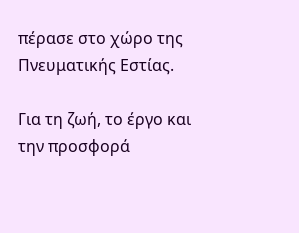πέρασε στο χώρο της Πνευματικής Εστίας.

Για τη ζωή, το έργο και την προσφορά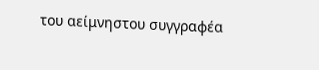του αείμνηστου συγγραφέα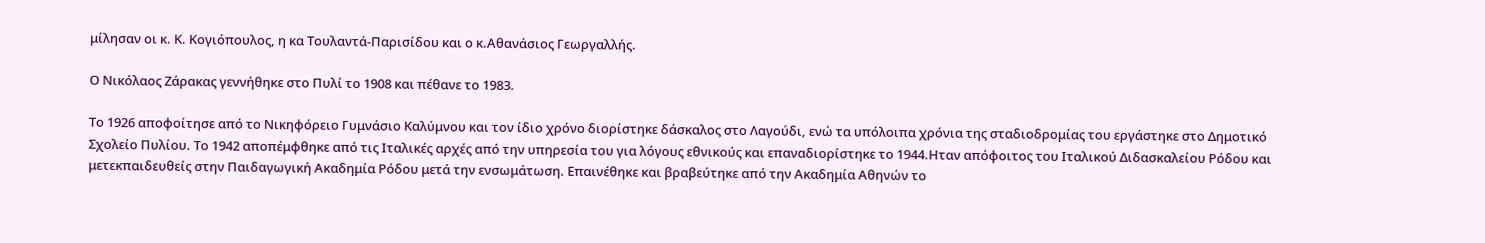μίλησαν οι κ. Κ. Κογιόπουλος, η κα Τουλαντά-Παρισίδου και ο κ.Αθανάσιος Γεωργαλλής.

Ο Νικόλαος Ζάρακας γεννήθηκε στο Πυλί το 1908 και πέθανε το 1983.

Το 1926 αποφοίτησε από το Νικηφόρειο Γυμνάσιο Καλύμνου και τον ίδιο χρόνο διορίστηκε δάσκαλος στο Λαγούδι, ενώ τα υπόλοιπα χρόνια της σταδιοδρομίας του εργάστηκε στο Δημοτικό Σχολείο Πυλίου. Το 1942 αποπέμφθηκε από τις Ιταλικές αρχές από την υπηρεσία του για λόγους εθνικούς και επαναδιορίστηκε το 1944.Ηταν απόφοιτος του Ιταλικού Διδασκαλείου Ρόδου και μετεκπαιδευθείς στην Παιδαγωγική Ακαδημία Ρόδου μετά την ενσωμάτωση. Επαινέθηκε και βραβεύτηκε από την Ακαδημία Αθηνών το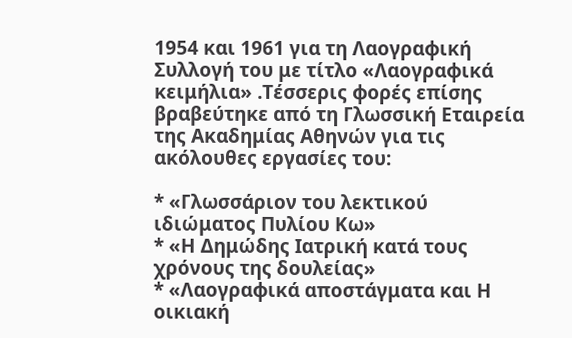1954 και 1961 για τη Λαογραφική Συλλογή του με τίτλο «Λαογραφικά κειμήλια» .Τέσσερις φορές επίσης βραβεύτηκε από τη Γλωσσική Εταιρεία της Ακαδημίας Αθηνών για τις ακόλουθες εργασίες του:

* «Γλωσσάριον του λεκτικού ιδιώματος Πυλίου Κω»
* «Η Δημώδης Ιατρική κατά τους χρόνους της δουλείας»
* «Λαογραφικά αποστάγματα και Η οικιακή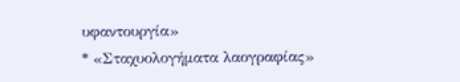υφαντουργία»
* «Σταχυολογήματα λαογραφίας»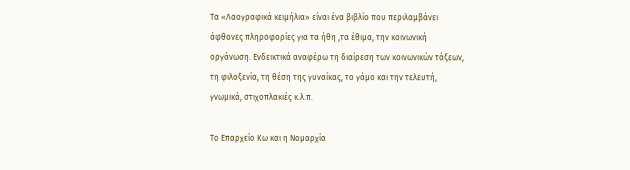Τα «Λαογραφικά κειμήλια» είναι ένα βιβλίο που περιλαμβάνει άφθονες πληροφορίες για τα ήθη ,τα έθιμα, την κοινωνική οργάνωση. Ενδεικτικά αναφέρω τη διαίρεση των κοινωνικών τάξεων, τη φιλοξενία, τη θέση της γυναίκας, το γάμο και την τελευτή, γνωμικά, στιχοπλακιές κ.λ.π.

Το Επαρχείο Κω και η Νομαρχία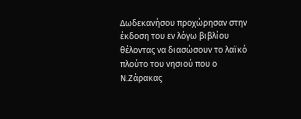Δωδεκανήσου προχώρησαν στην έκδοση του εν λόγω βιβλίου θέλοντας να διασώσουν το λαϊκό πλούτο του νησιού που ο Ν.Ζάρακας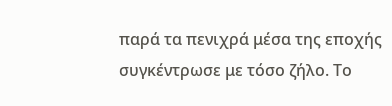παρά τα πενιχρά μέσα της εποχής συγκέντρωσε με τόσο ζήλο. Το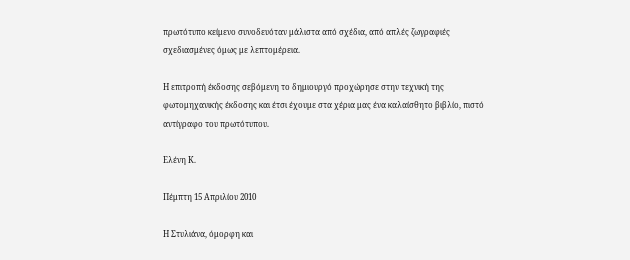πρωτότυπο κείμενο συνοδευόταν μάλιστα από σχέδια, από απλές ζωγραφιές σχεδιασμένες όμως με λεπτομέρεια.

Η επιτροπή έκδοσης σεβόμενη το δημιουργό προχώρησε στην τεχνική της φωτομηχανικής έκδοσης και έτσι έχουμε στα χέρια μας ένα καλαίσθητο βιβλίο, πιστό αντίγραφο του πρωτότυπου.

Ελένη Κ.

Πέμπτη 15 Απριλίου 2010

Η Στυλιάνα, όμορφη και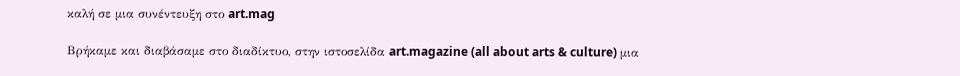καλή σε μια συνέντευξη στο art.mag

Βρήκαμε και διαβάσαμε στο διαδίκτυο, στην ιστοσελίδα art.magazine (all about arts & culture) μια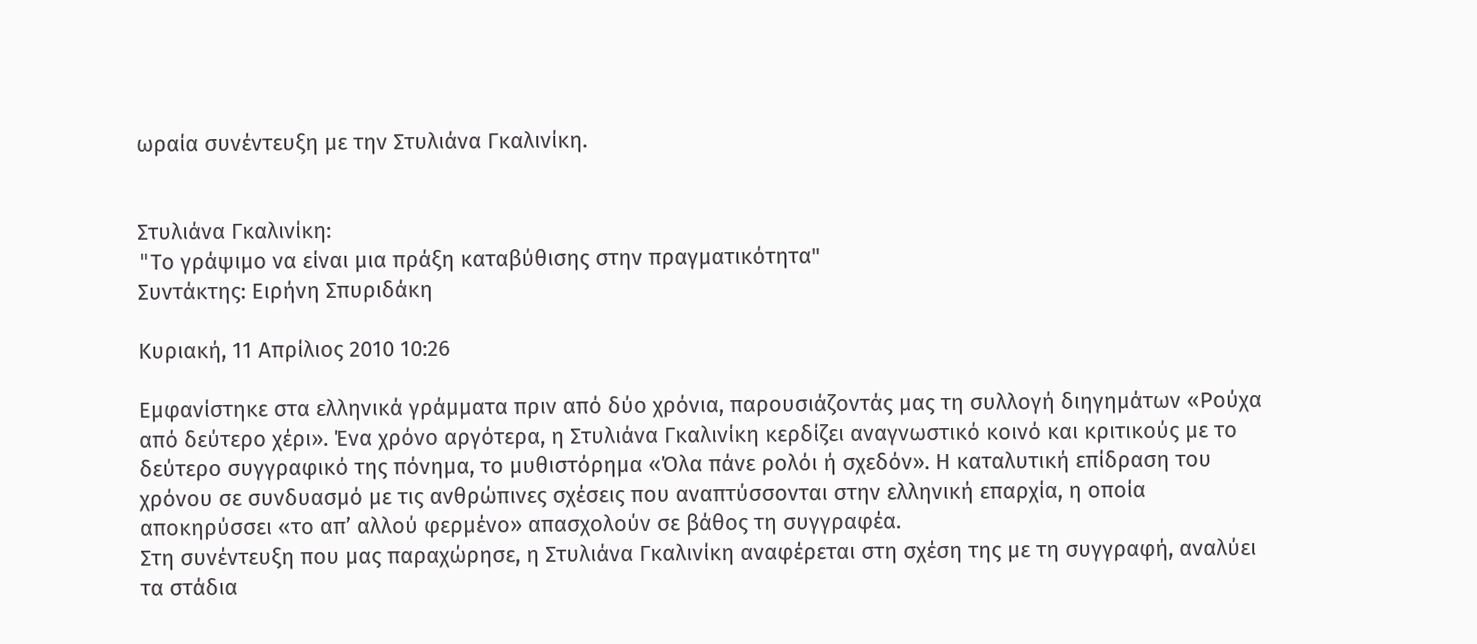ωραία συνέντευξη με την Στυλιάνα Γκαλινίκη.


Στυλιάνα Γκαλινίκη:
"Tο γράψιμο να είναι μια πράξη καταβύθισης στην πραγματικότητα"
Συντάκτης: Ειρήνη Σπυριδάκη

Κυριακή, 11 Απρίλιος 2010 10:26

Εμφανίστηκε στα ελληνικά γράμματα πριν από δύο χρόνια, παρουσιάζοντάς μας τη συλλογή διηγημάτων «Ρούχα από δεύτερο χέρι». Ένα χρόνο αργότερα, η Στυλιάνα Γκαλινίκη κερδίζει αναγνωστικό κοινό και κριτικούς με το δεύτερο συγγραφικό της πόνημα, το μυθιστόρημα «Όλα πάνε ρολόι ή σχεδόν». Η καταλυτική επίδραση του χρόνου σε συνδυασμό με τις ανθρώπινες σχέσεις που αναπτύσσονται στην ελληνική επαρχία, η οποία αποκηρύσσει «το απ’ αλλού φερμένο» απασχολούν σε βάθος τη συγγραφέα.
Στη συνέντευξη που μας παραχώρησε, η Στυλιάνα Γκαλινίκη αναφέρεται στη σχέση της με τη συγγραφή, αναλύει τα στάδια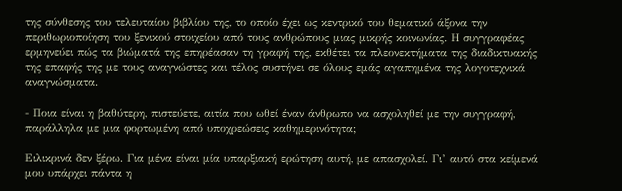της σύνθεσης του τελευταίου βιβλίου της, το οποίο έχει ως κεντρικό του θεματικό άξονα την περιθωριοποίηση του ξενικού στοιχείου από τους ανθρώπους μιας μικρής κοινωνίας. Η συγγραφέας ερμηνεύει πώς τα βιώματά της επηρέασαν τη γραφή της, εκθέτει τα πλεονεκτήματα της διαδικτυακής της επαφής της με τους αναγνώστες και τέλος συστήνει σε όλους εμάς αγαπημένα της λογοτεχνικά αναγνώσματα.

- Ποια είναι η βαθύτερη, πιστεύετε, αιτία που ωθεί έναν άνθρωπο να ασχοληθεί με την συγγραφή, παράλληλα με μια φορτωμένη από υποχρεώσεις καθημερινότητα;

Ειλικρινά δεν ξέρω. Για μένα είναι μία υπαρξιακή ερώτηση αυτή, με απασχολεί. Γι’ αυτό στα κείμενά μου υπάρχει πάντα η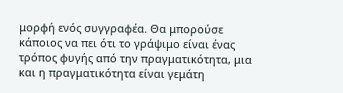μορφή ενός συγγραφέα. Θα μπορούσε κάποιος να πει ότι το γράψιμο είναι ένας τρόπος φυγής από την πραγματικότητα, μια και η πραγματικότητα είναι γεμάτη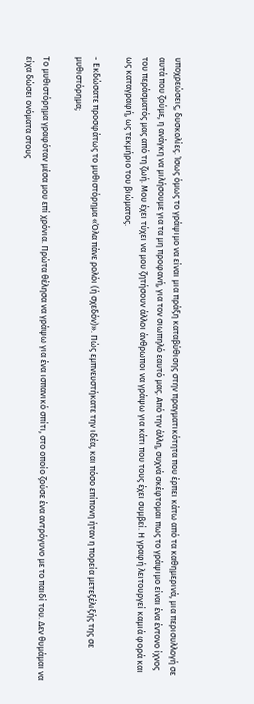υποχρεώσεις, δυσκολίες. Ίσως όμως το γράψιμο να είναι μια πράξη καταβύθισης στην πραγματικότητα που έρπει κάτω από τα καθημερινά, μια περισυλλογή σε αυτά που ζούμε, η ανάγκη να μιλήσουμε για τα μη προφανή, για τον σιωπηλό εαυτό μας. Από την άλλη, συχνά σκέφτομαι πως το γράψιμο είναι ένα έντονο ίχνος του περάσματός μας από τη ζωή. Μου έχει τύχει να μου ζητήσουν άλλοι άνθρωποι να γράψω για κάτι που τους έχει συμβεί. Η γραφή λειτουργεί καμιά φορά και ως καταγραφή, ως τεκμήριο του βιώματος.

- Εκδώσατε προσφάτως το μυθιστόρημα «Όλα πάνε ρολόι (ή σχεδόν)». Πώς εμπνευστήκατε την ιδέα, και πόσο επίπονη ήταν η πορεία μετεξέλιξής της σε μυθιστόρημα;

Το μυθιστόρημα γραφόταν μέσα μου επί χρόνια. Πρώτα θέλησα να γράψω για ένα ισπανικό σπίτι, στο οποίο ζούσε ένα αντρόγυνο με το παιδί του. Δεν θυμάμαι να είχα δώσει ονόματα στους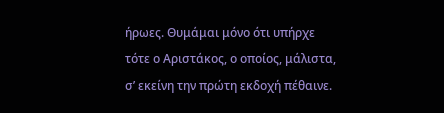ήρωες. Θυμάμαι μόνο ότι υπήρχε τότε ο Αριστάκος, ο οποίος, μάλιστα, σ’ εκείνη την πρώτη εκδοχή πέθαινε.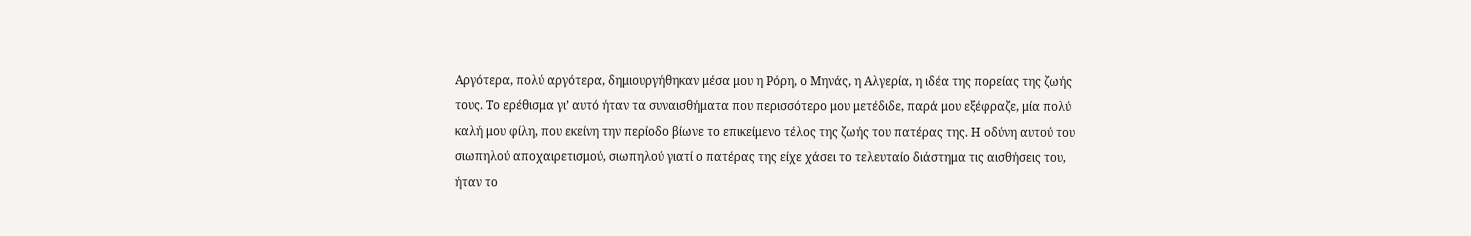Αργότερα, πολύ αργότερα, δημιουργήθηκαν μέσα μου η Ρόρη, ο Μηνάς, η Αλγερία, η ιδέα της πορείας της ζωής τους. Το ερέθισμα γι’ αυτό ήταν τα συναισθήματα που περισσότερο μου μετέδιδε, παρά μου εξέφραζε, μία πολύ καλή μου φίλη, που εκείνη την περίοδο βίωνε το επικείμενο τέλος της ζωής του πατέρας της. Η οδύνη αυτού του σιωπηλού αποχαιρετισμού, σιωπηλού γιατί ο πατέρας της είχε χάσει το τελευταίο διάστημα τις αισθήσεις του, ήταν το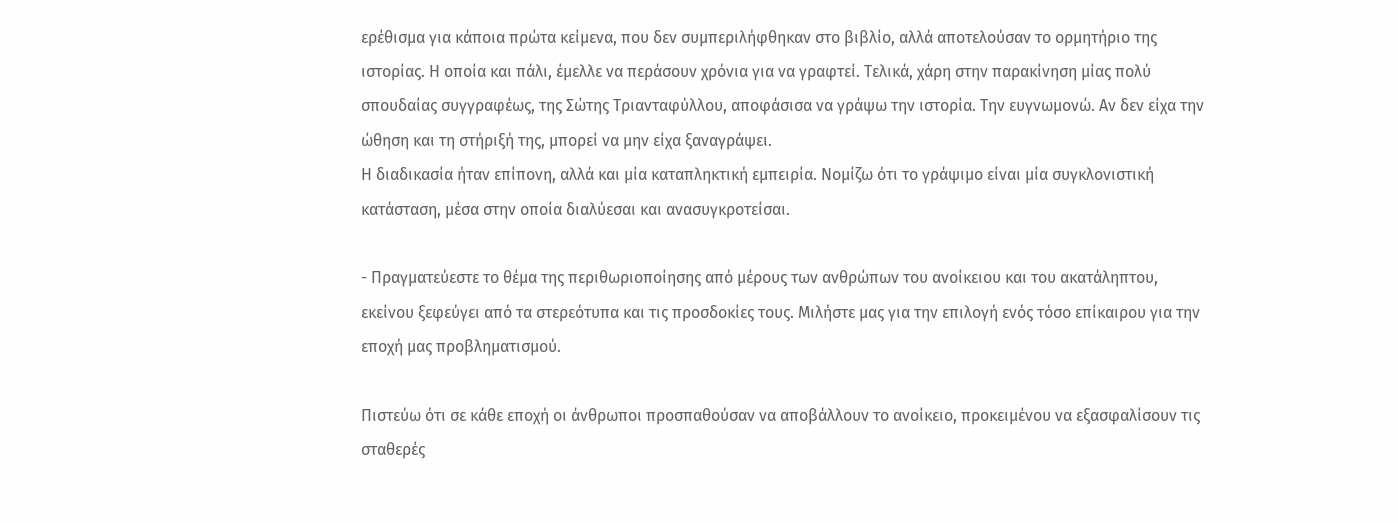ερέθισμα για κάποια πρώτα κείμενα, που δεν συμπεριλήφθηκαν στο βιβλίο, αλλά αποτελούσαν το ορμητήριο της ιστορίας. Η οποία και πάλι, έμελλε να περάσουν χρόνια για να γραφτεί. Τελικά, χάρη στην παρακίνηση μίας πολύ σπουδαίας συγγραφέως, της Σώτης Τριανταφύλλου, αποφάσισα να γράψω την ιστορία. Την ευγνωμονώ. Αν δεν είχα την ώθηση και τη στήριξή της, μπορεί να μην είχα ξαναγράψει.
Η διαδικασία ήταν επίπονη, αλλά και μία καταπληκτική εμπειρία. Νομίζω ότι το γράψιμο είναι μία συγκλονιστική κατάσταση, μέσα στην οποία διαλύεσαι και ανασυγκροτείσαι.

- Πραγματεύεστε το θέμα της περιθωριοποίησης από μέρους των ανθρώπων του ανοίκειου και του ακατάληπτου, εκείνου ξεφεύγει από τα στερεότυπα και τις προσδοκίες τους. Μιλήστε μας για την επιλογή ενός τόσο επίκαιρου για την εποχή μας προβληματισμού.

Πιστεύω ότι σε κάθε εποχή οι άνθρωποι προσπαθούσαν να αποβάλλουν το ανοίκειο, προκειμένου να εξασφαλίσουν τις σταθερές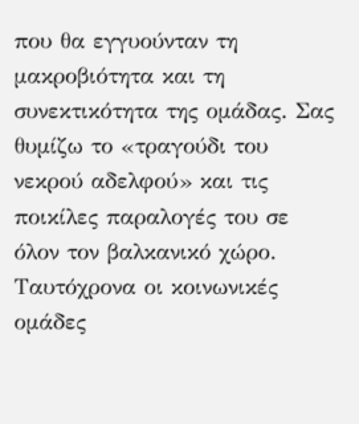που θα εγγυούνταν τη μακροβιότητα και τη συνεκτικότητα της ομάδας. Σας θυμίζω το «τραγούδι του νεκρού αδελφού» και τις ποικίλες παραλογές του σε όλον τον βαλκανικό χώρο. Ταυτόχρονα οι κοινωνικές ομάδες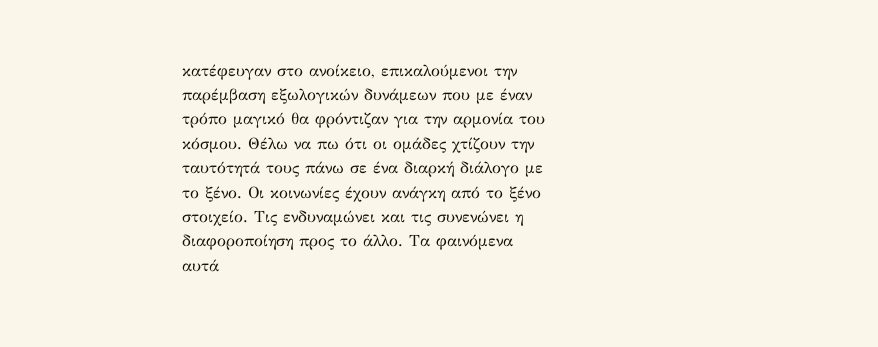κατέφευγαν στο ανοίκειο, επικαλούμενοι την παρέμβαση εξωλογικών δυνάμεων που με έναν τρόπο μαγικό θα φρόντιζαν για την αρμονία του κόσμου. Θέλω να πω ότι οι ομάδες χτίζουν την ταυτότητά τους πάνω σε ένα διαρκή διάλογο με το ξένο. Οι κοινωνίες έχουν ανάγκη από το ξένο στοιχείο. Τις ενδυναμώνει και τις συνενώνει η διαφοροποίηση προς το άλλο. Τα φαινόμενα αυτά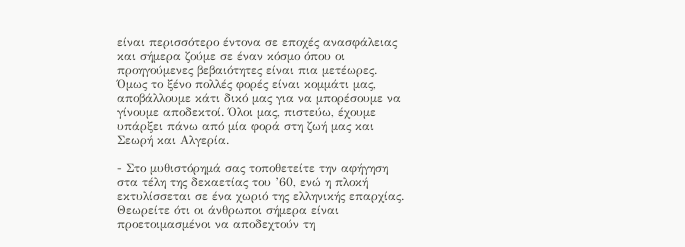είναι περισσότερο έντονα σε εποχές ανασφάλειας και σήμερα ζούμε σε έναν κόσμο όπου οι προηγούμενες βεβαιότητες είναι πια μετέωρες. Όμως το ξένο πολλές φορές είναι κομμάτι μας, αποβάλλουμε κάτι δικό μας για να μπορέσουμε να γίνουμε αποδεκτοί. Όλοι μας, πιστεύω, έχουμε υπάρξει πάνω από μία φορά στη ζωή μας και Σεωρή και Αλγερία.

- Στο μυθιστόρημά σας τοποθετείτε την αφήγηση στα τέλη της δεκαετίας του ’60, ενώ η πλοκή εκτυλίσσεται σε ένα χωριό της ελληνικής επαρχίας. Θεωρείτε ότι οι άνθρωποι σήμερα είναι προετοιμασμένοι να αποδεχτούν τη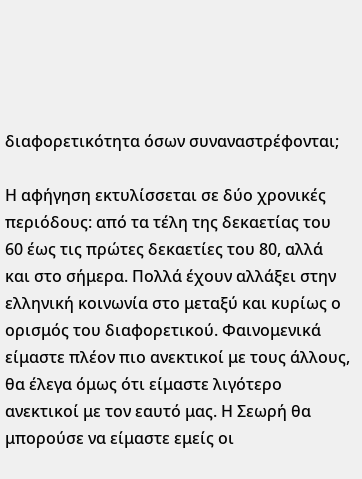διαφορετικότητα όσων συναναστρέφονται;

Η αφήγηση εκτυλίσσεται σε δύο χρονικές περιόδους: από τα τέλη της δεκαετίας του 60 έως τις πρώτες δεκαετίες του 80, αλλά και στο σήμερα. Πολλά έχουν αλλάξει στην ελληνική κοινωνία στο μεταξύ και κυρίως ο ορισμός του διαφορετικού. Φαινομενικά είμαστε πλέον πιο ανεκτικοί με τους άλλους, θα έλεγα όμως ότι είμαστε λιγότερο ανεκτικοί με τον εαυτό μας. Η Σεωρή θα μπορούσε να είμαστε εμείς οι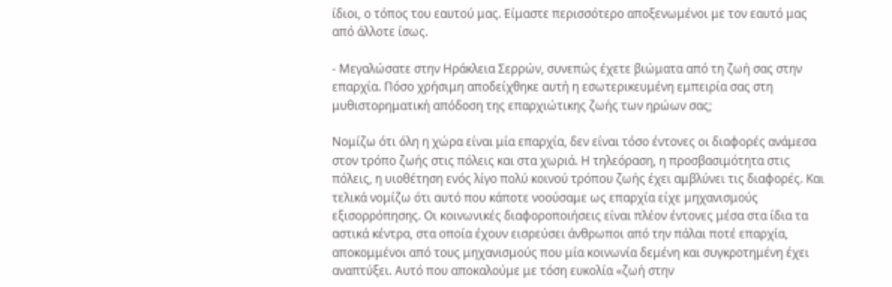ίδιοι, ο τόπος του εαυτού μας. Είμαστε περισσότερο αποξενωμένοι με τον εαυτό μας από άλλοτε ίσως.

- Μεγαλώσατε στην Ηράκλεια Σερρών, συνεπώς έχετε βιώματα από τη ζωή σας στην επαρχία. Πόσο χρήσιμη αποδείχθηκε αυτή η εσωτερικευμένη εμπειρία σας στη μυθιστορηματική απόδοση της επαρχιώτικης ζωής των ηρώων σας;

Νομίζω ότι όλη η χώρα είναι μία επαρχία, δεν είναι τόσο έντονες οι διαφορές ανάμεσα στον τρόπο ζωής στις πόλεις και στα χωριά. Η τηλεόραση, η προσβασιμότητα στις πόλεις, η υιοθέτηση ενός λίγο πολύ κοινού τρόπου ζωής έχει αμβλύνει τις διαφορές. Και τελικά νομίζω ότι αυτό που κάποτε νοούσαμε ως επαρχία είχε μηχανισμούς εξισορρόπησης. Οι κοινωνικές διαφοροποιήσεις είναι πλέον έντονες μέσα στα ίδια τα αστικά κέντρα, στα οποία έχουν εισρεύσει άνθρωποι από την πάλαι ποτέ επαρχία, αποκομμένοι από τους μηχανισμούς που μία κοινωνία δεμένη και συγκροτημένη έχει αναπτύξει. Αυτό που αποκαλούμε με τόση ευκολία «ζωή στην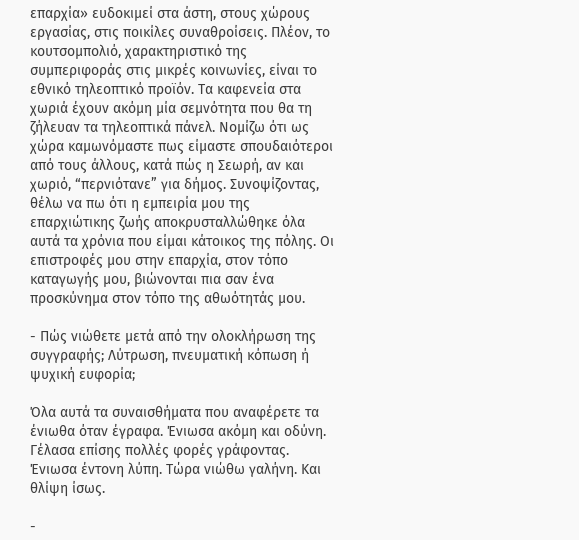επαρχία» ευδοκιμεί στα άστη, στους χώρους εργασίας, στις ποικίλες συναθροίσεις. Πλέον, το κουτσομπολιό, χαρακτηριστικό της συμπεριφοράς στις μικρές κοινωνίες, είναι το εθνικό τηλεοπτικό προϊόν. Τα καφενεία στα χωριά έχουν ακόμη μία σεμνότητα που θα τη ζήλευαν τα τηλεοπτικά πάνελ. Νομίζω ότι ως χώρα καμωνόμαστε πως είμαστε σπουδαιότεροι από τους άλλους, κατά πώς η Σεωρή, αν και χωριό, “περνιότανε” για δήμος. Συνοψίζοντας, θέλω να πω ότι η εμπειρία μου της επαρχιώτικης ζωής αποκρυσταλλώθηκε όλα αυτά τα χρόνια που είμαι κάτοικος της πόλης. Οι επιστροφές μου στην επαρχία, στον τόπο καταγωγής μου, βιώνονται πια σαν ένα προσκύνημα στον τόπο της αθωότητάς μου.

- Πώς νιώθετε μετά από την ολοκλήρωση της συγγραφής; Λύτρωση, πνευματική κόπωση ή ψυχική ευφορία;

Όλα αυτά τα συναισθήματα που αναφέρετε τα ένιωθα όταν έγραφα. Ένιωσα ακόμη και οδύνη. Γέλασα επίσης πολλές φορές γράφοντας. Ένιωσα έντονη λύπη. Τώρα νιώθω γαλήνη. Και θλίψη ίσως.

-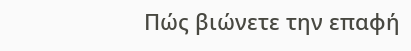Πώς βιώνετε την επαφή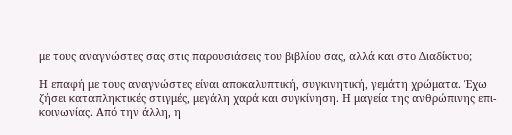με τους αναγνώστες σας στις παρουσιάσεις του βιβλίου σας, αλλά και στο Διαδίκτυο;

Η επαφή με τους αναγνώστες είναι αποκαλυπτική, συγκινητική, γεμάτη χρώματα. Έχω ζήσει καταπληκτικές στιγμές, μεγάλη χαρά και συγκίνηση. Η μαγεία της ανθρώπινης επι-κοινωνίας. Από την άλλη, η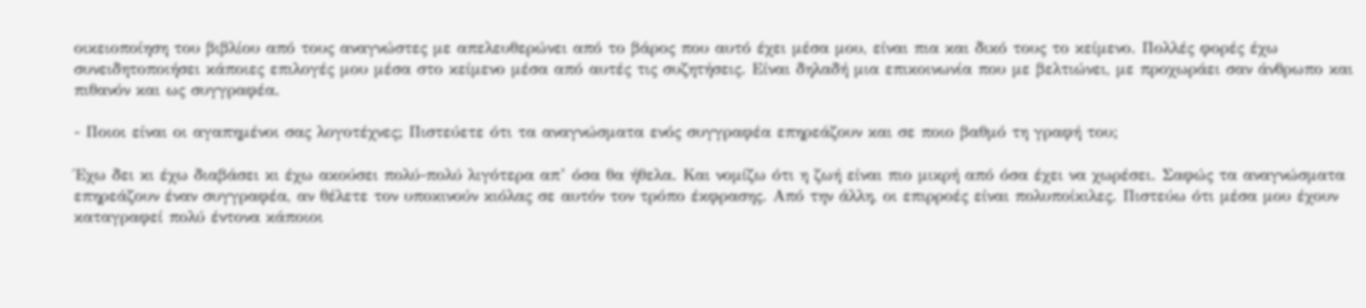οικειοποίηση του βιβλίου από τους αναγνώστες με απελευθερώνει από το βάρος που αυτό έχει μέσα μου, είναι πια και δικό τους το κείμενο. Πολλές φορές έχω συνειδητοποιήσει κάποιες επιλογές μου μέσα στο κείμενο μέσα από αυτές τις συζητήσεις. Είναι δηλαδή μια επικοινωνία που με βελτιώνει, με προχωράει σαν άνθρωπο και πιθανόν και ως συγγραφέα.

- Ποιοι είναι οι αγαπημένοι σας λογοτέχνες; Πιστεύετε ότι τα αναγνώσματα ενός συγγραφέα επηρεάζουν και σε ποιο βαθμό τη γραφή του;

Έχω δει κι έχω διαβάσει κι έχω ακούσει πολύ-πολύ λιγότερα απ’ όσα θα ήθελα. Και νομίζω ότι η ζωή είναι πιο μικρή από όσα έχει να χωρέσει. Σαφώς τα αναγνώσματα επηρεάζουν έναν συγγραφέα, αν θέλετε τον υποκινούν κιόλας σε αυτόν τον τρόπο έκφρασης. Από την άλλη, οι επιρροές είναι πολυποίκιλες. Πιστεύω ότι μέσα μου έχουν καταγραφεί πολύ έντονα κάποιοι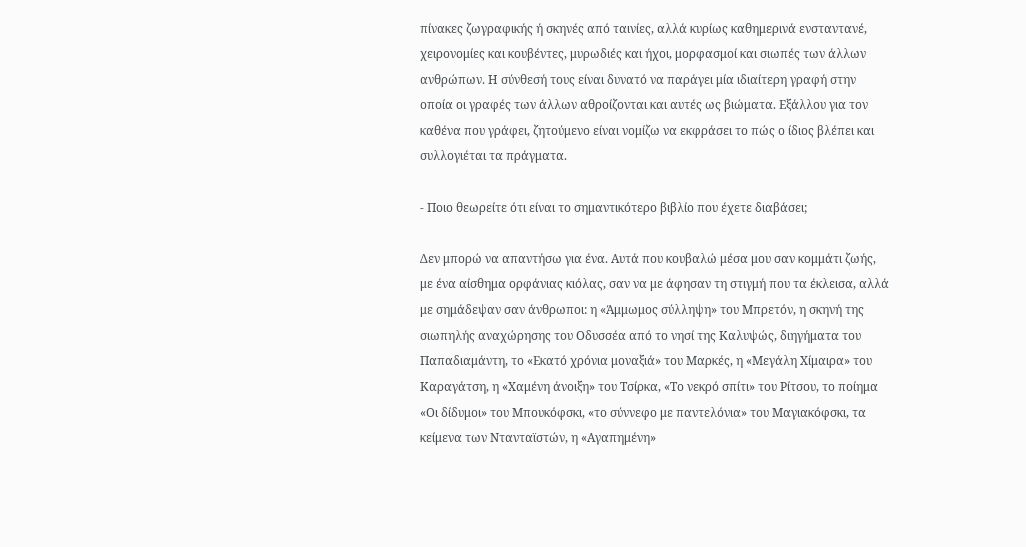πίνακες ζωγραφικής ή σκηνές από ταινίες, αλλά κυρίως καθημερινά ενσταντανέ, χειρονομίες και κουβέντες, μυρωδιές και ήχοι, μορφασμοί και σιωπές των άλλων ανθρώπων. Η σύνθεσή τους είναι δυνατό να παράγει μία ιδιαίτερη γραφή στην οποία οι γραφές των άλλων αθροίζονται και αυτές ως βιώματα. Εξάλλου για τον καθένα που γράφει, ζητούμενο είναι νομίζω να εκφράσει το πώς ο ίδιος βλέπει και συλλογιέται τα πράγματα.

- Ποιο θεωρείτε ότι είναι το σημαντικότερο βιβλίο που έχετε διαβάσει;

Δεν μπορώ να απαντήσω για ένα. Αυτά που κουβαλώ μέσα μου σαν κομμάτι ζωής, με ένα αίσθημα ορφάνιας κιόλας, σαν να με άφησαν τη στιγμή που τα έκλεισα, αλλά με σημάδεψαν σαν άνθρωποι: η «Άμμωμος σύλληψη» του Μπρετόν, η σκηνή της σιωπηλής αναχώρησης του Οδυσσέα από το νησί της Καλυψώς, διηγήματα του Παπαδιαμάντη, το «Εκατό χρόνια μοναξιά» του Μαρκές, η «Μεγάλη Χίμαιρα» του Καραγάτση, η «Χαμένη άνοιξη» του Τσίρκα, «Το νεκρό σπίτι» του Ρίτσου, το ποίημα «Οι δίδυμοι» του Μπουκόφσκι, «το σύννεφο με παντελόνια» του Μαγιακόφσκι, τα κείμενα των Ντανταϊστών, η «Αγαπημένη»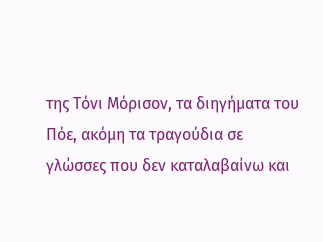της Τόνι Μόρισον, τα διηγήματα του Πόε, ακόμη τα τραγούδια σε γλώσσες που δεν καταλαβαίνω και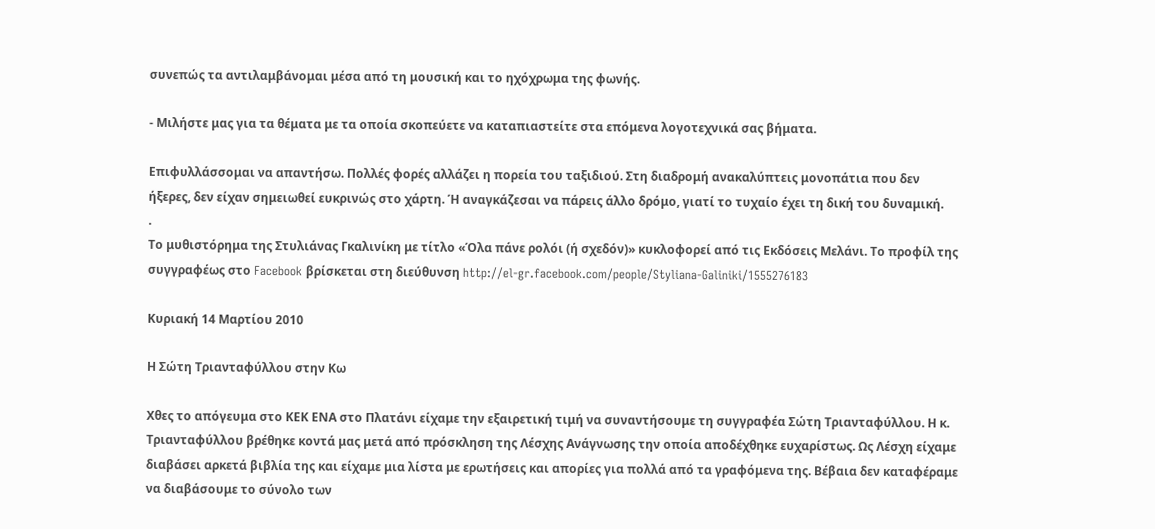συνεπώς τα αντιλαμβάνομαι μέσα από τη μουσική και το ηχόχρωμα της φωνής.

- Μιλήστε μας για τα θέματα με τα οποία σκοπεύετε να καταπιαστείτε στα επόμενα λογοτεχνικά σας βήματα.

Επιφυλλάσσομαι να απαντήσω. Πολλές φορές αλλάζει η πορεία του ταξιδιού. Στη διαδρομή ανακαλύπτεις μονοπάτια που δεν ήξερες, δεν είχαν σημειωθεί ευκρινώς στο χάρτη. Ή αναγκάζεσαι να πάρεις άλλο δρόμο, γιατί το τυχαίο έχει τη δική του δυναμική.
.
Το μυθιστόρημα της Στυλιάνας Γκαλινίκη με τίτλο «Όλα πάνε ρολόι (ή σχεδόν)» κυκλοφορεί από τις Εκδόσεις Μελάνι. Το προφίλ της συγγραφέως στο Facebook βρίσκεται στη διεύθυνση http://el-gr.facebook.com/people/Styliana-Galiniki/1555276183

Κυριακή 14 Μαρτίου 2010

Η Σώτη Τριανταφύλλου στην Κω

Χθες το απόγευμα στο ΚΕΚ ΕΝΑ στο Πλατάνι είχαμε την εξαιρετική τιμή να συναντήσουμε τη συγγραφέα Σώτη Τριανταφύλλου. Η κ. Τριανταφύλλου βρέθηκε κοντά μας μετά από πρόσκληση της Λέσχης Ανάγνωσης την οποία αποδέχθηκε ευχαρίστως. Ως Λέσχη είχαμε διαβάσει αρκετά βιβλία της και είχαμε μια λίστα με ερωτήσεις και απορίες για πολλά από τα γραφόμενα της. Βέβαια δεν καταφέραμε να διαβάσουμε το σύνολο των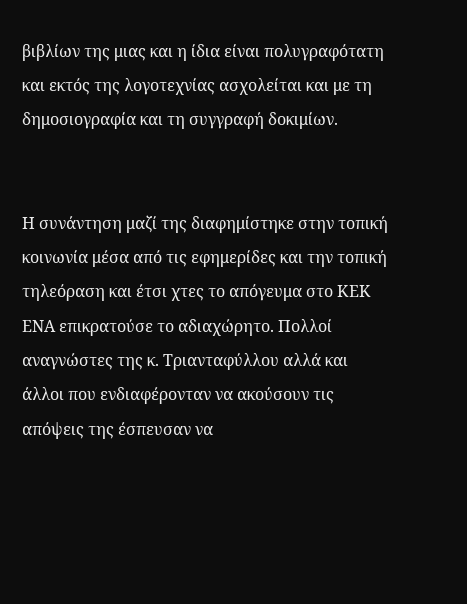βιβλίων της μιας και η ίδια είναι πολυγραφότατη και εκτός της λογοτεχνίας ασχολείται και με τη δημοσιογραφία και τη συγγραφή δοκιμίων.


Η συνάντηση μαζί της διαφημίστηκε στην τοπική κοινωνία μέσα από τις εφημερίδες και την τοπική τηλεόραση και έτσι χτες το απόγευμα στο ΚΕΚ ΕΝΑ επικρατούσε το αδιαχώρητο. Πολλοί αναγνώστες της κ. Τριανταφύλλου αλλά και άλλοι που ενδιαφέρονταν να ακούσουν τις απόψεις της έσπευσαν να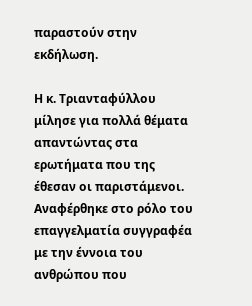παραστούν στην εκδήλωση.

Η κ. Τριανταφύλλου μίλησε για πολλά θέματα απαντώντας στα ερωτήματα που της έθεσαν οι παριστάμενοι. Αναφέρθηκε στο ρόλο του επαγγελματία συγγραφέα με την έννοια του ανθρώπου που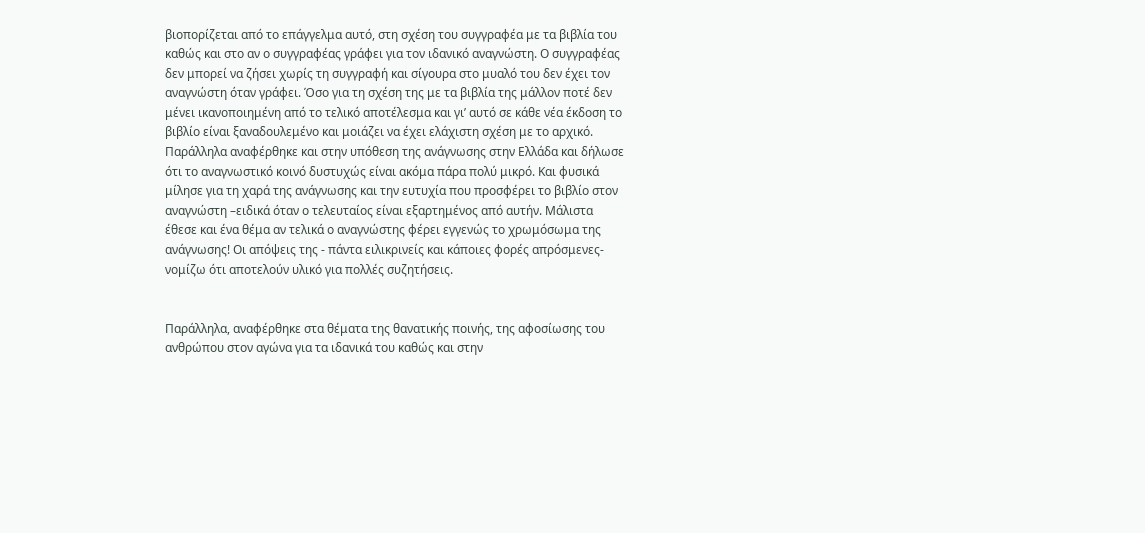βιοπορίζεται από το επάγγελμα αυτό, στη σχέση του συγγραφέα με τα βιβλία του καθώς και στο αν ο συγγραφέας γράφει για τον ιδανικό αναγνώστη. Ο συγγραφέας δεν μπορεί να ζήσει χωρίς τη συγγραφή και σίγουρα στο μυαλό του δεν έχει τον αναγνώστη όταν γράφει. Όσο για τη σχέση της με τα βιβλία της μάλλον ποτέ δεν μένει ικανοποιημένη από το τελικό αποτέλεσμα και γι’ αυτό σε κάθε νέα έκδοση το βιβλίο είναι ξαναδουλεμένο και μοιάζει να έχει ελάχιστη σχέση με το αρχικό. Παράλληλα αναφέρθηκε και στην υπόθεση της ανάγνωσης στην Ελλάδα και δήλωσε ότι το αναγνωστικό κοινό δυστυχώς είναι ακόμα πάρα πολύ μικρό. Και φυσικά μίλησε για τη χαρά της ανάγνωσης και την ευτυχία που προσφέρει το βιβλίο στον αναγνώστη –ειδικά όταν ο τελευταίος είναι εξαρτημένος από αυτήν. Μάλιστα έθεσε και ένα θέμα αν τελικά ο αναγνώστης φέρει εγγενώς το χρωμόσωμα της ανάγνωσης! Οι απόψεις της - πάντα ειλικρινείς και κάποιες φορές απρόσμενες- νομίζω ότι αποτελούν υλικό για πολλές συζητήσεις.


Παράλληλα, αναφέρθηκε στα θέματα της θανατικής ποινής, της αφοσίωσης του ανθρώπου στον αγώνα για τα ιδανικά του καθώς και στην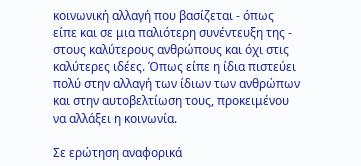κοινωνική αλλαγή που βασίζεται - όπως είπε και σε μια παλιότερη συνέντευξη της - στους καλύτερους ανθρώπους και όχι στις καλύτερες ιδέες. Όπως είπε η ίδια πιστεύει πολύ στην αλλαγή των ίδιων των ανθρώπων και στην αυτοβελτίωση τους, προκειμένου να αλλάξει η κοινωνία.

Σε ερώτηση αναφορικά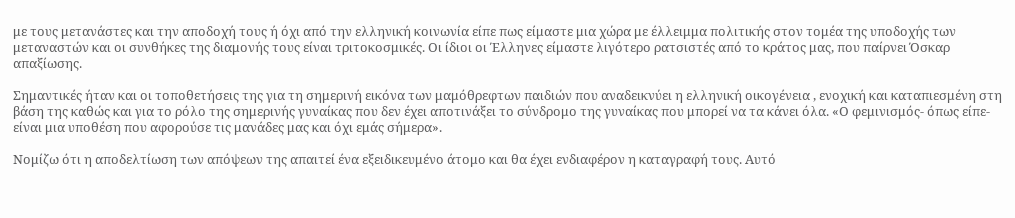με τους μετανάστες και την αποδοχή τους ή όχι από την ελληνική κοινωνία είπε πως είμαστε μια χώρα με έλλειμμα πολιτικής στον τομέα της υποδοχής των μεταναστών και οι συνθήκες της διαμονής τους είναι τριτοκοσμικές. Οι ίδιοι οι Έλληνες είμαστε λιγότερο ρατσιστές από το κράτος μας, που παίρνει Όσκαρ απαξίωσης.

Σημαντικές ήταν και οι τοποθετήσεις της για τη σημερινή εικόνα των μαμόθρεφτων παιδιών που αναδεικνύει η ελληνική οικογένεια , ενοχική και καταπιεσμένη στη βάση της καθώς και για το ρόλο της σημερινής γυναίκας που δεν έχει αποτινάξει το σύνδρομο της γυναίκας που μπορεί να τα κάνει όλα. «Ο φεμινισμός- όπως είπε- είναι μια υποθέση που αφορούσε τις μανάδες μας και όχι εμάς σήμερα».

Νομίζω ότι η αποδελτίωση των απόψεων της απαιτεί ένα εξειδικευμένο άτομο και θα έχει ενδιαφέρον η καταγραφή τους. Αυτό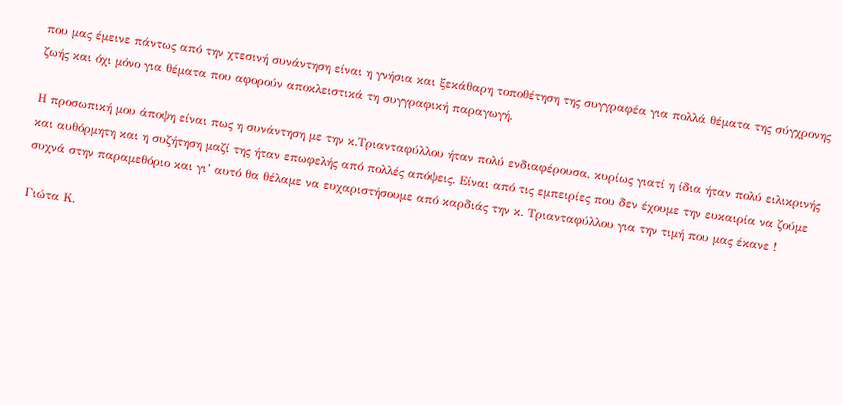που μας έμεινε πάντως από την χτεσινή συνάντηση είναι η γνήσια και ξεκάθαρη τοποθέτηση της συγγραφέα για πολλά θέματα της σύγχρονης ζωής και όχι μόνο για θέματα που αφορούν αποκλειστικά τη συγγραφική παραγωγή.

Η προσωπική μου άποψη είναι πως η συνάντηση με την κ.Τριανταφύλλου ήταν πολύ ενδιαφέρουσα, κυρίως γιατί η ίδια ήταν πολύ ειλικρινής και αυθόρμητη και η συζήτηση μαζί της ήταν επωφελής από πολλές απόψεις. Είναι από τις εμπειρίες που δεν έχουμε την ευκαιρία να ζούμε συχνά στην παραμεθόριο και γι’ αυτό θα θέλαμε να ευχαριστήσουμε από καρδιάς την κ. Τριανταφύλλου για την τιμή που μας έκανε !

Γιώτα Κ.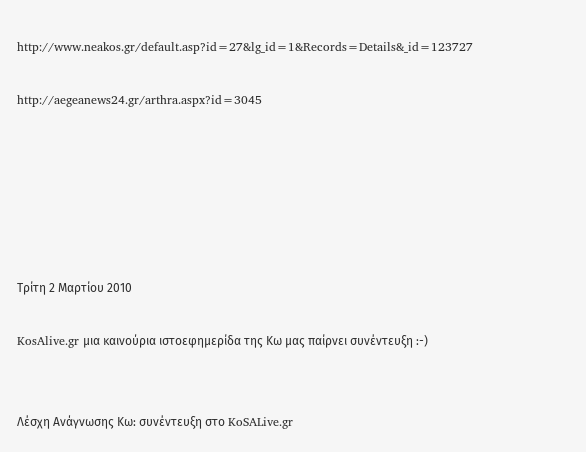http://www.neakos.gr/default.asp?id=27&lg_id=1&Records=Details&_id=123727

http://aegeanews24.gr/arthra.aspx?id=3045






Τρίτη 2 Μαρτίου 2010

KosAlive.gr μια καινούρια ιστοεφημερίδα της Κω μας παίρνει συνέντευξη :-)


Λέσχη Ανάγνωσης Κω: συνέντευξη στο KoSALive.gr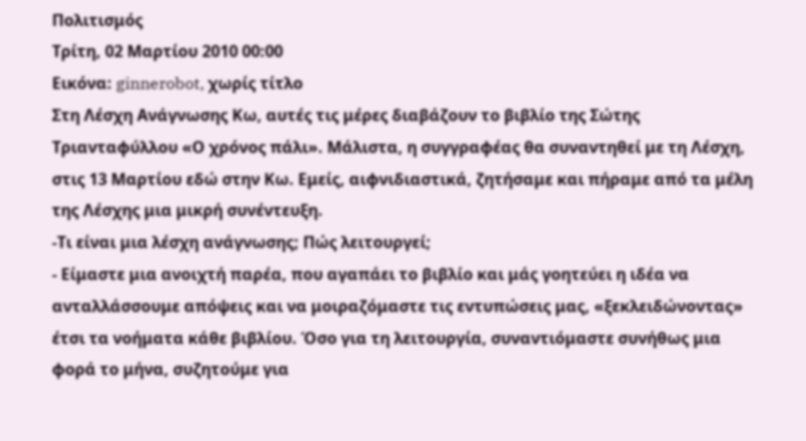Πολιτισμός
Τρίτη, 02 Μαρτίου 2010 00:00
Εικόνα: ginnerobot, χωρίς τίτλο
Στη Λέσχη Ανάγνωσης Κω, αυτές τις μέρες διαβάζουν το βιβλίο της Σώτης Τριανταφύλλου «Ο χρόνος πάλι». Μάλιστα, η συγγραφέας θα συναντηθεί με τη Λέσχη, στις 13 Μαρτίου εδώ στην Κω. Εμείς, αιφνιδιαστικά, ζητήσαμε και πήραμε από τα μέλη της Λέσχης μια μικρή συνέντευξη.
-Τι είναι μια λέσχη ανάγνωσης; Πώς λειτουργεί;
- Είμαστε μια ανοιχτή παρέα, που αγαπάει το βιβλίο και μάς γοητεύει η ιδέα να ανταλλάσσουμε απόψεις και να μοιραζόμαστε τις εντυπώσεις μας, «ξεκλειδώνοντας» έτσι τα νοήματα κάθε βιβλίου. Όσο για τη λειτουργία, συναντιόμαστε συνήθως μια φορά το μήνα, συζητούμε για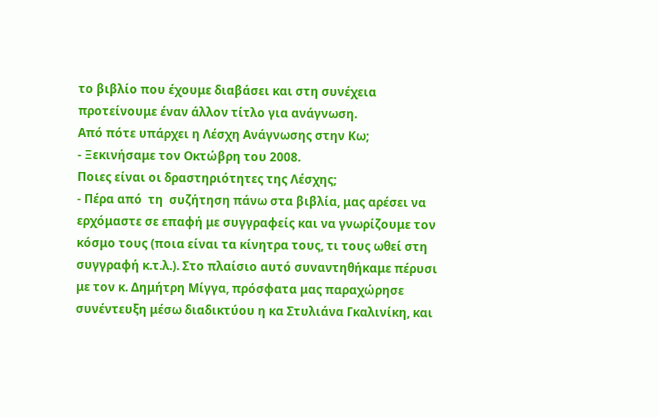το βιβλίο που έχουμε διαβάσει και στη συνέχεια προτείνουμε έναν άλλον τίτλο για ανάγνωση.
Από πότε υπάρχει η Λέσχη Ανάγνωσης στην Κω;
- Ξεκινήσαμε τον Οκτώβρη του 2008.
Ποιες είναι οι δραστηριότητες της Λέσχης;
- Πέρα από  τη  συζήτηση πάνω στα βιβλία, μας αρέσει να ερχόμαστε σε επαφή με συγγραφείς και να γνωρίζουμε τον κόσμο τους (ποια είναι τα κίνητρα τους, τι τους ωθεί στη συγγραφή κ.τ.λ.). Στο πλαίσιο αυτό συναντηθήκαμε πέρυσι με τον κ. Δημήτρη Μίγγα, πρόσφατα μας παραχώρησε συνέντευξη μέσω διαδικτύου η κα Στυλιάνα Γκαλινίκη, και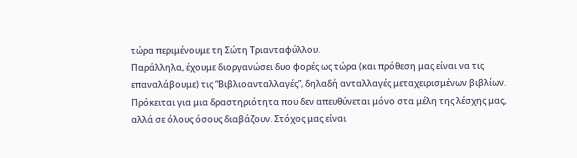τώρα περιμένουμε τη Σώτη Τριανταφύλλου.
Παράλληλα, έχουμε διοργανώσει δυο φορές ως τώρα (και πρόθεση μας είναι να τις επαναλάβουμε) τις “Βιβλιοανταλλαγές”, δηλαδή ανταλλαγές μεταχειρισμένων βιβλίων. Πρόκειται για μια δραστηριότητα που δεν απευθύνεται μόνο στα μέλη της λέσχης μας, αλλά σε όλους όσους διαβάζουν. Στόχος μας είναι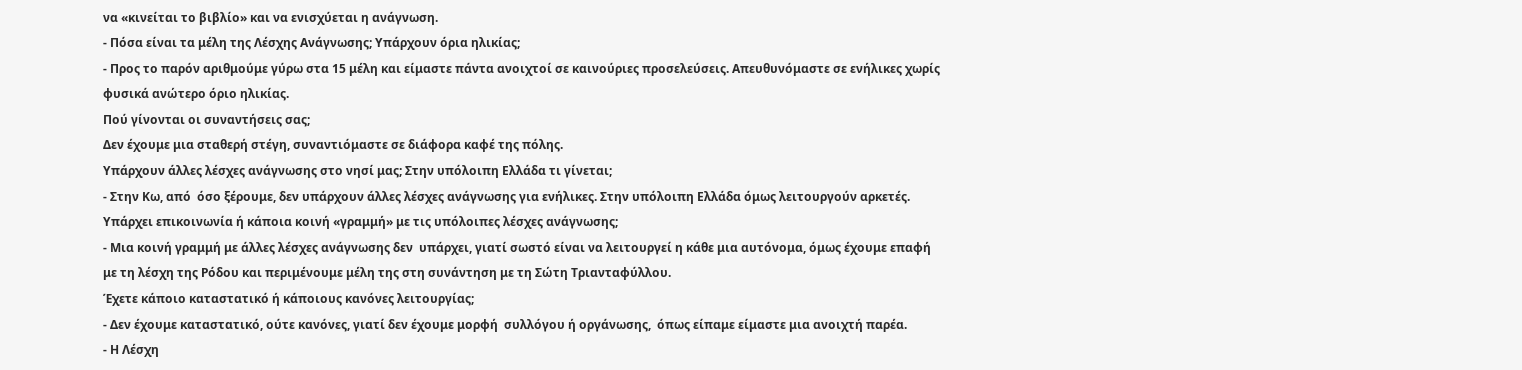να «κινείται το βιβλίο» και να ενισχύεται η ανάγνωση.
- Πόσα είναι τα μέλη της Λέσχης Ανάγνωσης; Υπάρχουν όρια ηλικίας;
- Προς το παρόν αριθμούμε γύρω στα 15 μέλη και είμαστε πάντα ανοιχτοί σε καινούριες προσελεύσεις. Απευθυνόμαστε σε ενήλικες χωρίς φυσικά ανώτερο όριο ηλικίας.
Πού γίνονται οι συναντήσεις σας;
Δεν έχουμε μια σταθερή στέγη, συναντιόμαστε σε διάφορα καφέ της πόλης.
Υπάρχουν άλλες λέσχες ανάγνωσης στο νησί μας; Στην υπόλοιπη Ελλάδα τι γίνεται;
- Στην Κω, από  όσο ξέρουμε, δεν υπάρχουν άλλες λέσχες ανάγνωσης για ενήλικες. Στην υπόλοιπη Ελλάδα όμως λειτουργούν αρκετές.
Υπάρχει επικοινωνία ή κάποια κοινή «γραμμή» με τις υπόλοιπες λέσχες ανάγνωσης;
- Μια κοινή γραμμή με άλλες λέσχες ανάγνωσης δεν  υπάρχει, γιατί σωστό είναι να λειτουργεί η κάθε μια αυτόνομα, όμως έχουμε επαφή με τη λέσχη της Ρόδου και περιμένουμε μέλη της στη συνάντηση με τη Σώτη Τριανταφύλλου.
Έχετε κάποιο καταστατικό ή κάποιους κανόνες λειτουργίας;
- Δεν έχουμε καταστατικό, ούτε κανόνες, γιατί δεν έχουμε μορφή  συλλόγου ή οργάνωσης,  όπως είπαμε είμαστε μια ανοιχτή παρέα.
- Η Λέσχη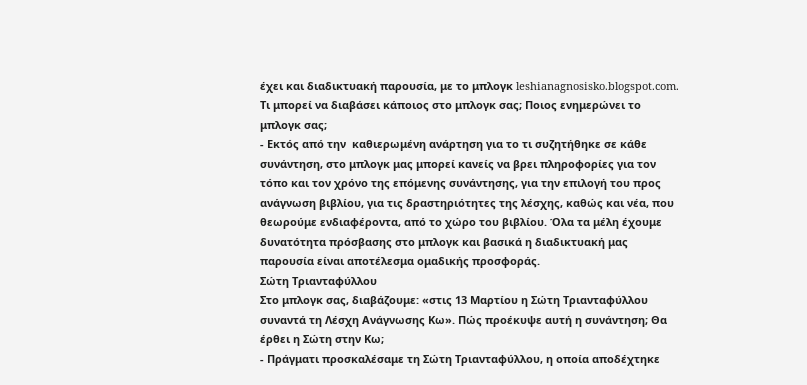έχει και διαδικτυακή παρουσία, με το μπλογκ leshianagnosisko.blogspot.com. Τι μπορεί να διαβάσει κάποιος στο μπλογκ σας; Ποιος ενημερώνει το μπλογκ σας;
- Εκτός από την  καθιερωμένη ανάρτηση για το τι συζητήθηκε σε κάθε συνάντηση, στο μπλογκ μας μπορεί κανείς να βρει πληροφορίες για τον τόπο και τον χρόνο της επόμενης συνάντησης, για την επιλογή του προς ανάγνωση βιβλίου, για τις δραστηριότητες της λέσχης, καθώς και νέα, που θεωρούμε ενδιαφέροντα, από το χώρο του βιβλίου. Όλα τα μέλη έχουμε δυνατότητα πρόσβασης στο μπλογκ και βασικά η διαδικτυακή μας παρουσία είναι αποτέλεσμα ομαδικής προσφοράς.
Σώτη Τριανταφύλλου
Στο μπλογκ σας, διαβάζουμε: «στις 13 Μαρτίου η Σώτη Τριανταφύλλου συναντά τη Λέσχη Ανάγνωσης Κω». Πώς προέκυψε αυτή η συνάντηση; Θα έρθει η Σώτη στην Κω;
- Πράγματι προσκαλέσαμε τη Σώτη Τριανταφύλλου, η οποία αποδέχτηκε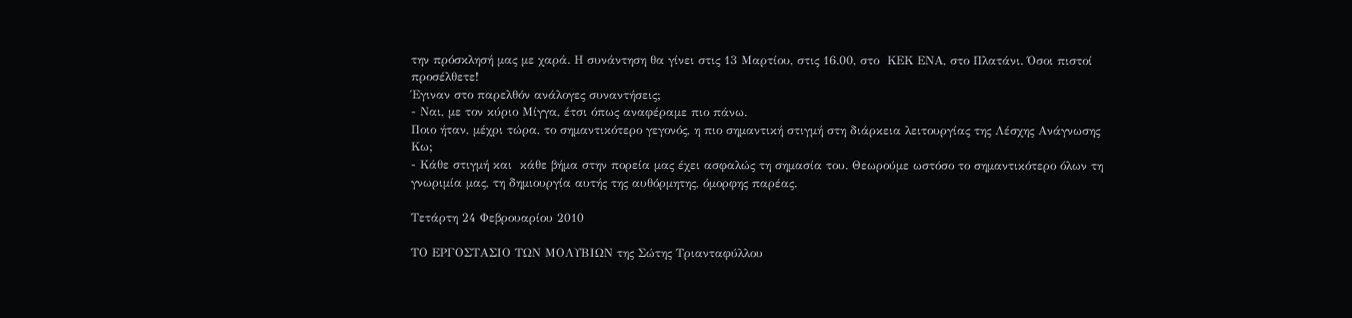την πρόσκλησή μας με χαρά. Η συνάντηση θα γίνει στις 13 Μαρτίου, στις 16.00, στο  ΚΕΚ ΕΝΑ, στο Πλατάνι. Όσοι πιστοί προσέλθετε!
Έγιναν στο παρελθόν ανάλογες συναντήσεις;
- Ναι, με τον κύριο Μίγγα, έτσι όπως αναφέραμε πιο πάνω.
Ποιο ήταν, μέχρι τώρα, το σημαντικότερο γεγονός, η πιο σημαντική στιγμή στη διάρκεια λειτουργίας της Λέσχης Ανάγνωσης Κω;
- Κάθε στιγμή και  κάθε βήμα στην πορεία μας έχει ασφαλώς τη σημασία του. Θεωρούμε ωστόσο το σημαντικότερο όλων τη γνωριμία μας, τη δημιουργία αυτής της αυθόρμητης, όμορφης παρέας.

Τετάρτη 24 Φεβρουαρίου 2010

ΤΟ ΕΡΓΟΣΤΑΣΙΟ ΤΩΝ ΜΟΛΥΒΙΩΝ της Σώτης Τριανταφύλλου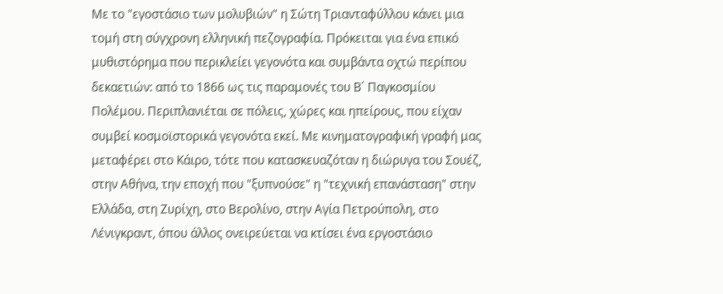Με το "εγοστάσιο των μολυβιών" η Σώτη Τριανταφύλλου κάνει μια τομή στη σύγχρονη ελληνική πεζογραφία. Πρόκειται για ένα επικό μυθιστόρημα που περικλείει γεγονότα και συμβάντα οχτώ περίπου δεκαετιών: από το 1866 ως τις παραμονές του Β΄ Παγκοσμίου Πολέμου. Περιπλανιέται σε πόλεις, χώρες και ηπείρους, που είχαν συμβεί κοσμοϊστορικά γεγονότα εκεί. Με κινηματογραφική γραφή μας μεταφέρει στο Κάιρο, τότε που κατασκευαζόταν η διώρυγα του Σουέζ, στην Αθήνα, την εποχή που "ξυπνούσε" η "τεχνική επανάσταση" στην Ελλάδα, στη Ζυρίχη, στο Βερολίνο, στην Αγία Πετρούπολη, στο Λένιγκραντ, όπου άλλος ονειρεύεται να κτίσει ένα εργοστάσιο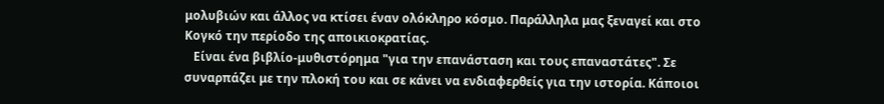μολυβιών και άλλος να κτίσει έναν ολόκληρο κόσμο. Παράλληλα μας ξεναγεί και στο Κογκό την περίοδο της αποικιοκρατίας.
   Είναι ένα βιβλίο-μυθιστόρημα "για την επανάσταση και τους επαναστάτες". Σε συναρπάζει με την πλοκή του και σε κάνει να ενδιαφερθείς για την ιστορία. Κάποιοι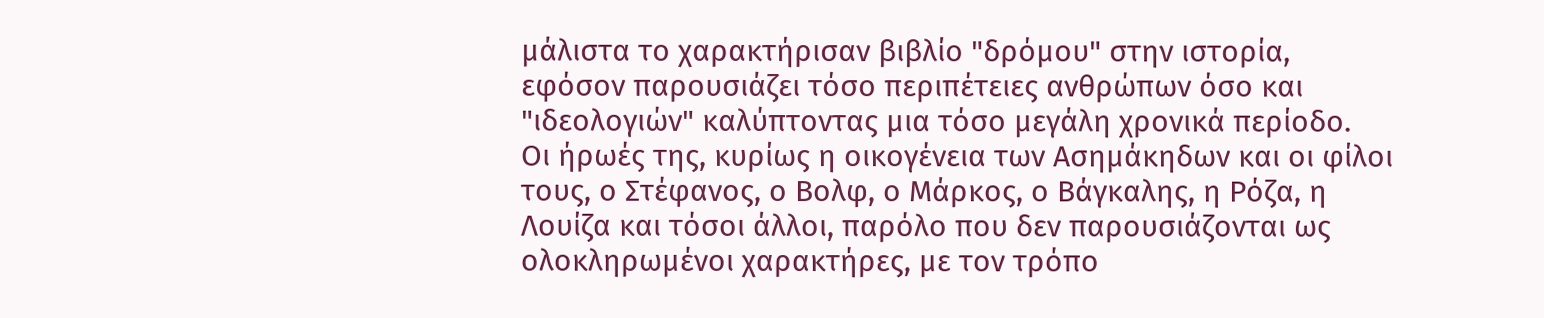μάλιστα το χαρακτήρισαν βιβλίο "δρόμου" στην ιστορία, εφόσον παρουσιάζει τόσο περιπέτειες ανθρώπων όσο και "ιδεολογιών" καλύπτοντας μια τόσο μεγάλη χρονικά περίοδο.
Οι ήρωές της, κυρίως η οικογένεια των Ασημάκηδων και οι φίλοι τους, ο Στέφανος, ο Βολφ, ο Μάρκος, ο Βάγκαλης, η Ρόζα, η Λουίζα και τόσοι άλλοι, παρόλο που δεν παρουσιάζονται ως ολοκληρωμένοι χαρακτήρες, με τον τρόπο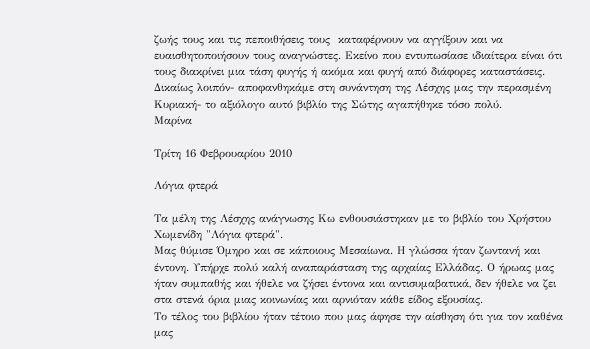ζωής τους και τις πεποιθήσεις τους  καταφέρνουν να αγγίξουν και να ευαισθητοποιήσουν τους αναγνώστες. Εκείνο που εντυπωσίασε ιδιαίτερα είναι ότι τους διακρίνει μια τάση φυγής ή ακόμα και φυγή από διάφορες καταστάσεις.
Δικαίως λοιπόν- αποφανθηκάμε στη συνάντηση της Λέσχης μας την περασμένη Κυριακή- το αξιόλογο αυτό βιβλίο της Σώτης αγαπήθηκε τόσο πολύ.
Μαρίνα

Τρίτη 16 Φεβρουαρίου 2010

Λόγια φτερά

Τα μέλη της Λέσχης ανάγνωσης Κω ενθουσιάστηκαν με το βιβλίο του Χρήστου Χωμενίδη "Λόγια φτερά".
Μας θύμισε Όμηρο και σε κάποιους Μεσαίωνα. Η γλώσσα ήταν ζωντανή και έντονη. Υπήρχε πολύ καλή αναπαράσταση της αρχαίας Ελλάδας. Ο ήρωας μας ήταν συμπαθής και ήθελε να ζήσει έντονα και αντισυμαβατικά, δεν ήθελε να ζει στα στενά όρια μιας κοινωνίας και αρνιόταν κάθε είδος εξουσίας.
Το τέλος του βιβλίου ήταν τέτοιο που μας άφησε την αίσθηση ότι για τον καθένα μας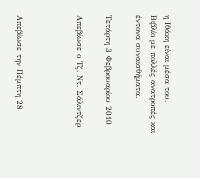η Ιθάκη είναι μέσα του.
Βιβλίο με πολλές ανατροπές και έντονα συναισθήματα.

Τετάρτη 3 Φεβρουαρίου 2010

Απεβίωσε ο Τζ. Ντ. Σάλιντζερ



Απεβίωσε την Πέμπτη 28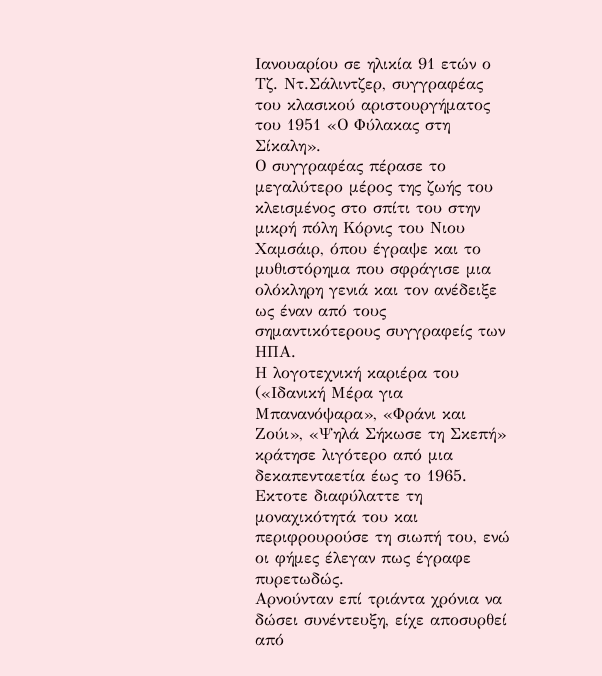Ιανουαρίου σε ηλικία 91 ετών ο Τζ. Ντ.Σάλιντζερ, συγγραφέας του κλασικού αριστουργήματος του 1951 «Ο Φύλακας στη Σίκαλη».
Ο συγγραφέας πέρασε το μεγαλύτερο μέρος της ζωής του κλεισμένος στο σπίτι του στην μικρή πόλη Κόρνις του Νιου Χαμσάιρ, όπου έγραψε και το μυθιστόρημα που σφράγισε μια ολόκληρη γενιά και τον ανέδειξε ως έναν από τους σημαντικότερους συγγραφείς των ΗΠΑ.
Η λογοτεχνική καριέρα του («Ιδανική Μέρα για Μπανανόψαρα», «Φράνι και Ζούι», «Ψηλά Σήκωσε τη Σκεπή» κράτησε λιγότερο από μια δεκαπενταετία έως το 1965. Εκτοτε διαφύλαττε τη μοναχικότητά του και περιφρουρούσε τη σιωπή του, ενώ οι φήμες έλεγαν πως έγραφε πυρετωδώς.
Αρνούνταν επί τριάντα χρόνια να δώσει συνέντευξη, είχε αποσυρθεί από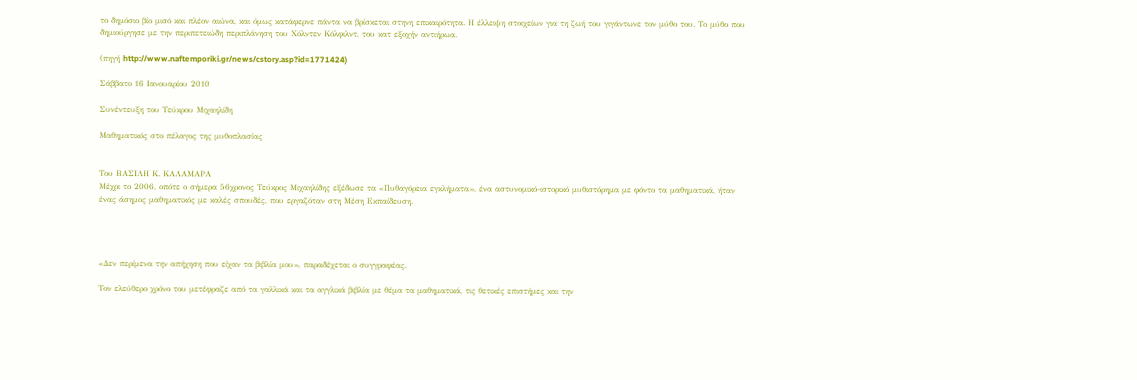το δημόσιο βίο μισό και πλέον αιώνα, και όμως κατάφερνε πάντα να βρίσκεται στηνη επικαιρότητα. Η έλλειψη στοιχείων για τη ζωή του γιγάντωνε τον μύθο του. Το μύθο που δημιούργησε με την περιπετειώδη περιπλάνηση του Χόλντεν Κόλφιλντ, του κατ εξοχήν αντιήρωα.

(πηγή http://www.naftemporiki.gr/news/cstory.asp?id=1771424)

Σάββατο 16 Ιανουαρίου 2010

Συνέντευξη του Τεύκρου Μιχαηλίδη

Μαθηματικός στο πέλαγος της μυθοπλασίας


Του ΒΑΣΙΛΗ Κ. ΚΑΛΑΜΑΡΑ
Μέχρι το 2006, οπότε ο σήμερα 56χρονος Τεύκρος Μιχαηλίδης εξέδωσε τα «Πυθαγόρεια εγκλήματα», ένα αστυνομικό-ιστορικό μυθιστόρημα με φόντο τα μαθηματικά, ήταν ένας άσημος μαθηματικός με καλές σπουδές, που εργαζόταν στη Μέση Εκπαίδευση.




«Δεν περίμενα την απήχηση που είχαν τα βιβλία μου», παραδέχεται ο συγγραφέας.

Τον ελεύθερο χρόνο του μετέφραζε από τα γαλλικά και τα αγγλικά βιβλία με θέμα τα μαθηματικά, τις θετικές επιστήμες και την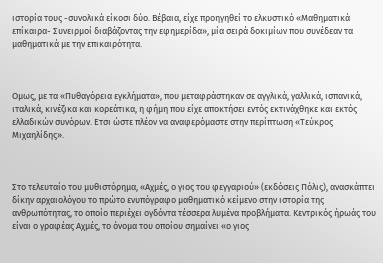ιστορία τους -συνολικά είκοσι δύο. Βέβαια, είχε προηγηθεί το ελκυστικό «Μαθηματικά επίκαιρα- Συνειρμοί διαβάζοντας την εφημερίδα», μία σειρά δοκιμίων που συνέδεαν τα μαθηματικά με την επικαιρότητα.



Ομως, με τα «Πυθαγόρεια εγκλήματα», που μεταφράστηκαν σε αγγλικά, γαλλικά, ισπανικά, ιταλικά, κινέζικα και κορεάτικα, η φήμη που είχε αποκτήσει εντός εκτινάχθηκε και εκτός ελλαδικών συνόρων. Ετσι ώστε πλέον να αναφερόμαστε στην περίπτωση «Τεύκρος Μιχαηλίδης».



Στο τελευταίο του μυθιστόρημα, «Αχμές, ο γιος του φεγγαριού» (εκδόσεις Πόλις), ανασκάπτει δίκην αρχαιολόγου το πρώτο ενυπόγραφο μαθηματικό κείμενο στην ιστορία της ανθρωπότητας, το οποίο περιέχει ογδόντα τέσσερα λυμένα προβλήματα. Κεντρικός ήρωάς του είναι ο γραφέας Αχμές, το όνομα του οποίου σημαίνει «ο γιος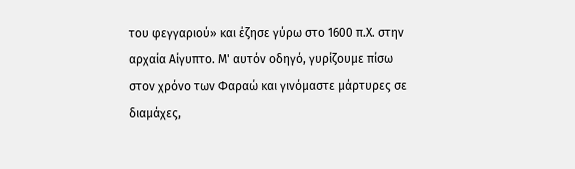του φεγγαριού» και έζησε γύρω στο 1600 π.Χ. στην αρχαία Αίγυπτο. Μ' αυτόν οδηγό, γυρίζουμε πίσω στον χρόνο των Φαραώ και γινόμαστε μάρτυρες σε διαμάχες,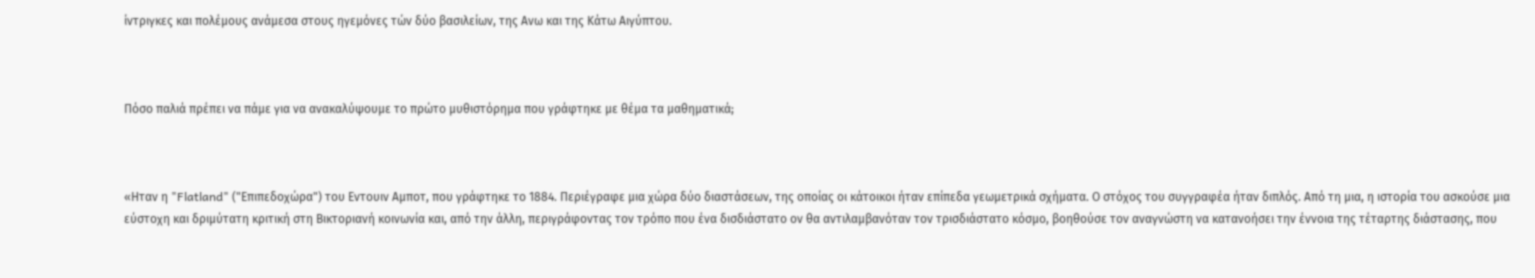ίντριγκες και πολέμους ανάμεσα στους ηγεμόνες τών δύο βασιλείων, της Ανω και της Κάτω Αιγύπτου.



Πόσο παλιά πρέπει να πάμε για να ανακαλύψουμε το πρώτο μυθιστόρημα που γράφτηκε με θέμα τα μαθηματικά;



«Ηταν η "Flatland" ("Επιπεδοχώρα") του Εντουιν Αμποτ, που γράφτηκε το 1884. Περιέγραφε μια χώρα δύο διαστάσεων, της οποίας οι κάτοικοι ήταν επίπεδα γεωμετρικά σχήματα. Ο στόχος του συγγραφέα ήταν διπλός. Από τη μια, η ιστορία του ασκούσε μια εύστοχη και δριμύτατη κριτική στη Βικτοριανή κοινωνία και, από την άλλη, περιγράφοντας τον τρόπο που ένα δισδιάστατο ον θα αντιλαμβανόταν τον τρισδιάστατο κόσμο, βοηθούσε τον αναγνώστη να κατανοήσει την έννοια της τέταρτης διάστασης, που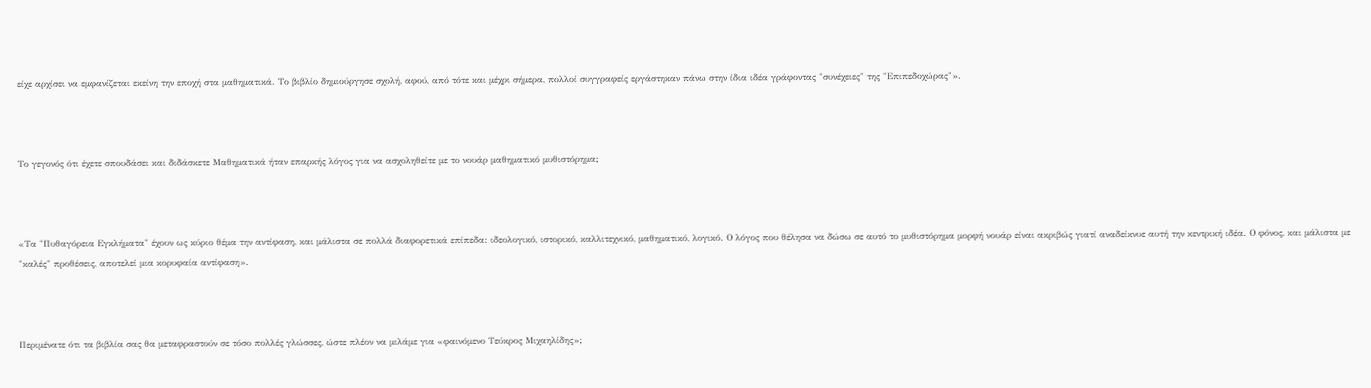είχε αρχίσει να εμφανίζεται εκείνη την εποχή στα μαθηματικά. Το βιβλίο δημιούργησε σχολή, αφού, από τότε και μέχρι σήμερα, πολλοί συγγραφείς εργάστηκαν πάνω στην ίδια ιδέα γράφοντας "συνέχειες" της "Επιπεδοχώρας"».



Το γεγονός ότι έχετε σπουδάσει και διδάσκετε Μαθηματικά ήταν επαρκής λόγος για να ασχοληθείτε με το νουάρ μαθηματικό μυθιστόρημα;



«Τα "Πυθαγόρεια Εγκλήματα" έχουν ως κύριο θέμα την αντίφαση, και μάλιστα σε πολλά διαφορετικά επίπεδα: ιδεολογικό, ιστορικό, καλλιτεχνικό, μαθηματικό, λογικό. Ο λόγος που θέλησα να δώσω σε αυτό το μυθιστόρημα μορφή νουάρ είναι ακριβώς γιατί αναδείκνυε αυτή την κεντρική ιδέα. Ο φόνος, και μάλιστα με "καλές" προθέσεις, αποτελεί μια κορυφαία αντίφαση».



Περιμένατε ότι τα βιβλία σας θα μεταφραστούν σε τόσο πολλές γλώσσες, ώστε πλέον να μιλάμε για «φαινόμενο Τεύκρος Μιχαηλίδης»;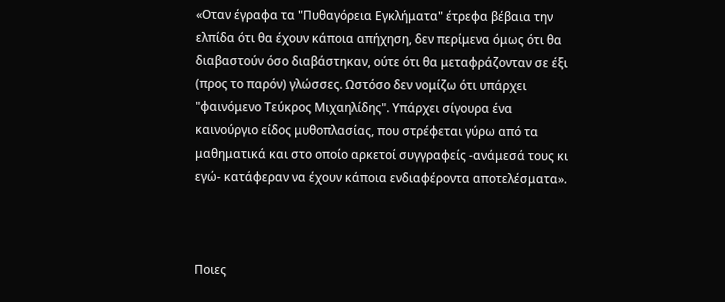«Οταν έγραφα τα "Πυθαγόρεια Εγκλήματα" έτρεφα βέβαια την ελπίδα ότι θα έχουν κάποια απήχηση, δεν περίμενα όμως ότι θα διαβαστούν όσο διαβάστηκαν, ούτε ότι θα μεταφράζονταν σε έξι (προς το παρόν) γλώσσες. Ωστόσο δεν νομίζω ότι υπάρχει "φαινόμενο Τεύκρος Μιχαηλίδης". Υπάρχει σίγουρα ένα καινούργιο είδος μυθοπλασίας, που στρέφεται γύρω από τα μαθηματικά και στο οποίο αρκετοί συγγραφείς -ανάμεσά τους κι εγώ- κατάφεραν να έχουν κάποια ενδιαφέροντα αποτελέσματα».



Ποιες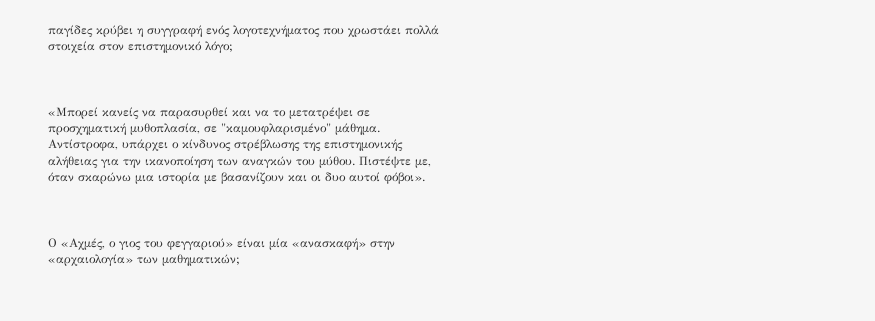παγίδες κρύβει η συγγραφή ενός λογοτεχνήματος που χρωστάει πολλά στοιχεία στον επιστημονικό λόγο;



«Μπορεί κανείς να παρασυρθεί και να το μετατρέψει σε προσχηματική μυθοπλασία, σε "καμουφλαρισμένο" μάθημα. Αντίστροφα, υπάρχει ο κίνδυνος στρέβλωσης της επιστημονικής αλήθειας για την ικανοποίηση των αναγκών του μύθου. Πιστέψτε με, όταν σκαρώνω μια ιστορία με βασανίζουν και οι δυο αυτοί φόβοι».



Ο «Αχμές, ο γιος του φεγγαριού» είναι μία «ανασκαφή» στην «αρχαιολογία» των μαθηματικών;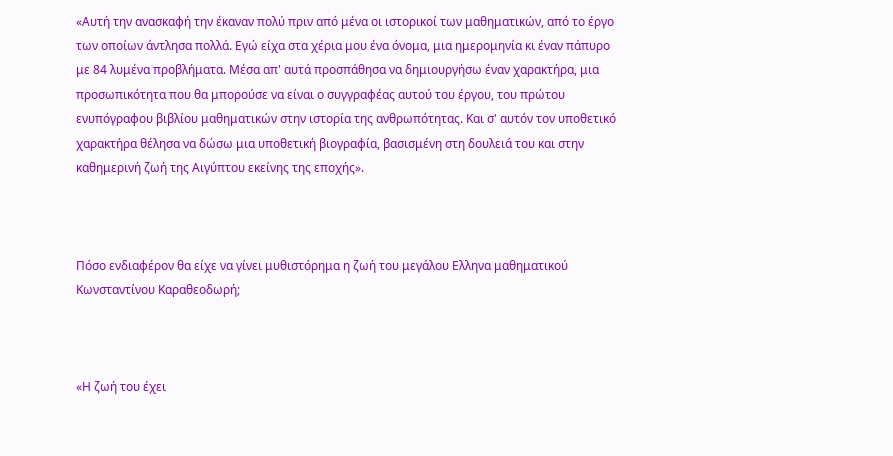«Αυτή την ανασκαφή την έκαναν πολύ πριν από μένα οι ιστορικοί των μαθηματικών, από το έργο των οποίων άντλησα πολλά. Εγώ είχα στα χέρια μου ένα όνομα, μια ημερομηνία κι έναν πάπυρο με 84 λυμένα προβλήματα. Μέσα απ' αυτά προσπάθησα να δημιουργήσω έναν χαρακτήρα, μια προσωπικότητα που θα μπορούσε να είναι ο συγγραφέας αυτού του έργου, του πρώτου ενυπόγραφου βιβλίου μαθηματικών στην ιστορία της ανθρωπότητας. Και σ' αυτόν τον υποθετικό χαρακτήρα θέλησα να δώσω μια υποθετική βιογραφία, βασισμένη στη δουλειά του και στην καθημερινή ζωή της Αιγύπτου εκείνης της εποχής».



Πόσο ενδιαφέρον θα είχε να γίνει μυθιστόρημα η ζωή του μεγάλου Ελληνα μαθηματικού Κωνσταντίνου Καραθεοδωρή;



«Η ζωή του έχει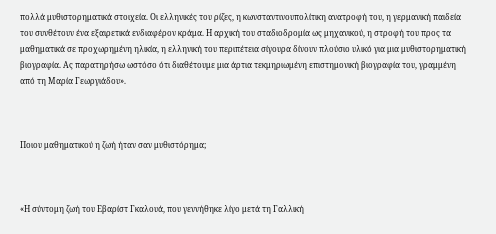πολλά μυθιστορηματικά στοιχεία. Οι ελληνικές του ρίζες, η κωνσταντινουπολίτικη ανατροφή του, η γερμανική παιδεία του συνθέτουν ένα εξαιρετικά ενδιαφέρον κράμα. Η αρχική του σταδιοδρομία ως μηχανικού, η στροφή του προς τα μαθηματικά σε προχωρημένη ηλικία, η ελληνική του περιπέτεια σίγουρα δίνουν πλούσιο υλικό για μια μυθιστορηματική βιογραφία. Ας παρατηρήσω ωστόσο ότι διαθέτουμε μια άρτια τεκμηριωμένη επιστημονική βιογραφία του, γραμμένη από τη Μαρία Γεωργιάδου».



Ποιου μαθηματικού η ζωή ήταν σαν μυθιστόρημα;



«Η σύντομη ζωή του Εβαρίστ Γκαλουά, που γεννήθηκε λίγο μετά τη Γαλλική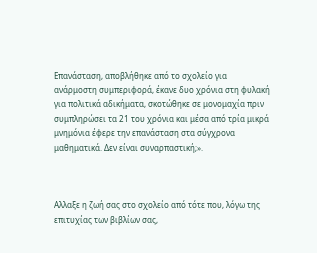Επανάσταση, αποβλήθηκε από το σχολείο για ανάρμοστη συμπεριφορά, έκανε δυο χρόνια στη φυλακή για πολιτικά αδικήματα, σκοτώθηκε σε μονομαχία πριν συμπληρώσει τα 21 του χρόνια και μέσα από τρία μικρά μνημόνια έφερε την επανάσταση στα σύγχρονα μαθηματικά. Δεν είναι συναρπαστική;».



Αλλαξε η ζωή σας στο σχολείο από τότε που, λόγω της επιτυχίας των βιβλίων σας,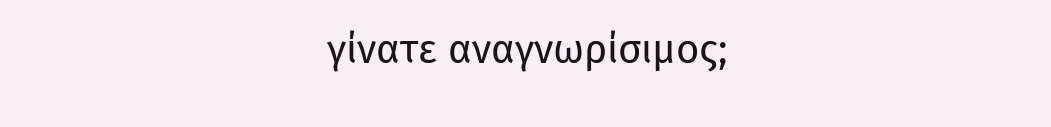γίνατε αναγνωρίσιμος;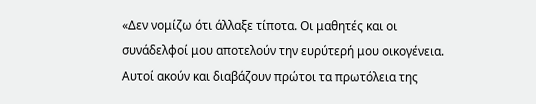«Δεν νομίζω ότι άλλαξε τίποτα. Οι μαθητές και οι συνάδελφοί μου αποτελούν την ευρύτερή μου οικογένεια. Αυτοί ακούν και διαβάζουν πρώτοι τα πρωτόλεια της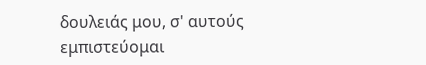δουλειάς μου, σ' αυτούς εμπιστεύομαι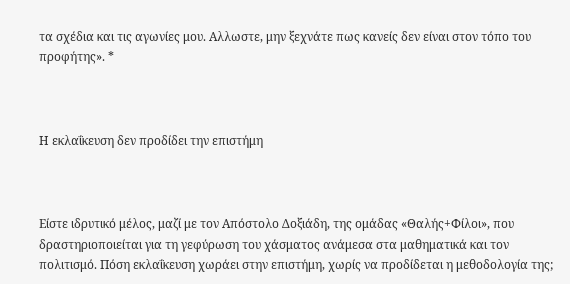τα σχέδια και τις αγωνίες μου. Αλλωστε, μην ξεχνάτε πως κανείς δεν είναι στον τόπο του προφήτης». *



Η εκλαΐκευση δεν προδίδει την επιστήμη



Είστε ιδρυτικό μέλος, μαζί με τον Απόστολο Δοξιάδη, της ομάδας «Θαλής+Φίλοι», που δραστηριοποιείται για τη γεφύρωση του χάσματος ανάμεσα στα μαθηματικά και τον πολιτισμό. Πόση εκλαΐκευση χωράει στην επιστήμη, χωρίς να προδίδεται η μεθοδολογία της;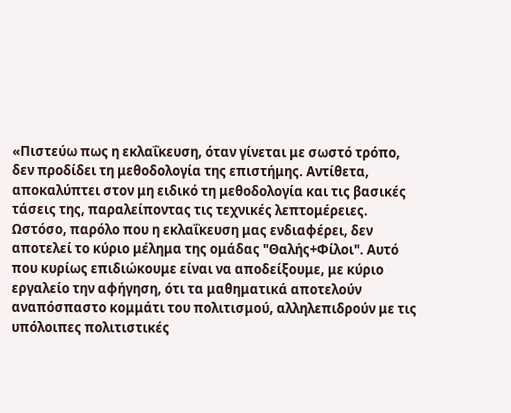«Πιστεύω πως η εκλαΐκευση, όταν γίνεται με σωστό τρόπο, δεν προδίδει τη μεθοδολογία της επιστήμης. Αντίθετα, αποκαλύπτει στον μη ειδικό τη μεθοδολογία και τις βασικές τάσεις της, παραλείποντας τις τεχνικές λεπτομέρειες. Ωστόσο, παρόλο που η εκλαΐκευση μας ενδιαφέρει, δεν αποτελεί το κύριο μέλημα της ομάδας "Θαλής+Φίλοι". Αυτό που κυρίως επιδιώκουμε είναι να αποδείξουμε, με κύριο εργαλείο την αφήγηση, ότι τα μαθηματικά αποτελούν αναπόσπαστο κομμάτι του πολιτισμού, αλληλεπιδρούν με τις υπόλοιπες πολιτιστικές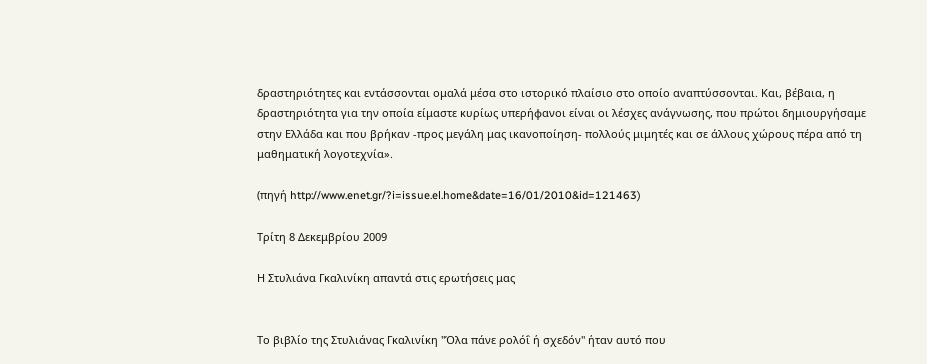δραστηριότητες και εντάσσονται ομαλά μέσα στο ιστορικό πλαίσιο στο οποίο αναπτύσσονται. Και, βέβαια, η δραστηριότητα για την οποία είμαστε κυρίως υπερήφανοι είναι οι λέσχες ανάγνωσης, που πρώτοι δημιουργήσαμε στην Ελλάδα και που βρήκαν -προς μεγάλη μας ικανοποίηση- πολλούς μιμητές και σε άλλους χώρους πέρα από τη μαθηματική λογοτεχνία».

(πηγή http://www.enet.gr/?i=issue.el.home&date=16/01/2010&id=121463)

Τρίτη 8 Δεκεμβρίου 2009

Η Στυλιάνα Γκαλινίκη απαντά στις ερωτήσεις μας


Το βιβλίο της Στυλιάνας Γκαλινίκη "Όλα πάνε ρολόΐ ή σχεδόν" ήταν αυτό που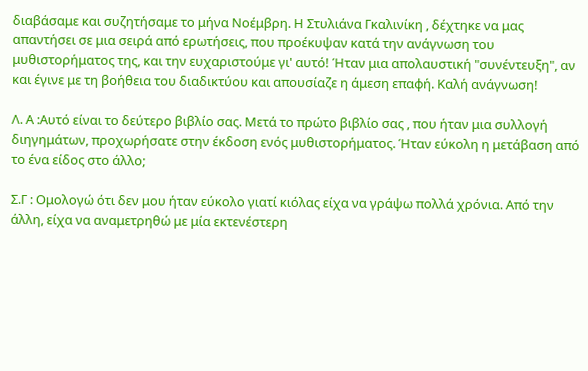διαβάσαμε και συζητήσαμε το μήνα Νοέμβρη. Η Στυλιάνα Γκαλινίκη , δέχτηκε να μας απαντήσει σε μια σειρά από ερωτήσεις, που προέκυψαν κατά την ανάγνωση του μυθιστορήματος της, και την ευχαριστούμε γι' αυτό! Ήταν μια απολαυστική "συνέντευξη", αν και έγινε με τη βοήθεια του διαδικτύου και απουσίαζε η άμεση επαφή. Καλή ανάγνωση!

Λ. Α :Αυτό είναι το δεύτερο βιβλίο σας. Μετά το πρώτο βιβλίο σας , που ήταν μια συλλογή διηγημάτων, προχωρήσατε στην έκδοση ενός μυθιστορήματος. Ήταν εύκολη η μετάβαση από το ένα είδος στο άλλο;

Σ.Γ : Ομολογώ ότι δεν μου ήταν εύκολο γιατί κιόλας είχα να γράψω πολλά χρόνια. Από την άλλη, είχα να αναμετρηθώ με μία εκτενέστερη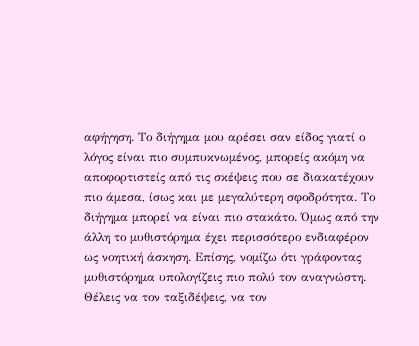αφήγηση. Το διήγημα μου αρέσει σαν είδος γιατί ο λόγος είναι πιο συμπυκνωμένος, μπορείς ακόμη να αποφορτιστείς από τις σκέψεις που σε διακατέχουν πιο άμεσα, ίσως και με μεγαλύτερη σφοδρότητα. Το διήγημα μπορεί να είναι πιο στακάτο. Όμως από την άλλη το μυθιστόρημα έχει περισσότερο ενδιαφέρον ως νοητική άσκηση. Επίσης, νομίζω ότι γράφοντας μυθιστόρημα υπολογίζεις πιο πολύ τον αναγνώστη. Θέλεις να τον ταξιδέψεις, να τον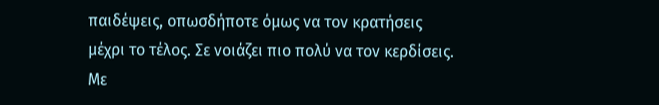παιδέψεις, οπωσδήποτε όμως να τον κρατήσεις μέχρι το τέλος. Σε νοιάζει πιο πολύ να τον κερδίσεις. Με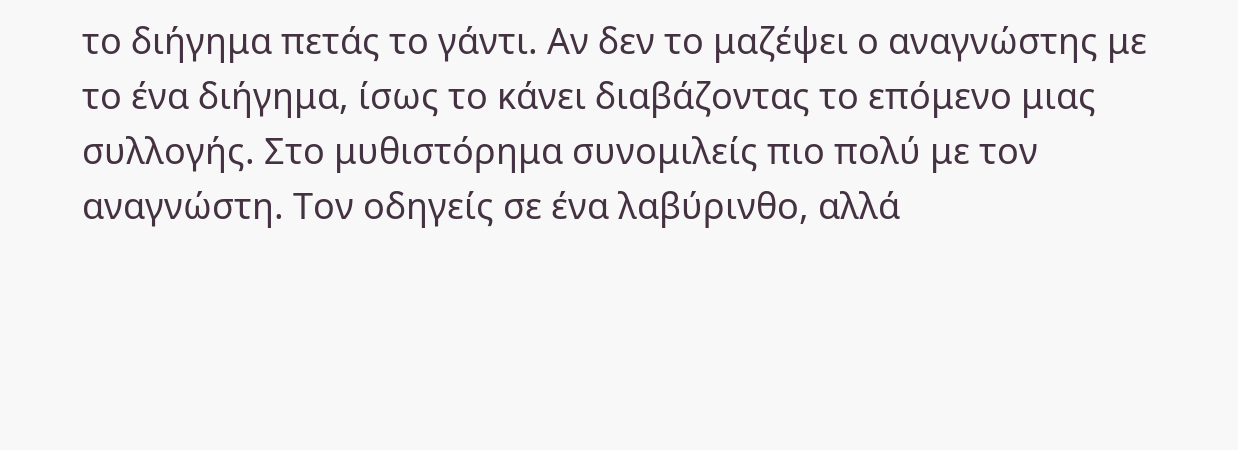το διήγημα πετάς το γάντι. Αν δεν το μαζέψει ο αναγνώστης με το ένα διήγημα, ίσως το κάνει διαβάζοντας το επόμενο μιας συλλογής. Στο μυθιστόρημα συνομιλείς πιο πολύ με τον αναγνώστη. Τον οδηγείς σε ένα λαβύρινθο, αλλά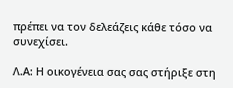πρέπει να τον δελεάζεις κάθε τόσο να συνεχίσει.

Λ.Α: Η οικογένεια σας σας στήριξε στη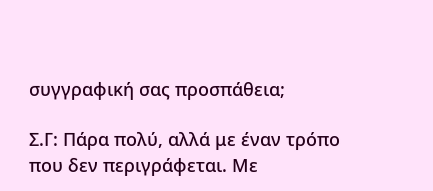συγγραφική σας προσπάθεια;

Σ.Γ: Πάρα πολύ, αλλά με έναν τρόπο που δεν περιγράφεται. Με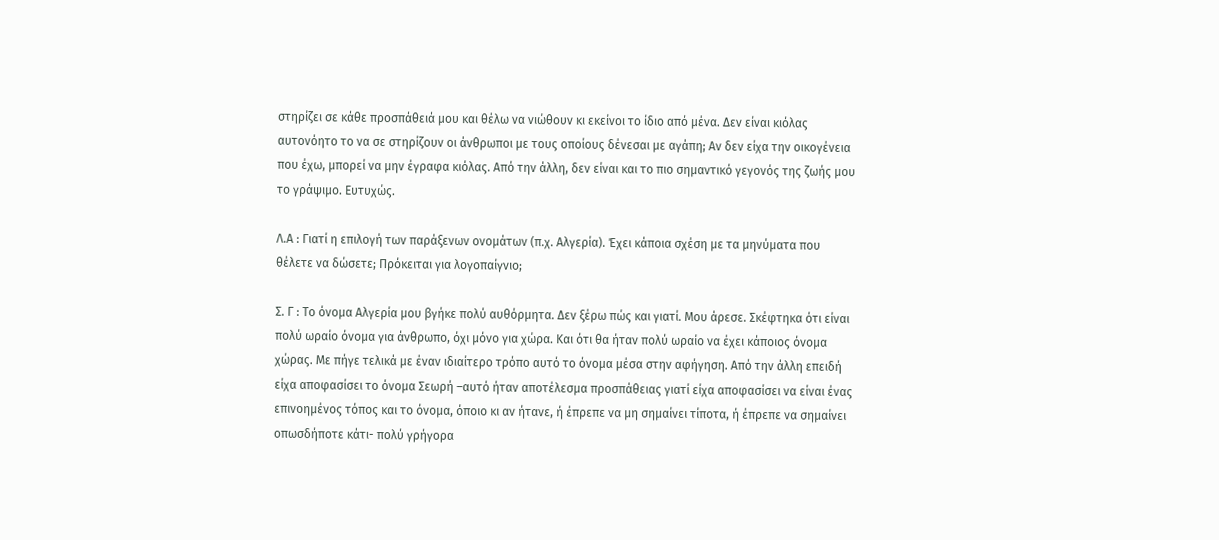στηρίζει σε κάθε προσπάθειά μου και θέλω να νιώθουν κι εκείνοι το ίδιο από μένα. Δεν είναι κιόλας αυτονόητο το να σε στηρίζουν οι άνθρωποι με τους οποίους δένεσαι με αγάπη; Αν δεν είχα την οικογένεια που έχω, μπορεί να μην έγραφα κιόλας. Από την άλλη, δεν είναι και το πιο σημαντικό γεγονός της ζωής μου το γράψιμο. Ευτυχώς.

Λ.Α : Γιατί η επιλογή των παράξενων ονομάτων (π.χ. Αλγερία). Έχει κάποια σχέση με τα μηνύματα που θέλετε να δώσετε; Πρόκειται για λογοπαίγνιο;

Σ. Γ : Το όνομα Αλγερία μου βγήκε πολύ αυθόρμητα. Δεν ξέρω πώς και γιατί. Μου άρεσε. Σκέφτηκα ότι είναι πολύ ωραίο όνομα για άνθρωπο, όχι μόνο για χώρα. Και ότι θα ήταν πολύ ωραίο να έχει κάποιος όνομα χώρας. Με πήγε τελικά με έναν ιδιαίτερο τρόπο αυτό το όνομα μέσα στην αφήγηση. Από την άλλη επειδή είχα αποφασίσει το όνομα Σεωρή –αυτό ήταν αποτέλεσμα προσπάθειας γιατί είχα αποφασίσει να είναι ένας επινοημένος τόπος και το όνομα, όποιο κι αν ήτανε, ή έπρεπε να μη σημαίνει τίποτα, ή έπρεπε να σημαίνει οπωσδήποτε κάτι- πολύ γρήγορα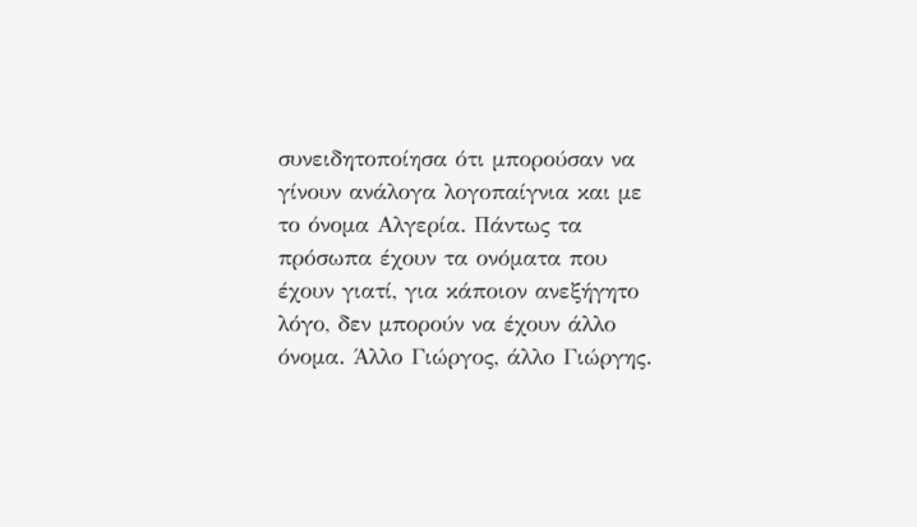συνειδητοποίησα ότι μπορούσαν να γίνουν ανάλογα λογοπαίγνια και με το όνομα Αλγερία. Πάντως τα πρόσωπα έχουν τα ονόματα που έχουν γιατί, για κάποιον ανεξήγητο λόγο, δεν μπορούν να έχουν άλλο όνομα. Άλλο Γιώργος, άλλο Γιώργης.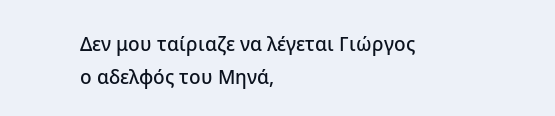Δεν μου ταίριαζε να λέγεται Γιώργος ο αδελφός του Μηνά,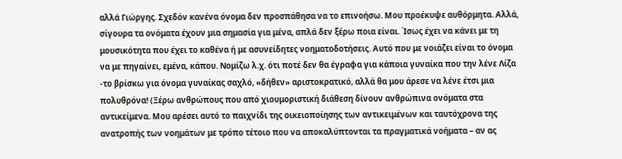αλλά Γιώργης. Σχεδόν κανένα όνομα δεν προσπάθησα να το επινοήσω. Μου προέκυψε αυθόρμητα. Αλλά, σίγουρα τα ονόματα έχουν μια σημασία για μένα, απλά δεν ξέρω ποια είναι. Ίσως έχει να κάνει με τη μουσικότητα που έχει το καθένα ή με ασυνείδητες νοηματοδοτήσεις. Αυτό που με νοιάζει είναι το όνομα να με πηγαίνει, εμένα, κάπου. Νομίζω λ.χ. ότι ποτέ δεν θα έγραφα για κάποια γυναίκα που την λένε Λίζα -το βρίσκω για όνομα γυναίκας σαχλό, «δήθεν» αριστοκρατικό, αλλά θα μου άρεσε να λένε έτσι μια πολυθρόνα! (Ξέρω ανθρώπους που από χιουμοριστική διάθεση δίνουν ανθρώπινα ονόματα στα αντικείμενα. Μου αρέσει αυτό το παιχνίδι της οικειοποίησης των αντικειμένων και ταυτόχρονα της ανατροπής των νοημάτων με τρόπο τέτοιο που να αποκαλύπτονται τα πραγματικά νοήματα – αν ας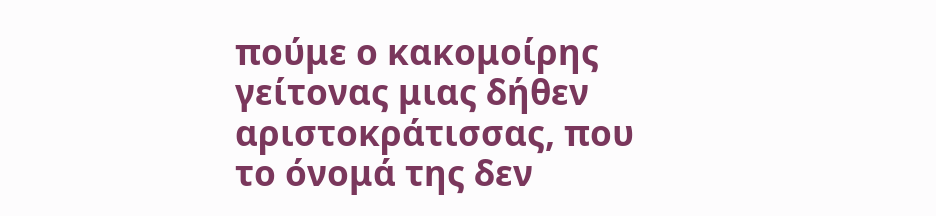πούμε ο κακομοίρης γείτονας μιας δήθεν αριστοκράτισσας, που το όνομά της δεν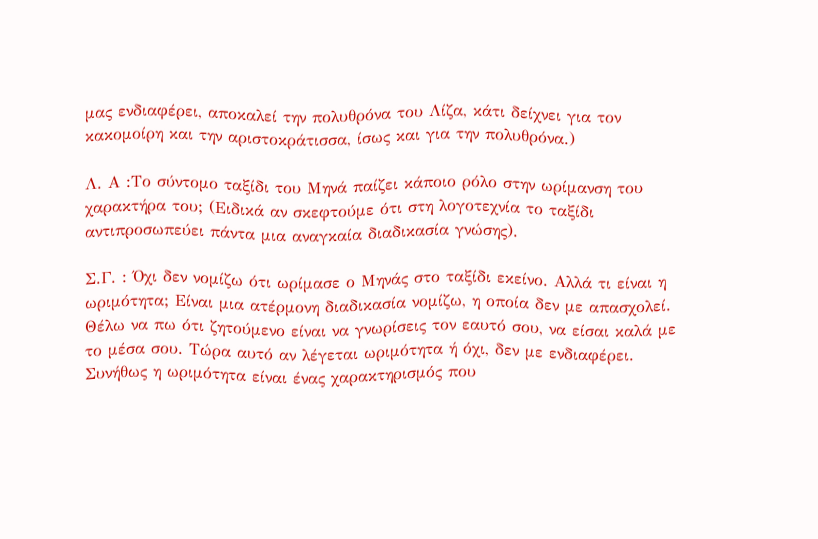μας ενδιαφέρει, αποκαλεί την πολυθρόνα του Λίζα, κάτι δείχνει για τον κακομοίρη και την αριστοκράτισσα, ίσως και για την πολυθρόνα.)

Λ. Α :Το σύντομο ταξίδι του Μηνά παίζει κάποιο ρόλο στην ωρίμανση του χαρακτήρα του; (Ειδικά αν σκεφτούμε ότι στη λογοτεχνία το ταξίδι αντιπροσωπεύει πάντα μια αναγκαία διαδικασία γνώσης).

Σ.Γ. : Όχι δεν νομίζω ότι ωρίμασε ο Μηνάς στο ταξίδι εκείνο. Αλλά τι είναι η ωριμότητα; Είναι μια ατέρμονη διαδικασία νομίζω, η οποία δεν με απασχολεί. Θέλω να πω ότι ζητούμενο είναι να γνωρίσεις τον εαυτό σου, να είσαι καλά με το μέσα σου. Τώρα αυτό αν λέγεται ωριμότητα ή όχι, δεν με ενδιαφέρει. Συνήθως η ωριμότητα είναι ένας χαρακτηρισμός που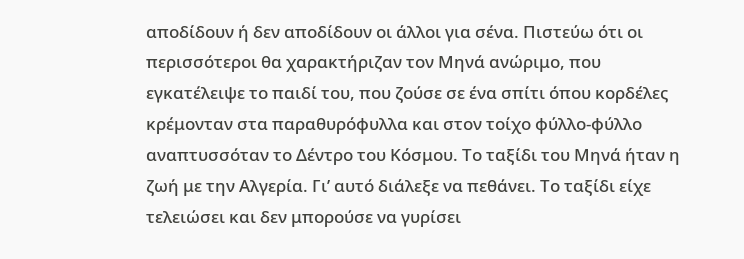αποδίδουν ή δεν αποδίδουν οι άλλοι για σένα. Πιστεύω ότι οι περισσότεροι θα χαρακτήριζαν τον Μηνά ανώριμο, που εγκατέλειψε το παιδί του, που ζούσε σε ένα σπίτι όπου κορδέλες κρέμονταν στα παραθυρόφυλλα και στον τοίχο φύλλο-φύλλο αναπτυσσόταν το Δέντρο του Κόσμου. Το ταξίδι του Μηνά ήταν η ζωή με την Αλγερία. Γι’ αυτό διάλεξε να πεθάνει. Το ταξίδι είχε τελειώσει και δεν μπορούσε να γυρίσει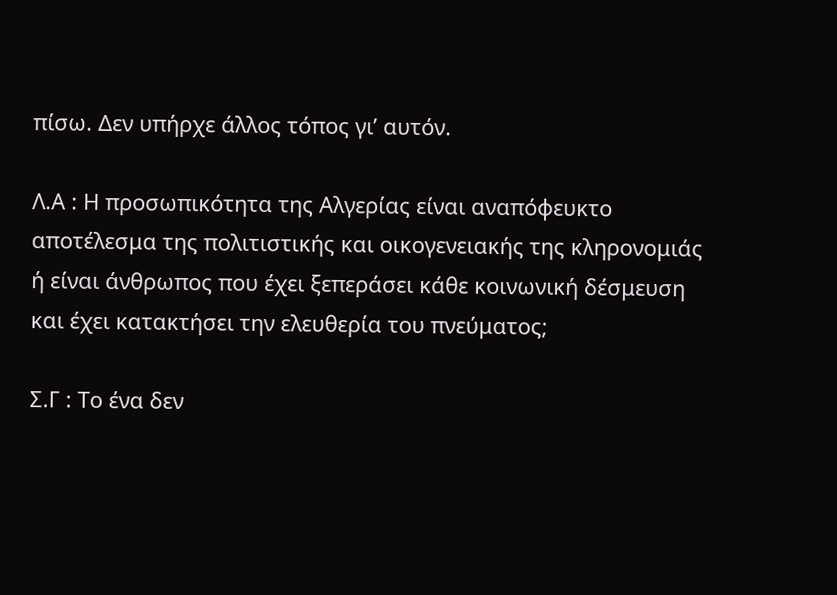πίσω. Δεν υπήρχε άλλος τόπος γι’ αυτόν.

Λ.Α : Η προσωπικότητα της Αλγερίας είναι αναπόφευκτο αποτέλεσμα της πολιτιστικής και οικογενειακής της κληρονομιάς ή είναι άνθρωπος που έχει ξεπεράσει κάθε κοινωνική δέσμευση και έχει κατακτήσει την ελευθερία του πνεύματος;

Σ.Γ : Το ένα δεν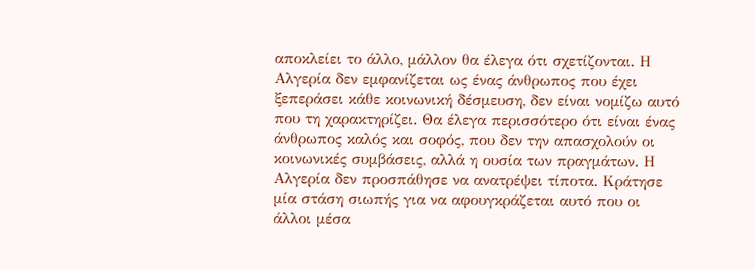αποκλείει το άλλο, μάλλον θα έλεγα ότι σχετίζονται. Η Αλγερία δεν εμφανίζεται ως ένας άνθρωπος που έχει ξεπεράσει κάθε κοινωνική δέσμευση, δεν είναι νομίζω αυτό που τη χαρακτηρίζει. Θα έλεγα περισσότερο ότι είναι ένας άνθρωπος καλός και σοφός, που δεν την απασχολούν οι κοινωνικές συμβάσεις, αλλά η ουσία των πραγμάτων. Η Αλγερία δεν προσπάθησε να ανατρέψει τίποτα. Κράτησε μία στάση σιωπής για να αφουγκράζεται αυτό που οι άλλοι μέσα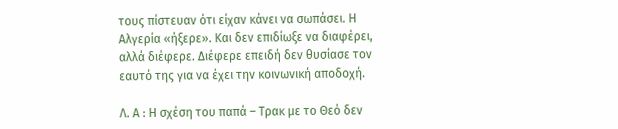τους πίστευαν ότι είχαν κάνει να σωπάσει. Η Αλγερία «ήξερε». Και δεν επιδίωξε να διαφέρει, αλλά διέφερε. Διέφερε επειδή δεν θυσίασε τον εαυτό της για να έχει την κοινωνική αποδοχή.

Λ. Α : Η σχέση του παπά – Τρακ με το Θεό δεν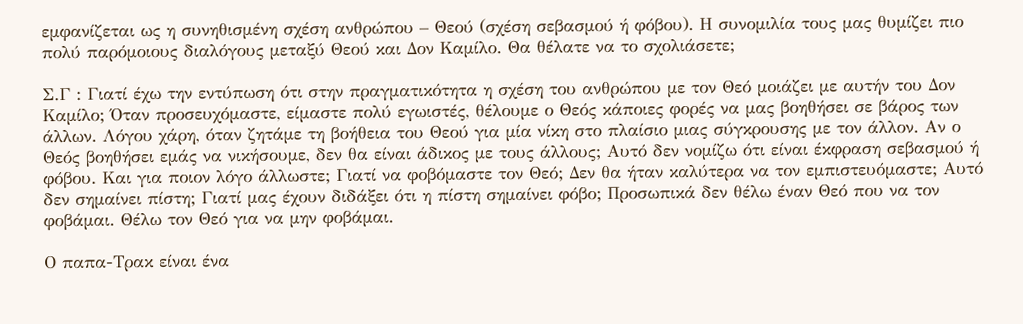εμφανίζεται ως η συνηθισμένη σχέση ανθρώπου – Θεού (σχέση σεβασμού ή φόβου). Η συνομιλία τους μας θυμίζει πιο πολύ παρόμοιους διαλόγους μεταξύ Θεού και Δον Καμίλο. Θα θέλατε να το σχολιάσετε;

Σ.Γ : Γιατί έχω την εντύπωση ότι στην πραγματικότητα η σχέση του ανθρώπου με τον Θεό μοιάζει με αυτήν του Δον Καμίλο; Όταν προσευχόμαστε, είμαστε πολύ εγωιστές, θέλουμε ο Θεός κάποιες φορές να μας βοηθήσει σε βάρος των άλλων. Λόγου χάρη, όταν ζητάμε τη βοήθεια του Θεού για μία νίκη στο πλαίσιο μιας σύγκρουσης με τον άλλον. Αν ο Θεός βοηθήσει εμάς να νικήσουμε, δεν θα είναι άδικος με τους άλλους; Αυτό δεν νομίζω ότι είναι έκφραση σεβασμού ή φόβου. Και για ποιον λόγο άλλωστε; Γιατί να φοβόμαστε τον Θεό; Δεν θα ήταν καλύτερα να τον εμπιστευόμαστε; Αυτό δεν σημαίνει πίστη; Γιατί μας έχουν διδάξει ότι η πίστη σημαίνει φόβο; Προσωπικά δεν θέλω έναν Θεό που να τον φοβάμαι. Θέλω τον Θεό για να μην φοβάμαι.

Ο παπα-Τρακ είναι ένα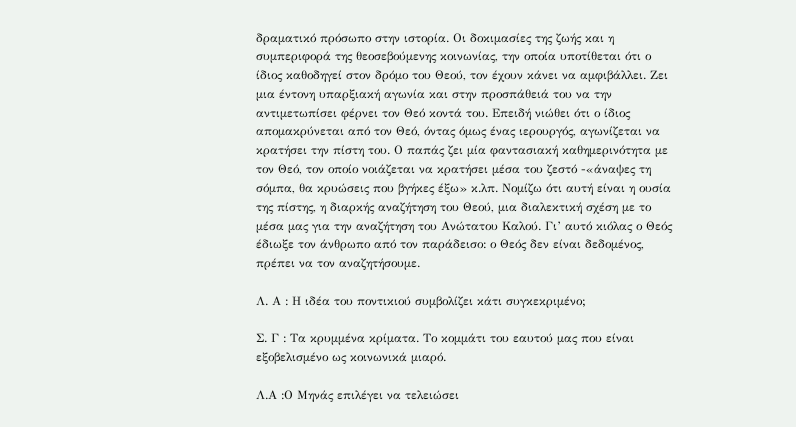δραματικό πρόσωπο στην ιστορία. Οι δοκιμασίες της ζωής και η συμπεριφορά της θεοσεβούμενης κοινωνίας, την οποία υποτίθεται ότι ο ίδιος καθοδηγεί στον δρόμο του Θεού, τον έχουν κάνει να αμφιβάλλει. Ζει μια έντονη υπαρξιακή αγωνία και στην προσπάθειά του να την αντιμετωπίσει φέρνει τον Θεό κοντά του. Επειδή νιώθει ότι ο ίδιος απομακρύνεται από τον Θεό, όντας όμως ένας ιερουργός, αγωνίζεται να κρατήσει την πίστη του. Ο παπάς ζει μία φαντασιακή καθημερινότητα με τον Θεό, τον οποίο νοιάζεται να κρατήσει μέσα του ζεστό -«άναψες τη σόμπα, θα κρυώσεις που βγήκες έξω» κ.λπ. Νομίζω ότι αυτή είναι η ουσία της πίστης, η διαρκής αναζήτηση του Θεού, μια διαλεκτική σχέση με το μέσα μας για την αναζήτηση του Ανώτατου Καλού. Γι’ αυτό κιόλας ο Θεός έδιωξε τον άνθρωπο από τον παράδεισο: ο Θεός δεν είναι δεδομένος, πρέπει να τον αναζητήσουμε.

Λ. Α : Η ιδέα του ποντικιού συμβολίζει κάτι συγκεκριμένο;

Σ. Γ : Τα κρυμμένα κρίματα. Το κομμάτι του εαυτού μας που είναι εξοβελισμένο ως κοινωνικά μιαρό.

Λ.Α :Ο Μηνάς επιλέγει να τελειώσει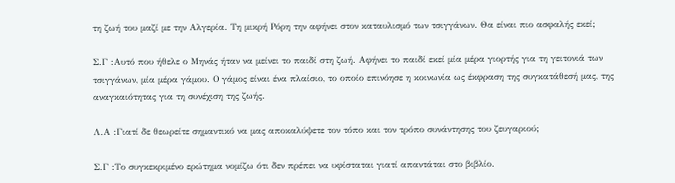τη ζωή του μαζί με την Αλγερία. Τη μικρή Ρόρη την αφήνει στον καταυλισμό των τσιγγάνων. Θα είναι πιο ασφαλής εκεί;

Σ.Γ :Αυτό που ήθελε ο Μηνάς ήταν να μείνει το παιδί στη ζωή. Αφήνει το παιδί εκεί μία μέρα γιορτής για τη γειτονιά των τσιγγάνων, μία μέρα γάμου. Ο γάμος είναι ένα πλαίσιο, το οποίο επινόησε η κοινωνία ως έκφραση της συγκατάθεσή μας, της αναγκαιότητας για τη συνέχιση της ζωής.

Λ.Α :Γιατί δε θεωρείτε σημαντικό να μας αποκαλύψετε τον τόπο και τον τρόπο συνάντησης του ζευγαριού;

Σ.Γ :Το συγκεκριμένο ερώτημα νομίζω ότι δεν πρέπει να υφίσταται γιατί απαντάται στο βιβλίο.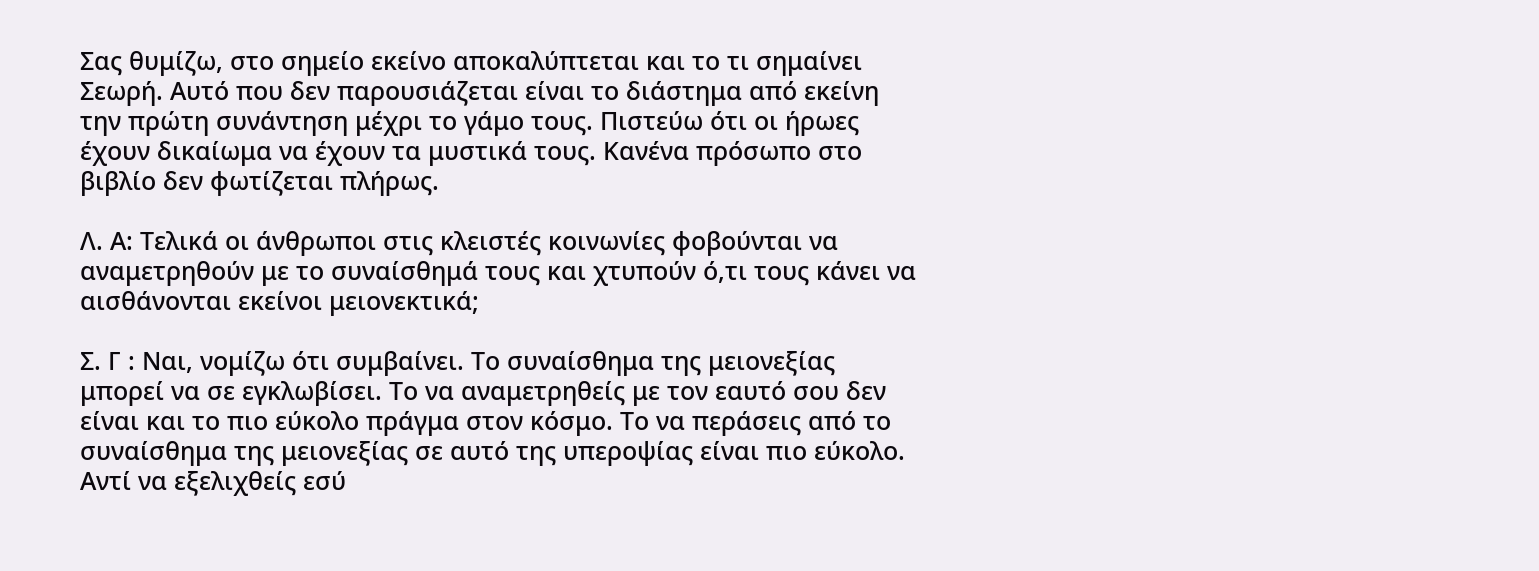Σας θυμίζω, στο σημείο εκείνο αποκαλύπτεται και το τι σημαίνει Σεωρή. Αυτό που δεν παρουσιάζεται είναι το διάστημα από εκείνη την πρώτη συνάντηση μέχρι το γάμο τους. Πιστεύω ότι οι ήρωες έχουν δικαίωμα να έχουν τα μυστικά τους. Κανένα πρόσωπο στο βιβλίο δεν φωτίζεται πλήρως.

Λ. Α: Τελικά οι άνθρωποι στις κλειστές κοινωνίες φοβούνται να αναμετρηθούν με το συναίσθημά τους και χτυπούν ό,τι τους κάνει να αισθάνονται εκείνοι μειονεκτικά;

Σ. Γ : Ναι, νομίζω ότι συμβαίνει. Το συναίσθημα της μειονεξίας μπορεί να σε εγκλωβίσει. Το να αναμετρηθείς με τον εαυτό σου δεν είναι και το πιο εύκολο πράγμα στον κόσμο. Το να περάσεις από το συναίσθημα της μειονεξίας σε αυτό της υπεροψίας είναι πιο εύκολο. Αντί να εξελιχθείς εσύ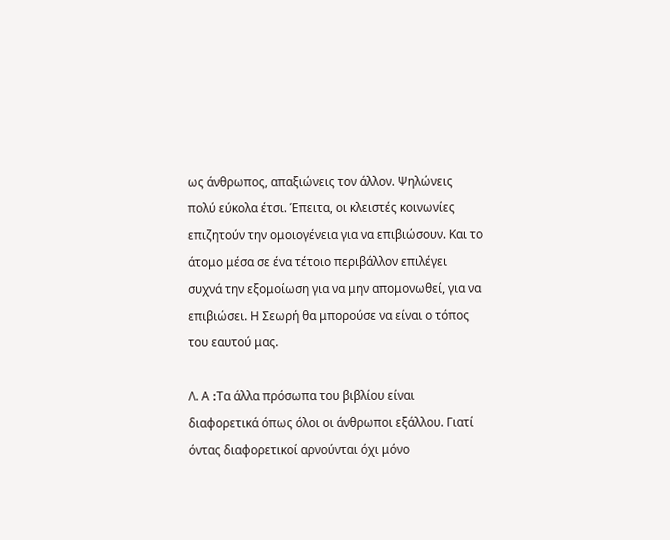ως άνθρωπος, απαξιώνεις τον άλλον. Ψηλώνεις πολύ εύκολα έτσι. Έπειτα, οι κλειστές κοινωνίες επιζητούν την ομοιογένεια για να επιβιώσουν. Και το άτομο μέσα σε ένα τέτοιο περιβάλλον επιλέγει συχνά την εξομοίωση για να μην απομονωθεί, για να επιβιώσει. Η Σεωρή θα μπορούσε να είναι ο τόπος του εαυτού μας.

Λ. Α :Tα άλλα πρόσωπα του βιβλίου είναι διαφορετικά όπως όλοι οι άνθρωποι εξάλλου. Γιατί όντας διαφορετικοί αρνούνται όχι μόνο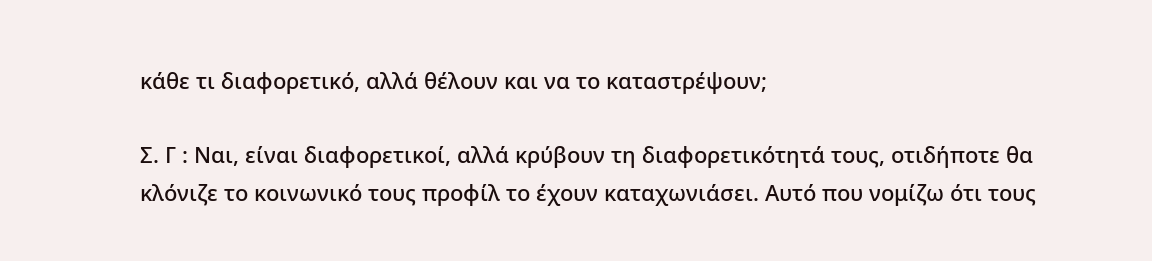κάθε τι διαφορετικό, αλλά θέλουν και να το καταστρέψουν;

Σ. Γ : Ναι, είναι διαφορετικοί, αλλά κρύβουν τη διαφορετικότητά τους, οτιδήποτε θα κλόνιζε το κοινωνικό τους προφίλ το έχουν καταχωνιάσει. Αυτό που νομίζω ότι τους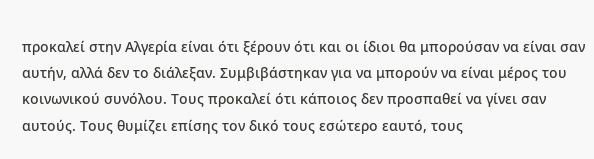προκαλεί στην Αλγερία είναι ότι ξέρουν ότι και οι ίδιοι θα μπορούσαν να είναι σαν αυτήν, αλλά δεν το διάλεξαν. Συμβιβάστηκαν για να μπορούν να είναι μέρος του κοινωνικού συνόλου. Τους προκαλεί ότι κάποιος δεν προσπαθεί να γίνει σαν αυτούς. Τους θυμίζει επίσης τον δικό τους εσώτερο εαυτό, τους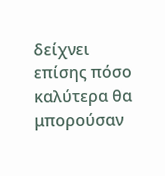δείχνει επίσης πόσο καλύτερα θα μπορούσαν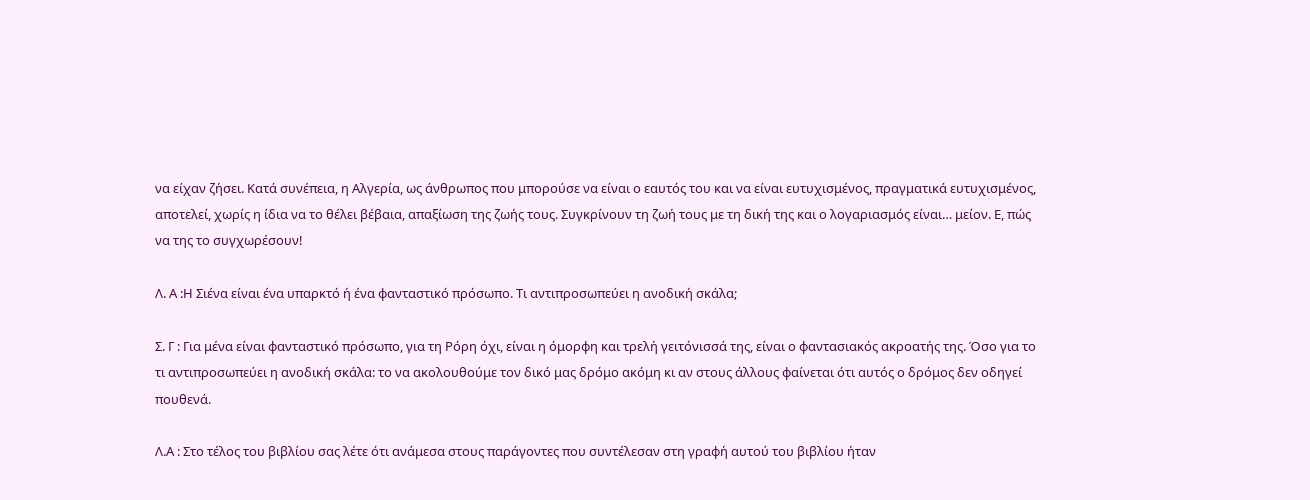να είχαν ζήσει. Κατά συνέπεια, η Αλγερία, ως άνθρωπος που μπορούσε να είναι ο εαυτός του και να είναι ευτυχισμένος, πραγματικά ευτυχισμένος, αποτελεί, χωρίς η ίδια να το θέλει βέβαια, απαξίωση της ζωής τους. Συγκρίνουν τη ζωή τους με τη δική της και ο λογαριασμός είναι… μείον. Ε, πώς να της το συγχωρέσουν!

Λ. Α :Η Σιένα είναι ένα υπαρκτό ή ένα φανταστικό πρόσωπο. Τι αντιπροσωπεύει η ανοδική σκάλα;

Σ. Γ : Για μένα είναι φανταστικό πρόσωπο, για τη Ρόρη όχι, είναι η όμορφη και τρελή γειτόνισσά της, είναι ο φαντασιακός ακροατής της. Όσο για το τι αντιπροσωπεύει η ανοδική σκάλα: το να ακολουθούμε τον δικό μας δρόμο ακόμη κι αν στους άλλους φαίνεται ότι αυτός ο δρόμος δεν οδηγεί πουθενά.

Λ.Α : Στο τέλος του βιβλίου σας λέτε ότι ανάμεσα στους παράγοντες που συντέλεσαν στη γραφή αυτού του βιβλίου ήταν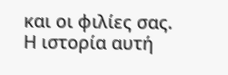και οι φιλίες σας. Η ιστορία αυτή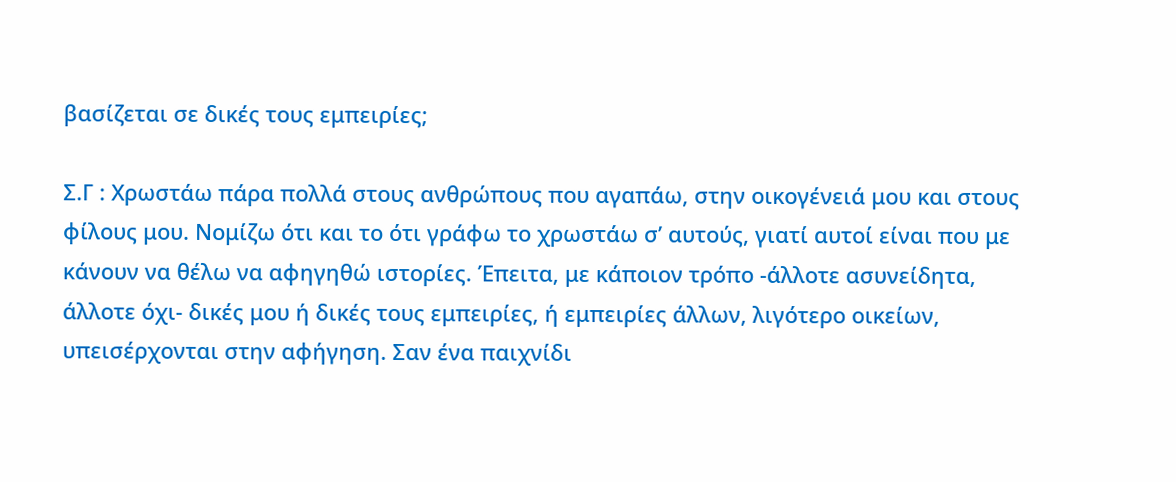βασίζεται σε δικές τους εμπειρίες;

Σ.Γ : Χρωστάω πάρα πολλά στους ανθρώπους που αγαπάω, στην οικογένειά μου και στους φίλους μου. Νομίζω ότι και το ότι γράφω το χρωστάω σ’ αυτούς, γιατί αυτοί είναι που με κάνουν να θέλω να αφηγηθώ ιστορίες. Έπειτα, με κάποιον τρόπο -άλλοτε ασυνείδητα, άλλοτε όχι- δικές μου ή δικές τους εμπειρίες, ή εμπειρίες άλλων, λιγότερο οικείων, υπεισέρχονται στην αφήγηση. Σαν ένα παιχνίδι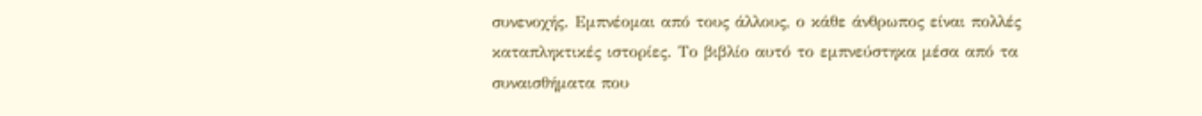συνενοχής. Εμπνέομαι από τους άλλους, ο κάθε άνθρωπος είναι πολλές καταπληκτικές ιστορίες. Το βιβλίο αυτό το εμπνεύστηκα μέσα από τα συναισθήματα που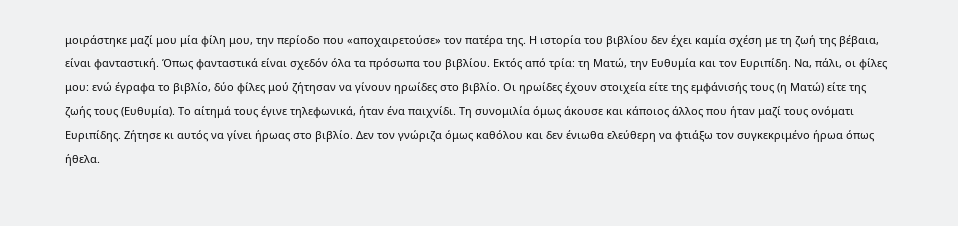μοιράστηκε μαζί μου μία φίλη μου, την περίοδο που «αποχαιρετούσε» τον πατέρα της. Η ιστορία του βιβλίου δεν έχει καμία σχέση με τη ζωή της βέβαια, είναι φανταστική. Όπως φανταστικά είναι σχεδόν όλα τα πρόσωπα του βιβλίου. Εκτός από τρία: τη Ματώ, την Ευθυμία και τον Ευριπίδη. Να, πάλι, οι φίλες μου: ενώ έγραφα το βιβλίο, δύο φίλες μού ζήτησαν να γίνουν ηρωίδες στο βιβλίο. Οι ηρωίδες έχουν στοιχεία είτε της εμφάνισής τους (η Ματώ) είτε της ζωής τους (Ευθυμία). Το αίτημά τους έγινε τηλεφωνικά, ήταν ένα παιχνίδι. Τη συνομιλία όμως άκουσε και κάποιος άλλος που ήταν μαζί τους ονόματι Ευριπίδης. Ζήτησε κι αυτός να γίνει ήρωας στο βιβλίο. Δεν τον γνώριζα όμως καθόλου και δεν ένιωθα ελεύθερη να φτιάξω τον συγκεκριμένο ήρωα όπως ήθελα.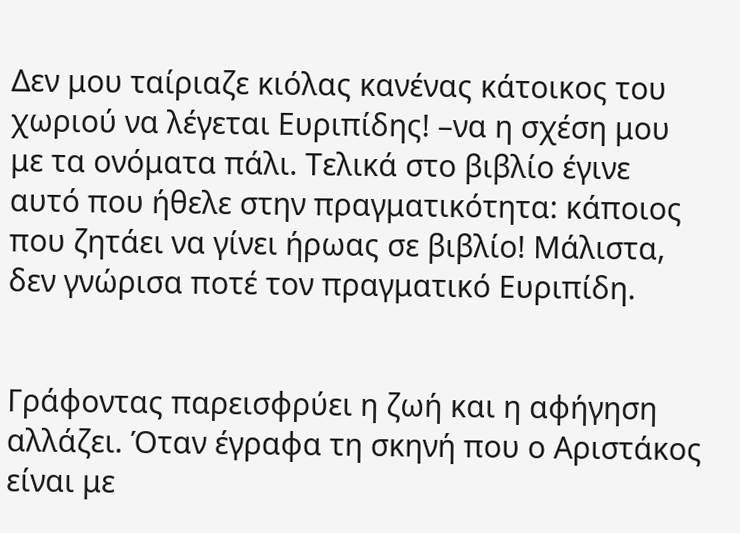Δεν μου ταίριαζε κιόλας κανένας κάτοικος του χωριού να λέγεται Ευριπίδης! –να η σχέση μου με τα ονόματα πάλι. Τελικά στο βιβλίο έγινε αυτό που ήθελε στην πραγματικότητα: κάποιος που ζητάει να γίνει ήρωας σε βιβλίο! Μάλιστα, δεν γνώρισα ποτέ τον πραγματικό Ευριπίδη.


Γράφοντας παρεισφρύει η ζωή και η αφήγηση αλλάζει. Όταν έγραφα τη σκηνή που ο Αριστάκος είναι με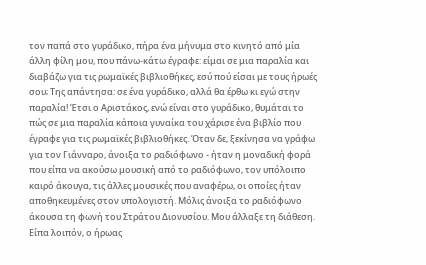τον παπά στο γυράδικο, πήρα ένα μήνυμα στο κινητό από μία άλλη φίλη μου, που πάνω-κάτω έγραφε: είμαι σε μια παραλία και διαβάζω για τις ρωμαϊκές βιβλιοθήκες, εσύ πού είσαι με τους ήρωές σου; Της απάντησα: σε ένα γυράδικο, αλλά θα έρθω κι εγώ στην παραλία! Έτσι ο Αριστάκος, ενώ είναι στο γυράδικο, θυμάται το πώς σε μια παραλία κάποια γυναίκα του χάρισε ένα βιβλίο που έγραφε για τις ρωμαϊκές βιβλιοθήκες. Όταν δε, ξεκίνησα να γράφω για τον Γιάνναρο, άνοιξα το ραδιόφωνο - ήταν η μοναδική φορά που είπα να ακούσω μουσική από το ραδιόφωνο, τον υπόλοιπο καιρό άκουγα, τις άλλες μουσικές που αναφέρω, οι οποίες ήταν αποθηκευμένες στον υπολογιστή. Μόλις άνοιξα το ραδιόφωνο άκουσα τη φωνή του Στράτου Διονυσίου. Μου άλλαξε τη διάθεση. Είπα λοιπόν, ο ήρωας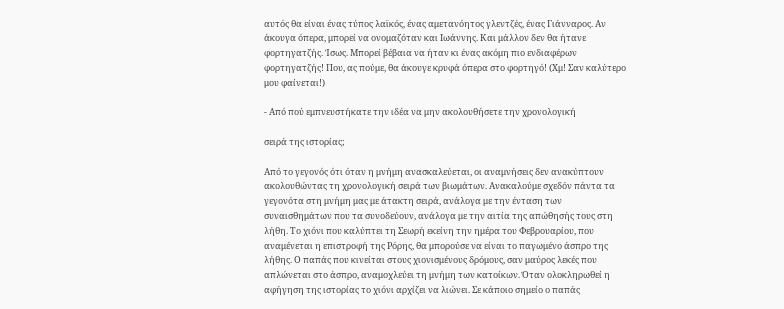αυτός θα είναι ένας τύπος λαϊκός, ένας αμετανόητος γλεντζές, ένας Γιάνναρος. Αν άκουγα όπερα, μπορεί να ονομαζόταν και Ιωάννης. Και μάλλον δεν θα ήτανε φορτηγατζής. Ίσως. Μπορεί βέβαια να ήταν κι ένας ακόμη πιο ενδιαφέρων φορτηγατζής! Που, ας πούμε, θα άκουγε κρυφά όπερα στο φορτηγό! (Χμ! Σαν καλύτερο μου φαίνεται!)

- Από πού εμπνευστήκατε την ιδέα να μην ακολουθήσετε την χρονολογική

σειρά της ιστορίας;

Από το γεγονός ότι όταν η μνήμη ανασκαλεύεται, οι αναμνήσεις δεν ανακύπτουν ακολουθώντας τη χρονολογική σειρά των βιωμάτων. Ανακαλούμε σχεδόν πάντα τα γεγονότα στη μνήμη μας με άτακτη σειρά, ανάλογα με την ένταση των συναισθημάτων που τα συνοδεύουν, ανάλογα με την αιτία της απώθησής τους στη λήθη. Το χιόνι που καλύπτει τη Σεωρή εκείνη την ημέρα του Φεβρουαρίου, που αναμένεται η επιστροφή της Ρόρης, θα μπορούσε να είναι το παγωμένο άσπρο της λήθης. Ο παπάς που κινείται στους χιονισμένους δρόμους, σαν μαύρος λεκές που απλώνεται στο άσπρο, αναμοχλεύει τη μνήμη των κατοίκων. Όταν ολοκληρωθεί η αφήγηση της ιστορίας το χιόνι αρχίζει να λιώνει. Σε κάποιο σημείο ο παπάς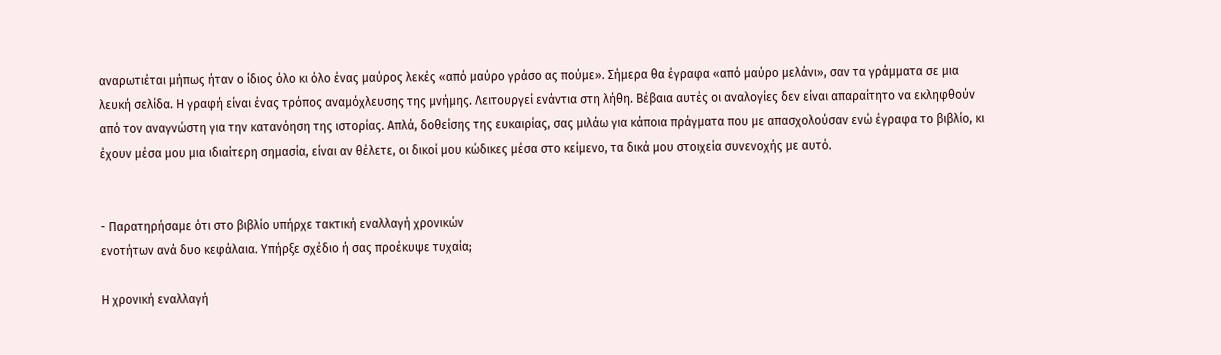αναρωτιέται μήπως ήταν ο ίδιος όλο κι όλο ένας μαύρος λεκές «από μαύρο γράσο ας πούμε». Σήμερα θα έγραφα «από μαύρο μελάνι», σαν τα γράμματα σε μια λευκή σελίδα. Η γραφή είναι ένας τρόπος αναμόχλευσης της μνήμης. Λειτουργεί ενάντια στη λήθη. Βέβαια αυτές οι αναλογίες δεν είναι απαραίτητο να εκληφθούν από τον αναγνώστη για την κατανόηση της ιστορίας. Απλά, δοθείσης της ευκαιρίας, σας μιλάω για κάποια πράγματα που με απασχολούσαν ενώ έγραφα το βιβλίο, κι έχουν μέσα μου μια ιδιαίτερη σημασία, είναι αν θέλετε, οι δικοί μου κώδικες μέσα στο κείμενο, τα δικά μου στοιχεία συνενοχής με αυτό.


- Παρατηρήσαμε ότι στο βιβλίο υπήρχε τακτική εναλλαγή χρονικών
ενοτήτων ανά δυο κεφάλαια. Υπήρξε σχέδιο ή σας προέκυψε τυχαία;

Η χρονική εναλλαγή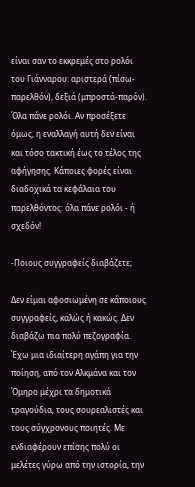είναι σαν το εκκρεμές στο ρολόι του Γιάνναρου: αριστερά (πίσω-παρελθόν), δεξιά (μπροστά-παρόν). Όλα πάνε ρολόι. Αν προσέξετε όμως, η εναλλαγή αυτή δεν είναι και τόσο τακτική έως το τέλος της αφήγησης. Κάποιες φορές είναι διαδοχικά τα κεφάλαια του παρελθόντος: όλα πάνε ρολόι - ή σχεδόν!

-Ποιους συγγραφείς διαβάζετε;

Δεν είμαι αφοσιωμένη σε κάποιους συγγραφείς, καλώς ή κακώς. Δεν διαβάζω πια πολύ πεζογραφία. Έχω μια ιδιαίτερη αγάπη για την ποίηση, από τον Αλκμάνα και τον Όμηρο μέχρι τα δημοτικά τραγούδια, τους σουρεαλιστές και τους σύγχρονους ποιητές. Με ενδιαφέρουν επίσης πολύ οι μελέτες γύρω από την ιστορία, την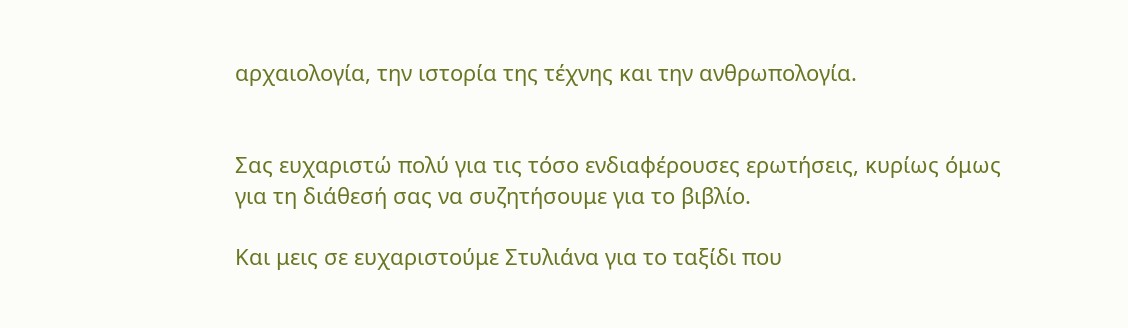αρχαιολογία, την ιστορία της τέχνης και την ανθρωπολογία.


Σας ευχαριστώ πολύ για τις τόσο ενδιαφέρουσες ερωτήσεις, κυρίως όμως για τη διάθεσή σας να συζητήσουμε για το βιβλίο.

Και μεις σε ευχαριστούμε Στυλιάνα για το ταξίδι που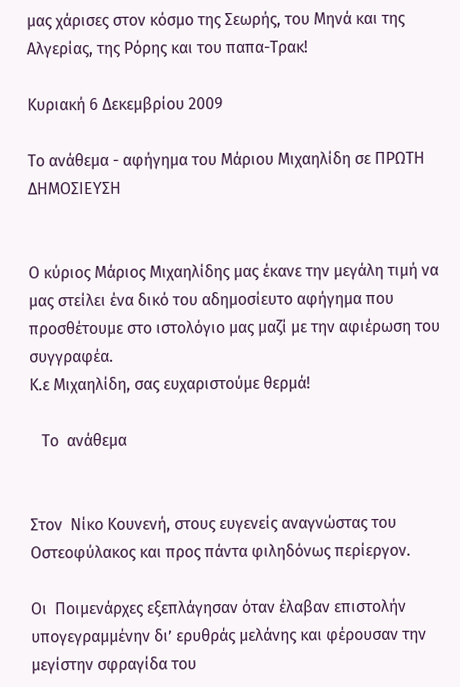μας χάρισες στον κόσμο της Σεωρής, του Μηνά και της Αλγερίας, της Ρόρης και του παπα-Tρακ!

Κυριακή 6 Δεκεμβρίου 2009

Το ανάθεμα - αφήγημα του Μάριου Μιχαηλίδη σε ΠΡΩΤΗ ΔΗΜΟΣΙΕΥΣΗ


Ο κύριος Μάριος Μιχαηλίδης μας έκανε την μεγάλη τιμή να μας στείλει ένα δικό του αδημοσίευτο αφήγημα που προσθέτουμε στο ιστολόγιο μας μαζί με την αφιέρωση του συγγραφέα.
Κ.ε Μιχαηλίδη, σας ευχαριστούμε θερμά!

   Το  ανάθεμα


Στον  Νίκο Κουνενή, στους ευγενείς αναγνώστας του Οστεοφύλακος και προς πάντα φιληδόνως περίεργον.

Οι  Ποιμενάρχες εξεπλάγησαν όταν έλαβαν επιστολήν υπογεγραμμένην δι’ ερυθράς μελάνης και φέρουσαν την μεγίστην σφραγίδα του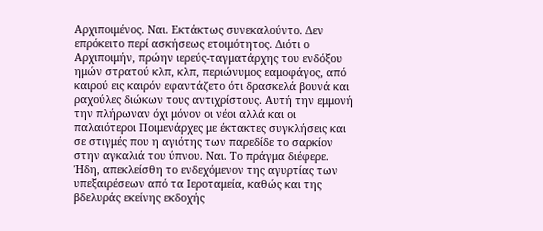Αρχιποιμένος. Ναι. Εκτάκτως συνεκαλούντο. Δεν επρόκειτο περί ασκήσεως ετοιμότητος. Διότι ο Αρχιποιμήν, πρώην ιερεύς-ταγματάρχης του ενδόξου ημών στρατού κλπ, κλπ, περιώνυμος εαμοφάγος, από καιρού εις καιρόν εφαντάζετο ότι δρασκελά βουνά και ραχούλες διώκων τους αντιχρίστους. Αυτή την εμμονή την πλήρωναν όχι μόνον οι νέοι αλλά και οι παλαιότεροι Ποιμενάρχες με έκτακτες συγκλήσεις και σε στιγμές που η αγιότης των παρεδίδε το σαρκίον στην αγκαλιά του ύπνου. Ναι. Το πράγμα διέφερε. Ήδη, απεκλείσθη το ενδεχόμενον της αγυρτίας των υπεξαιρέσεων από τα Ιεροταμεία, καθώς και της βδελυράς εκείνης εκδοχής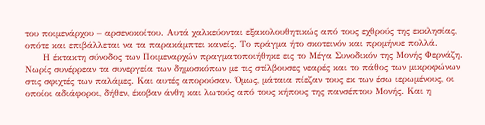του ποιμενάρχου – αρσενοκοίτου. Αυτά χαλκεύονται εξακολουθητικώς από τους εχθρούς της εκκλησίας, οπότε και επιβάλλεται να τα παρακάμπτει κανείς. Το πράγμα ήτο σκοτεινόν και προμήνυε πολλά.
      Η έκτακτη σύνοδος των Ποιμεναρχών πραγματοποιήθηκε εις το Μέγα Συνοδικόν της Μονής Φερνάζη. Νωρίς συνέρρεαν τα συνεργεία των δημοσκόπων με τις στίλβουσες νεαρές και το πάθος των μικροφώνων στις σφιχτές των παλάμες. Και αυτές απορούσαν. Όμως, μάταια πίεζαν τους εκ των έσω ιερωμένους, οι οποίοι αδιάφοροι, δήθεν, έκοβαν άνθη και λωτούς από τους κήπους της πανσέπτου Μονής. Και η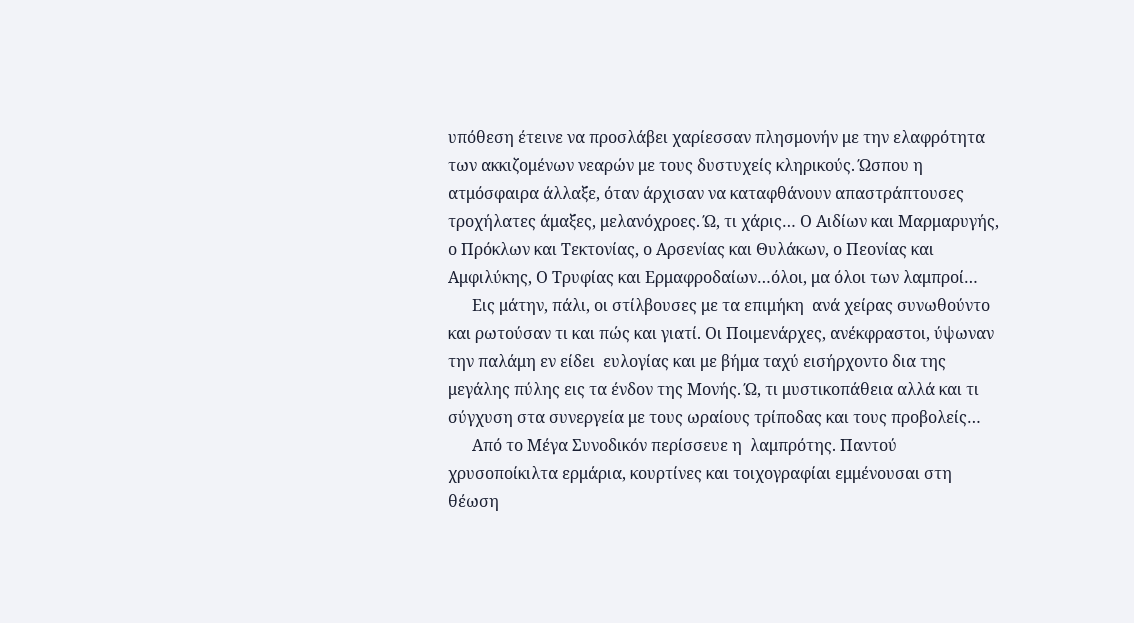υπόθεση έτεινε να προσλάβει χαρίεσσαν πλησμονήν με την ελαφρότητα των ακκιζομένων νεαρών με τους δυστυχείς κληρικούς. Ώσπου η ατμόσφαιρα άλλαξε, όταν άρχισαν να καταφθάνουν απαστράπτουσες τροχήλατες άμαξες, μελανόχροες. Ώ, τι χάρις… Ο Αιδίων και Μαρμαρυγής, ο Πρόκλων και Τεκτονίας, ο Αρσενίας και Θυλάκων, ο Πεονίας και Αμφιλύκης, Ο Τρυφίας και Ερμαφροδαίων…όλοι, μα όλοι των λαμπροί…
      Εις μάτην, πάλι, οι στίλβουσες με τα επιμήκη  ανά χείρας συνωθούντο και ρωτούσαν τι και πώς και γιατί. Οι Ποιμενάρχες, ανέκφραστοι, ύψωναν την παλάμη εν είδει  ευλογίας και με βήμα ταχύ εισήρχοντο δια της μεγάλης πύλης εις τα ένδον της Μονής. Ώ, τι μυστικοπάθεια αλλά και τι σύγχυση στα συνεργεία με τους ωραίους τρίποδας και τους προβολείς…
      Από το Μέγα Συνοδικόν περίσσευε η  λαμπρότης. Παντού χρυσοποίκιλτα ερμάρια, κουρτίνες και τοιχογραφίαι εμμένουσαι στη θέωση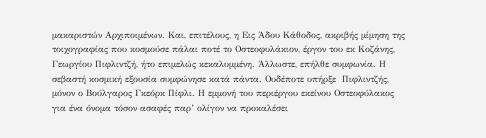μακαριστών Αρχιποιμένων. Και, επιτέλους, η Εις Άδου Κάθοδος, ακριβής μίμηση της τοιχογραφίας που κοσμούσε πάλαι ποτέ το Οστεοφυλάκιον, έργον του εκ Κοζάνης, Γεωργίου Πιφλιντζή, ήτο επιμελώς κεκαλυμμένη. Άλλωστε, επήλθε συμφωνία. Η σεβαστή κοσμική εξουσία συμφώνησε κατά πάντα. Ουδέποτε υπήρξε  Πιφλιντζής, μόνον ο Βούλγαρος Γκεόρκ Πίφλι. Η εμμονή του περιέργου εκείνου Οστεοφύλακος για ένα όνομα τόσον ασαφές παρ’ ολίγον να προκαλέσει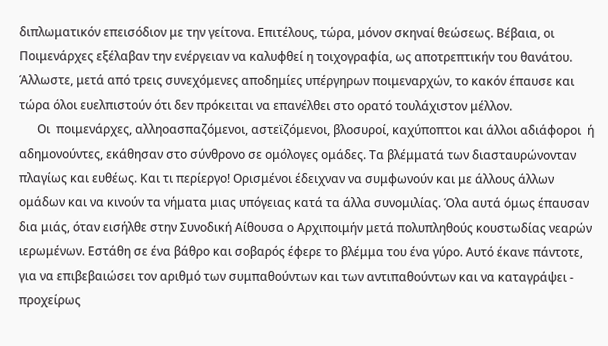διπλωματικόν επεισόδιον με την γείτονα. Επιτέλους, τώρα, μόνον σκηναί θεώσεως. Βέβαια, οι Ποιμενάρχες εξέλαβαν την ενέργειαν να καλυφθεί η τοιχογραφία, ως αποτρεπτικήν του θανάτου. Άλλωστε, μετά από τρεις συνεχόμενες αποδημίες υπέργηρων ποιμεναρχών, το κακόν έπαυσε και τώρα όλοι ευελπιστούν ότι δεν πρόκειται να επανέλθει στο ορατό τουλάχιστον μέλλον.
      Οι  ποιμενάρχες, αλληοασπαζόμενοι, αστεϊζόμενοι, βλοσυροί, καχύποπτοι και άλλοι αδιάφοροι  ή αδημονούντες, εκάθησαν στο σύνθρονο σε ομόλογες ομάδες. Τα βλέμματά των διασταυρώνονταν πλαγίως και ευθέως. Και τι περίεργο! Ορισμένοι έδειχναν να συμφωνούν και με άλλους άλλων ομάδων και να κινούν τα νήματα μιας υπόγειας κατά τα άλλα συνομιλίας. Όλα αυτά όμως έπαυσαν δια μιάς, όταν εισήλθε στην Συνοδική Αίθουσα ο Αρχιποιμήν μετά πολυπληθούς κουστωδίας νεαρών ιερωμένων. Εστάθη σε ένα βάθρο και σοβαρός έφερε το βλέμμα του ένα γύρο. Αυτό έκανε πάντοτε, για να επιβεβαιώσει τον αριθμό των συμπαθούντων και των αντιπαθούντων και να καταγράψει - προχείρως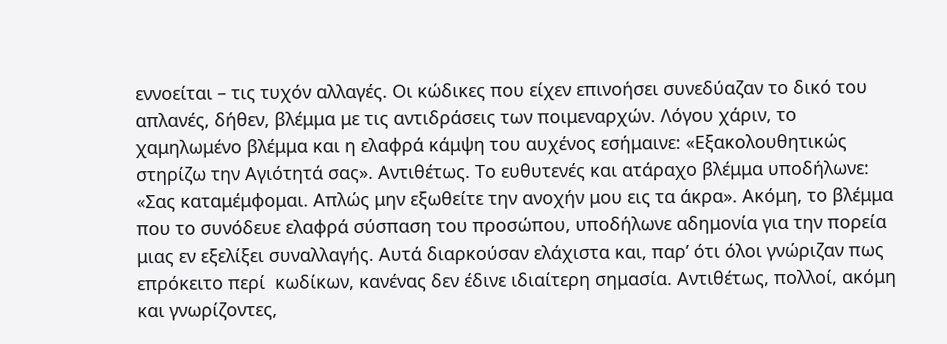εννοείται – τις τυχόν αλλαγές. Οι κώδικες που είχεν επινοήσει συνεδύαζαν το δικό του απλανές, δήθεν, βλέμμα με τις αντιδράσεις των ποιμεναρχών. Λόγου χάριν, το χαμηλωμένο βλέμμα και η ελαφρά κάμψη του αυχένος εσήμαινε: «Εξακολουθητικώς στηρίζω την Αγιότητά σας». Αντιθέτως. Το ευθυτενές και ατάραχο βλέμμα υποδήλωνε: «Σας καταμέμφομαι. Απλώς μην εξωθείτε την ανοχήν μου εις τα άκρα». Ακόμη, το βλέμμα που το συνόδευε ελαφρά σύσπαση του προσώπου, υποδήλωνε αδημονία για την πορεία μιας εν εξελίξει συναλλαγής. Αυτά διαρκούσαν ελάχιστα και, παρ’ ότι όλοι γνώριζαν πως επρόκειτο περί  κωδίκων, κανένας δεν έδινε ιδιαίτερη σημασία. Αντιθέτως, πολλοί, ακόμη και γνωρίζοντες,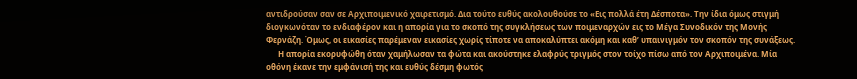αντιδρούσαν σαν σε Αρχιποιμενικό χαιρετισμό. Δια τούτο ευθύς ακολουθούσε το «Εις πολλά έτη Δέσποτα». Την ίδια όμως στιγμή διογκωνόταν το ενδιαφέρον και η απορία για το σκοπό της συγκλήσεως των ποιμεναρχών εις το Μέγα Συνοδικόν της Μονής Φερνάζη. Όμως, οι εικασίες παρέμεναν εικασίες χωρίς τίποτε να αποκαλύπτει ακόμη και καθ’ υπαινιγμόν τον σκοπόν της συνάξεως.
      Η απορία εκορυφώθη όταν χαμήλωσαν τα φώτα και ακούστηκε ελαφρύς τριγμός στον τοίχο πίσω από τον Αρχιποιμένα. Μία οθόνη έκανε την εμφάνισή της και ευθύς δέσμη φωτός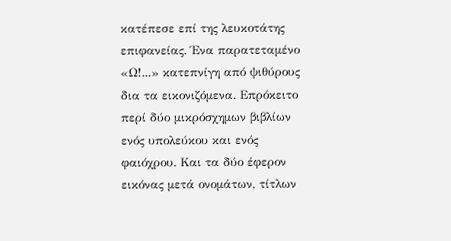κατέπεσε επί της λευκοτάτης επιφανείας. Ένα παρατεταμένο «Ω!...» κατεπνίγη από ψιθύρους δια τα εικονιζόμενα. Επρόκειτο περί δύο μικρόσχημων βιβλίων ενός υπολεύκου και ενός φαιόχρου. Και τα δύο έφερον εικόνας μετά ονομάτων, τίτλων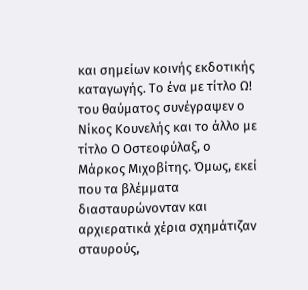και σημείων κοινής εκδοτικής καταγωγής. Το ένα με τίτλο Ω! του θαύματος συνέγραψεν ο Νίκος Κουνελής και το άλλο με τίτλο Ο Οστεοφύλαξ, ο Μάρκος Μιχοβίτης. Όμως, εκεί που τα βλέμματα διασταυρώνονταν και αρχιερατικά χέρια σχημάτιζαν σταυρούς,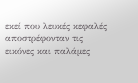εκεί που λευκές κεφαλές αποστρέφονταν τις εικόνες και παλάμες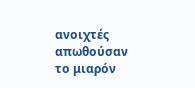ανοιχτές απωθούσαν το μιαρόν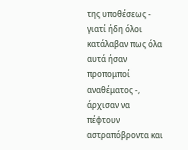της υποθέσεως - γιατί ήδη όλοι κατάλαβαν πως όλα αυτά ήσαν προπομποί αναθέματος -, άρχισαν να πέφτουν αστραπόβροντα και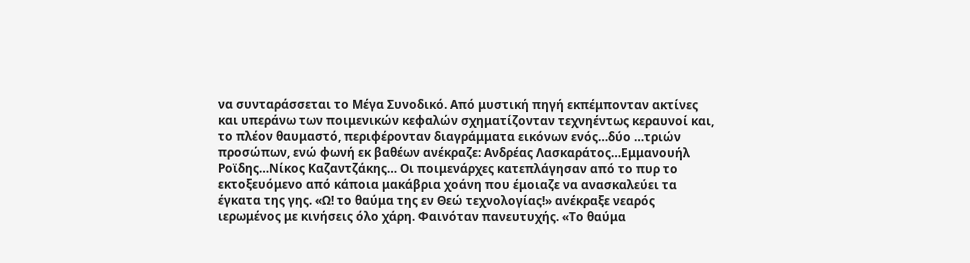να συνταράσσεται το Μέγα Συνοδικό. Από μυστική πηγή εκπέμπονταν ακτίνες και υπεράνω των ποιμενικών κεφαλών σχηματίζονταν τεχνηέντως κεραυνοί και, το πλέον θαυμαστό, περιφέρονταν διαγράμματα εικόνων ενός…δύο …τριών προσώπων, ενώ φωνή εκ βαθέων ανέκραζε: Ανδρέας Λασκαράτος…Εμμανουήλ Ροϊδης…Νίκος Καζαντζάκης… Οι ποιμενάρχες κατεπλάγησαν από το πυρ το εκτοξευόμενο από κάποια μακάβρια χοάνη που έμοιαζε να ανασκαλεύει τα έγκατα της γης. «Ω! το θαύμα της εν Θεώ τεχνολογίας!» ανέκραξε νεαρός ιερωμένος με κινήσεις όλο χάρη. Φαινόταν πανευτυχής. «Το θαύμα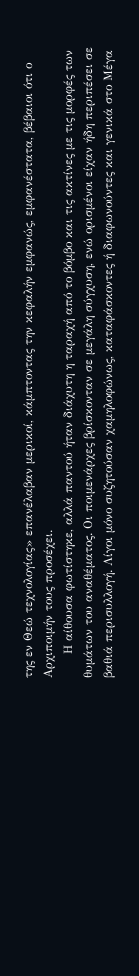της εν Θεώ τεχνολογίας» επανέλαβαν μερικοί, κάμπτοντας την κεφαλήν εμφανώς, εμφανέστατα, βέβαιοι ότι ο Αρχιποιμήν τους προσέχει.
      Η αίθουσα φωτίστηκε, αλλά παντού ήταν διάχυτη η ταραχή από το βόμβο και τις ακτίνες με τις μορφές των θυμάτων του αναθέματος. Οι ποιμενάρχες βρίσκονταν σε μεγάλη σύγχυση, ενώ ορισμένοι είχαν ήδη περιπέσει σε βαθιά περισυλλογή. Λίγοι μόνο συζητούσαν χαμηλοφώνως, καταφάσκοντες ή διαφωνούντες και γενικά στο Μέγα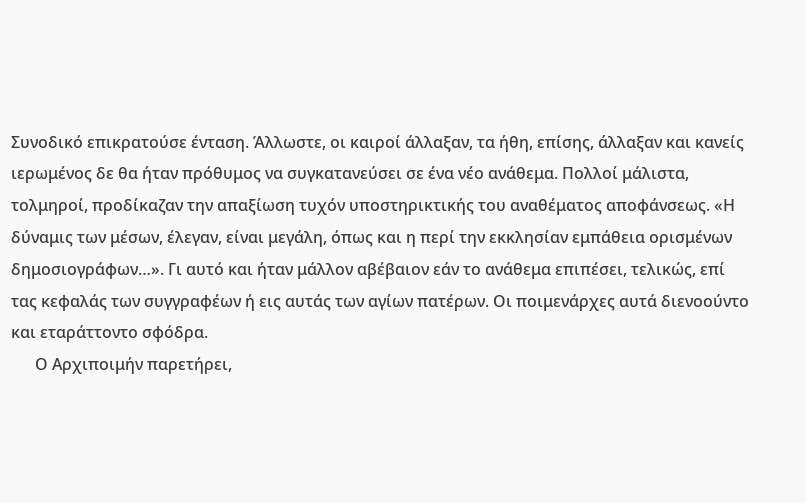Συνοδικό επικρατούσε ένταση. Άλλωστε, οι καιροί άλλαξαν, τα ήθη, επίσης, άλλαξαν και κανείς ιερωμένος δε θα ήταν πρόθυμος να συγκατανεύσει σε ένα νέο ανάθεμα. Πολλοί μάλιστα, τολμηροί, προδίκαζαν την απαξίωση τυχόν υποστηρικτικής του αναθέματος αποφάνσεως. «Η δύναμις των μέσων, έλεγαν, είναι μεγάλη, όπως και η περί την εκκλησίαν εμπάθεια ορισμένων δημοσιογράφων…». Γι αυτό και ήταν μάλλον αβέβαιον εάν το ανάθεμα επιπέσει, τελικώς, επί τας κεφαλάς των συγγραφέων ή εις αυτάς των αγίων πατέρων. Οι ποιμενάρχες αυτά διενοούντο και εταράττοντο σφόδρα.
      Ο Αρχιποιμήν παρετήρει,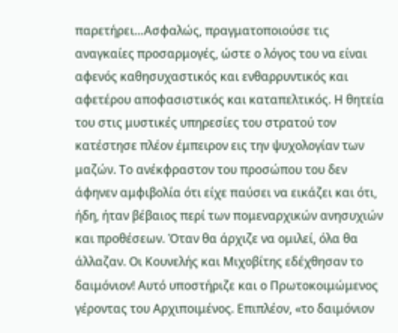παρετήρει…Ασφαλώς, πραγματοποιούσε τις αναγκαίες προσαρμογές, ώστε ο λόγος του να είναι αφενός καθησυχαστικός και ενθαρρυντικός και αφετέρου αποφασιστικός και καταπελτικός. Η θητεία του στις μυστικές υπηρεσίες του στρατού τον κατέστησε πλέον έμπειρον εις την ψυχολογίαν των μαζών. Το ανέκφραστον του προσώπου του δεν άφηνεν αμφιβολία ότι είχε παύσει να εικάζει και ότι, ήδη, ήταν βέβαιος περί των πομεναρχικών ανησυχιών και προθέσεων. Όταν θα άρχιζε να ομιλεί, όλα θα άλλαζαν. Οι Κουνελής και Μιχοβίτης εδέχθησαν το δαιμόνιον! Αυτό υποστήριζε και ο Πρωτοκοιμώμενος γέροντας του Αρχιποιμένος. Επιπλέον, «το δαιμόνιον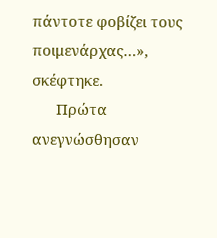πάντοτε φοβίζει τους ποιμενάρχας…», σκέφτηκε.
      Πρώτα ανεγνώσθησαν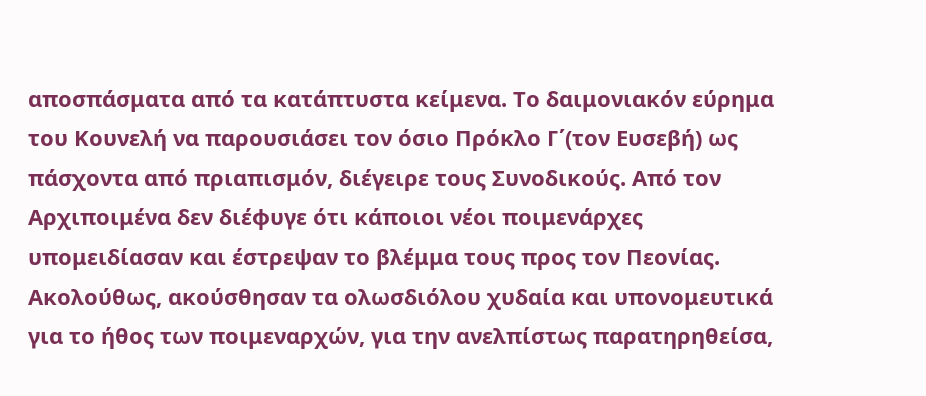αποσπάσματα από τα κατάπτυστα κείμενα. Το δαιμονιακόν εύρημα του Κουνελή να παρουσιάσει τον όσιο Πρόκλο Γ΄(τον Ευσεβή) ως πάσχοντα από πριαπισμόν, διέγειρε τους Συνοδικούς. Από τον Αρχιποιμένα δεν διέφυγε ότι κάποιοι νέοι ποιμενάρχες υπομειδίασαν και έστρεψαν το βλέμμα τους προς τον Πεονίας. Ακολούθως, ακούσθησαν τα ολωσδιόλου χυδαία και υπονομευτικά για το ήθος των ποιμεναρχών, για την ανελπίστως παρατηρηθείσα,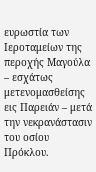ευρωστία των Ιεροταμείων της περοχής Μαγούλα – εσχάτως μετενομασθείσης εις Παρειάν – μετά την νεκρανάστασιν του οσίου Πρόκλου.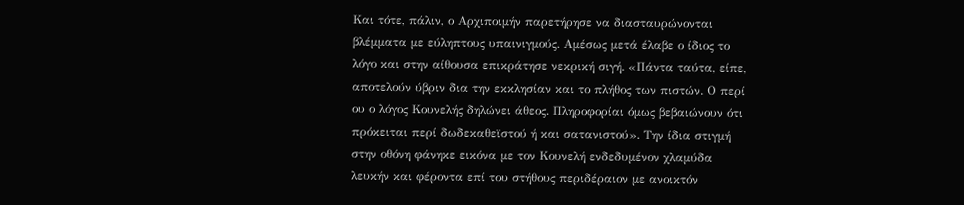Και τότε, πάλιν, ο Αρχιποιμήν παρετήρησε να διασταυρώνονται βλέμματα με εύληπτους υπαινιγμούς. Αμέσως μετά έλαβε ο ίδιος το λόγο και στην αίθουσα επικράτησε νεκρική σιγή. «Πάντα ταύτα, είπε, αποτελούν ύβριν δια την εκκλησίαν και το πλήθος των πιστών. Ο περί ου ο λόγος Κουνελής δηλώνει άθεος. Πληροφορίαι όμως βεβαιώνουν ότι πρόκειται περί δωδεκαθεϊστού ή και σατανιστού». Την ίδια στιγμή στην οθόνη φάνηκε εικόνα με τον Κουνελή ενδεδυμένον χλαμύδα λευκήν και φέροντα επί του στήθους περιδέραιον με ανοικτόν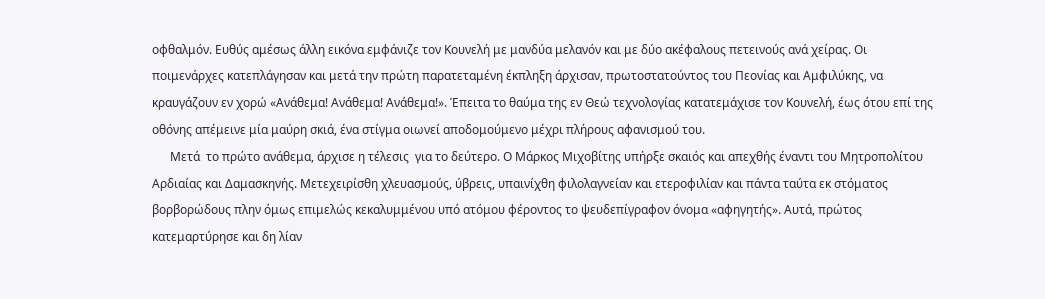οφθαλμόν. Ευθύς αμέσως άλλη εικόνα εμφάνιζε τον Κουνελή με μανδύα μελανόν και με δύο ακέφαλους πετεινούς ανά χείρας. Οι ποιμενάρχες κατεπλάγησαν και μετά την πρώτη παρατεταμένη έκπληξη άρχισαν, πρωτοστατούντος του Πεονίας και Αμφιλύκης, να κραυγάζουν εν χορώ «Ανάθεμα! Ανάθεμα! Ανάθεμα!». Έπειτα το θαύμα της εν Θεώ τεχνολογίας κατατεμάχισε τον Κουνελή, έως ότου επί της οθόνης απέμεινε μία μαύρη σκιά, ένα στίγμα οιωνεί αποδομούμενο μέχρι πλήρους αφανισμού του.
      Μετά  το πρώτο ανάθεμα, άρχισε η τέλεσις  για το δεύτερο. Ο Μάρκος Μιχοβίτης υπήρξε σκαιός και απεχθής έναντι του Μητροπολίτου Αρδιαίας και Δαμασκηνής. Μετεχειρίσθη χλευασμούς, ύβρεις, υπαινίχθη φιλολαγνείαν και ετεροφιλίαν και πάντα ταύτα εκ στόματος βορβορώδους πλην όμως επιμελώς κεκαλυμμένου υπό ατόμου φέροντος το ψευδεπίγραφον όνομα «αφηγητής». Αυτά, πρώτος κατεμαρτύρησε και δη λίαν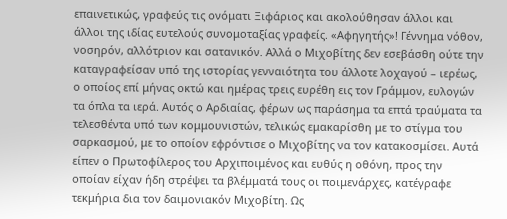επαινετικώς, γραφεύς τις ονόματι Ξιφάριος και ακολούθησαν άλλοι και άλλοι της ιδίας ευτελούς συνομοταξίας γραφείς. «Αφηγητής»! Γέννημα νόθον, νοσηρόν, αλλότριον και σατανικόν. Αλλά ο Μιχοβίτης δεν εσεβάσθη ούτε την καταγραφείσαν υπό της ιστορίας γενναιότητα του άλλοτε λοχαγού – ιερέως, ο οποίος επί μήνας οκτώ και ημέρας τρεις ευρέθη εις τον Γράμμον, ευλογών τα όπλα τα ιερά. Αυτός ο Αρδιαίας, φέρων ως παράσημα τα επτά τραύματα τα τελεσθέντα υπό των κομμουνιστών, τελικώς εμακαρίσθη με το στίγμα του σαρκασμού, με το οποίον εφρόντισε ο Μιχοβίτης να τον κατακοσμίσει. Αυτά είπεν ο Πρωτοφίλερος του Αρχιποιμένος και ευθύς η οθόνη, προς την οποίαν είχαν ήδη στρέψει τα βλέμματά τους οι ποιμενάρχες, κατέγραφε τεκμήρια δια τον δαιμονιακόν Μιχοβίτη. Ως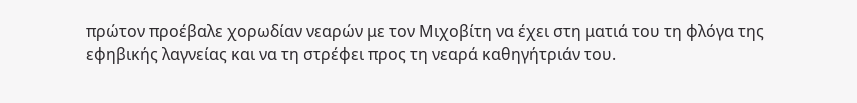πρώτον προέβαλε χορωδίαν νεαρών με τον Μιχοβίτη να έχει στη ματιά του τη φλόγα της εφηβικής λαγνείας και να τη στρέφει προς τη νεαρά καθηγήτριάν του.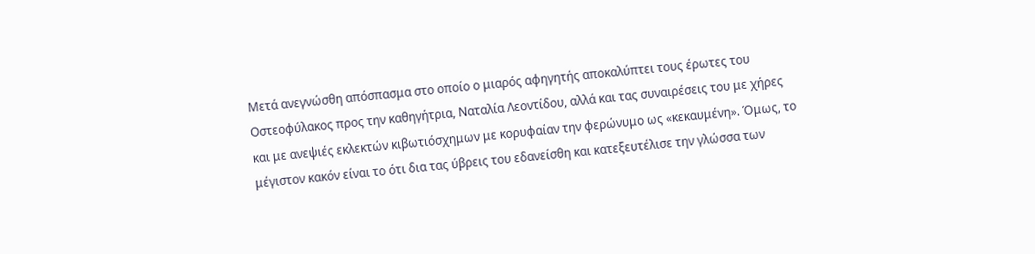Μετά ανεγνώσθη απόσπασμα στο οποίο ο μιαρός αφηγητής αποκαλύπτει τους έρωτες του Οστεοφύλακος προς την καθηγήτρια, Ναταλία Λεοντίδου, αλλά και τας συναιρέσεις του με χήρες και με ανεψιές εκλεκτών κιβωτιόσχημων με κορυφαίαν την φερώνυμο ως «κεκαυμένη». Όμως, το μέγιστον κακόν είναι το ότι δια τας ύβρεις του εδανείσθη και κατεξευτέλισε την γλώσσα των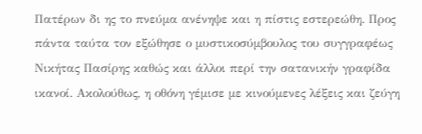Πατέρων δι ης το πνεύμα ανένηψε και η πίστις εστερεώθη. Προς πάντα ταύτα τον εξώθησε ο μυστικοσύμβουλος του συγγραφέως Νικήτας Πασίρης καθώς και άλλοι περί την σατανικήν γραφίδα ικανοί. Ακολούθως, η οθόνη γέμισε με κινούμενες λέξεις και ζεύγη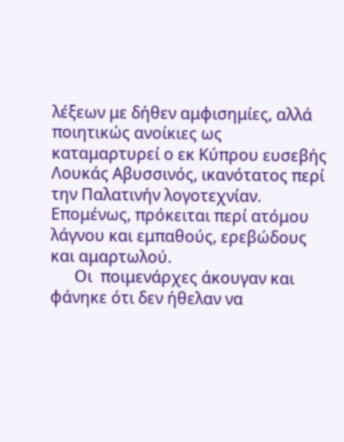λέξεων με δήθεν αμφισημίες, αλλά ποιητικώς ανοίκιες ως καταμαρτυρεί ο εκ Κύπρου ευσεβής Λουκάς Αβυσσινός, ικανότατος περί την Παλατινήν λογοτεχνίαν. Επομένως, πρόκειται περί ατόμου λάγνου και εμπαθούς, ερεβώδους και αμαρτωλού.
      Οι  ποιμενάρχες άκουγαν και φάνηκε ότι δεν ήθελαν να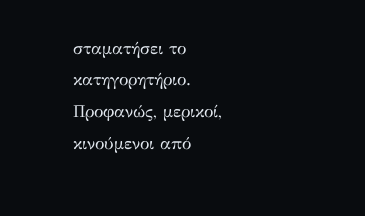σταματήσει το κατηγορητήριο. Προφανώς, μερικοί, κινούμενοι από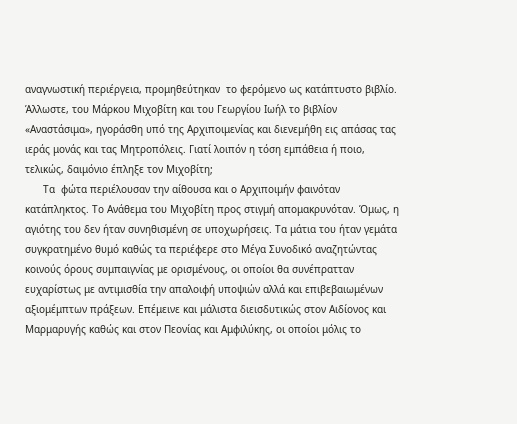αναγνωστική περιέργεια, προμηθεύτηκαν  το φερόμενο ως κατάπτυστο βιβλίο. Άλλωστε, του Μάρκου Μιχοβίτη και του Γεωργίου Ιωήλ το βιβλίον «Αναστάσιμα», ηγοράσθη υπό της Αρχιποιμενίας και διενεμήθη εις απάσας τας ιεράς μονάς και τας Μητροπόλεις. Γιατί λοιπόν η τόση εμπάθεια ή ποιο, τελικώς, δαιμόνιο έπληξε τον Μιχοβίτη;
      Τα  φώτα περιέλουσαν την αίθουσα και ο Αρχιποιμήν φαινόταν κατάπληκτος. Το Ανάθεμα του Μιχοβίτη προς στιγμή απομακρυνόταν. Όμως, η αγιότης του δεν ήταν συνηθισμένη σε υποχωρήσεις. Τα μάτια του ήταν γεμάτα συγκρατημένο θυμό καθώς τα περιέφερε στο Μέγα Συνοδικό αναζητώντας κοινούς όρους συμπαιγνίας με ορισμένους, οι οποίοι θα συνέπρατταν ευχαρίστως με αντιμισθία την απαλοιφή υποψιών αλλά και επιβεβαιωμένων αξιομέμπτων πράξεων. Επέμεινε και μάλιστα διεισδυτικώς στον Αιδίονος και Μαρμαρυγής καθώς και στον Πεονίας και Αμφιλύκης, οι οποίοι μόλις το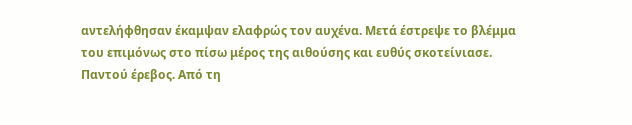αντελήφθησαν έκαμψαν ελαφρώς τον αυχένα. Μετά έστρεψε το βλέμμα του επιμόνως στο πίσω μέρος της αιθούσης και ευθύς σκοτείνιασε. Παντού έρεβος. Από τη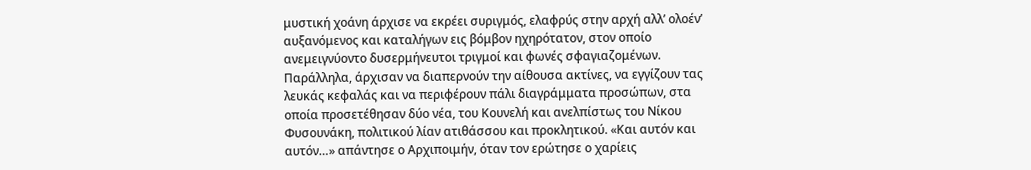μυστική χοάνη άρχισε να εκρέει συριγμός, ελαφρύς στην αρχή αλλ’ ολοέν’ αυξανόμενος και καταλήγων εις βόμβον ηχηρότατον, στον οποίο ανεμειγνύοντο δυσερμήνευτοι τριγμοί και φωνές σφαγιαζομένων. Παράλληλα, άρχισαν να διαπερνούν την αίθουσα ακτίνες, να εγγίζουν τας λευκάς κεφαλάς και να περιφέρουν πάλι διαγράμματα προσώπων, στα οποία προσετέθησαν δύο νέα, του Κουνελή και ανελπίστως του Νίκου Φυσουνάκη, πολιτικού λίαν ατιθάσσου και προκλητικού. «Και αυτόν και αυτόν…» απάντησε ο Αρχιποιμήν, όταν τον ερώτησε ο χαρίεις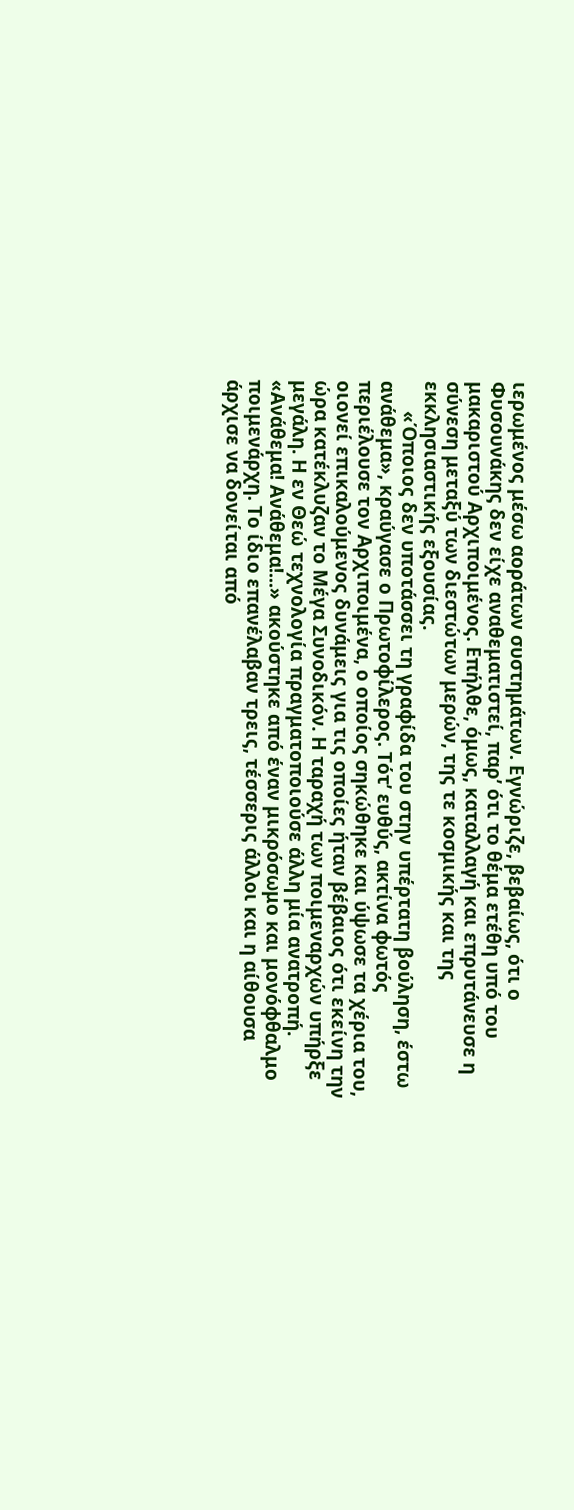ιερωμένος μέσω αοράτων συστημάτων. Εγνώριζε, βεβαίως, ότι ο Φυσουνάκης δεν είχε αναθεματιστεί, παρ’ ότι το θέμα ετέθη υπό του μακαριστού Αρχιποιμένος. Επήλθε, όμως, καταλλαγή και επρυτάνευσε η σύνεση μεταξύ των διεστώτων μερών, της τε κοσμικής και της εκκλησιαστικής εξουσίας.
      «Όποιος δεν υποτάσσει τη γραφίδα του στην υπέρτατη βούληση, έστω ανάθεμα», κραύγασε ο Πρωτοφίλερος. Τότ’ ευθύς, ακτίνα φωτός περιέλουσε τον Αρχιποιμένα, ο οποίος σηκώθηκε και ύψωσε τα χέρια του, οιονεί επικαλούμενος δυνάμεις για τις οποίες ήταν βέβαιος ότι εκείνη την ώρα κατέκλυζαν το Μέγα Συνοδικόν. Η ταραχή των ποιμεναρχών υπήρξε μεγάλη. Η εν Θεώ τεχνολογία πραγματοποιούσε άλλη μία ανατροπή. «Ανάθεμα! Ανάθεμα!...» ακούστηκε από έναν μικρόσωμο και μονόφθαλμο ποιμενάρχη. Το ίδιο επανέλαβαν τρεις, τέσσερις άλλοι και η αίθουσα άρχισε να δονείται από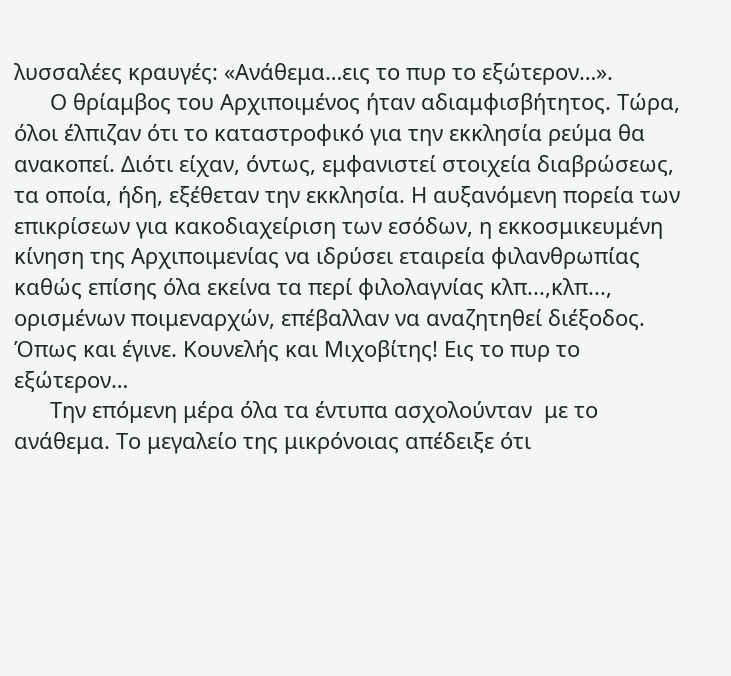λυσσαλέες κραυγές: «Ανάθεμα…εις το πυρ το εξώτερον…».
      Ο θρίαμβος του Αρχιποιμένος ήταν αδιαμφισβήτητος. Τώρα, όλοι έλπιζαν ότι το καταστροφικό για την εκκλησία ρεύμα θα ανακοπεί. Διότι είχαν, όντως, εμφανιστεί στοιχεία διαβρώσεως, τα οποία, ήδη, εξέθεταν την εκκλησία. Η αυξανόμενη πορεία των επικρίσεων για κακοδιαχείριση των εσόδων, η εκκοσμικευμένη κίνηση της Αρχιποιμενίας να ιδρύσει εταιρεία φιλανθρωπίας καθώς επίσης όλα εκείνα τα περί φιλολαγνίας κλπ...,κλπ..., ορισμένων ποιμεναρχών, επέβαλλαν να αναζητηθεί διέξοδος. Όπως και έγινε. Κουνελής και Μιχοβίτης! Εις το πυρ το εξώτερον…
      Την επόμενη μέρα όλα τα έντυπα ασχολούνταν  με το ανάθεμα. Το μεγαλείο της μικρόνοιας απέδειξε ότι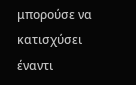μπορούσε να κατισχύσει έναντι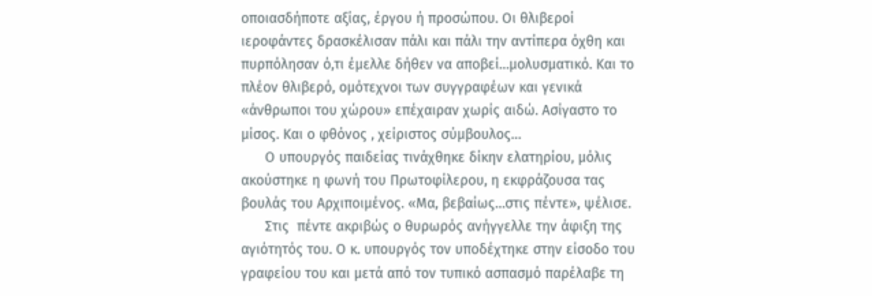οποιασδήποτε αξίας, έργου ή προσώπου. Οι θλιβεροί ιεροφάντες δρασκέλισαν πάλι και πάλι την αντίπερα όχθη και πυρπόλησαν ό,τι έμελλε δήθεν να αποβεί…μολυσματικό. Και το πλέον θλιβερό, ομότεχνοι των συγγραφέων και γενικά «άνθρωποι του χώρου» επέχαιραν χωρίς αιδώ. Ασίγαστο το μίσος. Και ο φθόνος , χείριστος σύμβουλος…
      Ο υπουργός παιδείας τινάχθηκε δίκην ελατηρίου, μόλις ακούστηκε η φωνή του Πρωτοφίλερου, η εκφράζουσα τας βουλάς του Αρχιποιμένος. «Μα, βεβαίως…στις πέντε», ψέλισε.
      Στις  πέντε ακριβώς ο θυρωρός ανήγγελλε την άφιξη της αγιότητός του. Ο κ. υπουργός τον υποδέχτηκε στην είσοδο του γραφείου του και μετά από τον τυπικό ασπασμό παρέλαβε τη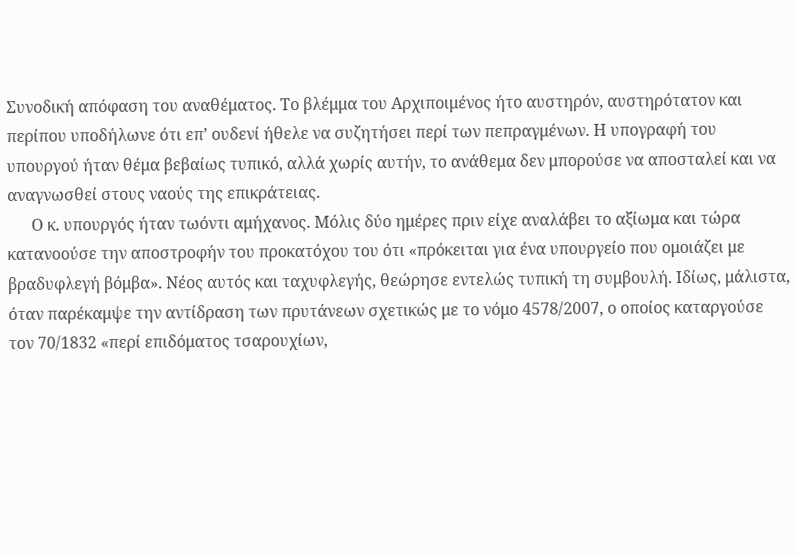Συνοδική απόφαση του αναθέματος. Το βλέμμα του Αρχιποιμένος ήτο αυστηρόν, αυστηρότατον και περίπου υποδήλωνε ότι επ’ ουδενί ήθελε να συζητήσει περί των πεπραγμένων. Η υπογραφή του υπουργού ήταν θέμα βεβαίως τυπικό, αλλά χωρίς αυτήν, το ανάθεμα δεν μπορούσε να αποσταλεί και να αναγνωσθεί στους ναούς της επικράτειας.
      Ο κ. υπουργός ήταν τωόντι αμήχανος. Μόλις δύο ημέρες πριν είχε αναλάβει το αξίωμα και τώρα κατανοούσε την αποστροφήν του προκατόχου του ότι «πρόκειται για ένα υπουργείο που ομοιάζει με βραδυφλεγή βόμβα». Νέος αυτός και ταχυφλεγής, θεώρησε εντελώς τυπική τη συμβουλή. Ιδίως, μάλιστα, όταν παρέκαμψε την αντίδραση των πρυτάνεων σχετικώς με το νόμο 4578/2007, ο οποίος καταργούσε τον 70/1832 «περί επιδόματος τσαρουχίων,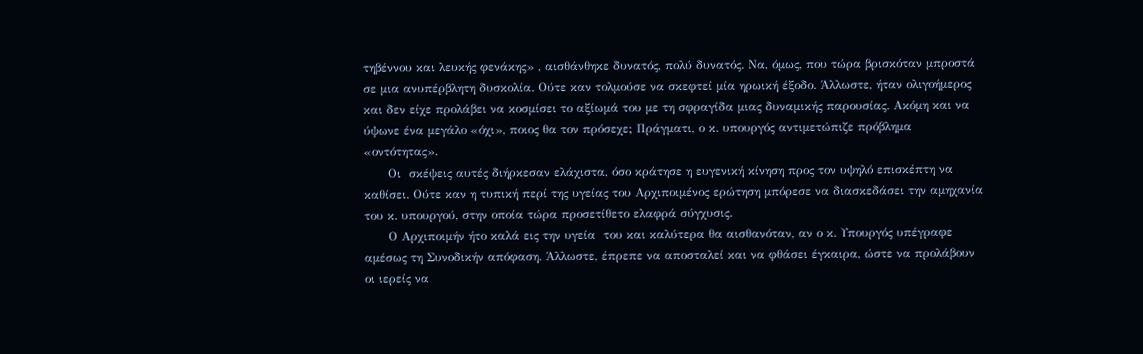τηβέννου και λευκής φενάκης» , αισθάνθηκε δυνατός, πολύ δυνατός. Να, όμως, που τώρα βρισκόταν μπροστά σε μια ανυπέρβλητη δυσκολία. Ούτε καν τολμούσε να σκεφτεί μία ηρωική έξοδο. Άλλωστε, ήταν ολιγοήμερος και δεν είχε προλάβει να κοσμίσει το αξίωμά του με τη σφραγίδα μιας δυναμικής παρουσίας. Ακόμη και να ύψωνε ένα μεγάλο «όχι», ποιος θα τον πρόσεχε; Πράγματι, ο κ. υπουργός αντιμετώπιζε πρόβλημα «οντότητας».
      Οι  σκέψεις αυτές διήρκεσαν ελάχιστα, όσο κράτησε η ευγενική κίνηση προς τον υψηλό επισκέπτη να καθίσει. Ούτε καν η τυπική περί της υγείας του Αρχιποιμένος ερώτηση μπόρεσε να διασκεδάσει την αμηχανία του κ. υπουργού, στην οποία τώρα προσετίθετο ελαφρά σύγχυσις.
      Ο Αρχιποιμήν ήτο καλά εις την υγεία  του και καλύτερα θα αισθανόταν, αν ο κ. Υπουργός υπέγραφε αμέσως τη Συνοδικήν απόφαση. Άλλωστε, έπρεπε να αποσταλεί και να φθάσει έγκαιρα, ώστε να προλάβουν οι ιερείς να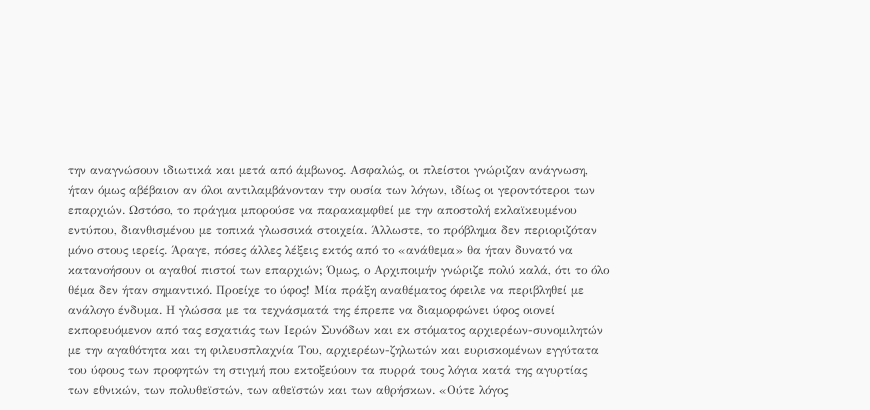την αναγνώσουν ιδιωτικά και μετά από άμβωνος. Ασφαλώς, οι πλείστοι γνώριζαν ανάγνωση, ήταν όμως αβέβαιον αν όλοι αντιλαμβάνονταν την ουσία των λόγων, ιδίως οι γεροντότεροι των επαρχιών. Ωστόσο, το πράγμα μπορούσε να παρακαμφθεί με την αποστολή εκλαϊκευμένου εντύπου, διανθισμένου με τοπικά γλωσσικά στοιχεία. Άλλωστε, το πρόβλημα δεν περιοριζόταν μόνο στους ιερείς. Άραγε, πόσες άλλες λέξεις εκτός από το «ανάθεμα» θα ήταν δυνατό να κατανοήσουν οι αγαθοί πιστοί των επαρχιών; Όμως, ο Αρχιποιμήν γνώριζε πολύ καλά, ότι το όλο θέμα δεν ήταν σημαντικό. Προείχε το ύφος! Μία πράξη αναθέματος όφειλε να περιβληθεί με ανάλογο ένδυμα. Η γλώσσα με τα τεχνάσματά της έπρεπε να διαμορφώνει ύφος οιονεί εκπορευόμενον από τας εσχατιάς των Ιερών Συνόδων και εκ στόματος αρχιερέων-συνομιλητών με την αγαθότητα και τη φιλευσπλαχνία Του, αρχιερέων-ζηλωτών και ευρισκομένων εγγύτατα του ύφους των προφητών τη στιγμή που εκτοξεύουν τα πυρρά τους λόγια κατά της αγυρτίας των εθνικών, των πολυθεϊστών, των αθεϊστών και των αθρήσκων. «Ούτε λόγος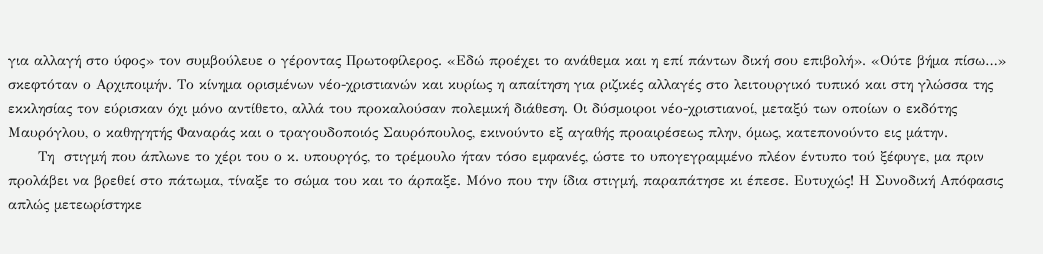για αλλαγή στο ύφος» τον συμβούλευε ο γέροντας Πρωτοφίλερος. «Εδώ προέχει το ανάθεμα και η επί πάντων δική σου επιβολή». «Ούτε βήμα πίσω…» σκεφτόταν ο Αρχιποιμήν. Το κίνημα ορισμένων νέο-χριστιανών και κυρίως η απαίτηση για ριζικές αλλαγές στο λειτουργικό τυπικό και στη γλώσσα της εκκλησίας τον εύρισκαν όχι μόνο αντίθετο, αλλά του προκαλούσαν πολεμική διάθεση. Οι δύσμοιροι νέο-χριστιανοί, μεταξύ των οποίων ο εκδότης Μαυρόγλου, ο καθηγητής Φαναράς και ο τραγουδοποιός Σαυρόπουλος, εκινούντο εξ αγαθής προαιρέσεως πλην, όμως, κατεπονούντο εις μάτην.
      Τη  στιγμή που άπλωνε το χέρι του ο κ. υπουργός, το τρέμουλο ήταν τόσο εμφανές, ώστε το υπογεγραμμένο πλέον έντυπο τού ξέφυγε, μα πριν προλάβει να βρεθεί στο πάτωμα, τίναξε το σώμα του και το άρπαξε. Μόνο που την ίδια στιγμή, παραπάτησε κι έπεσε. Ευτυχώς! Η Συνοδική Απόφασις απλώς μετεωρίστηκε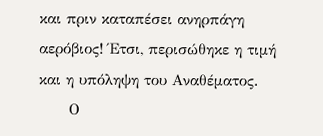και πριν καταπέσει ανηρπάγη αερόβιος! Έτσι, περισώθηκε η τιμή και η υπόληψη του Αναθέματος.
      Ο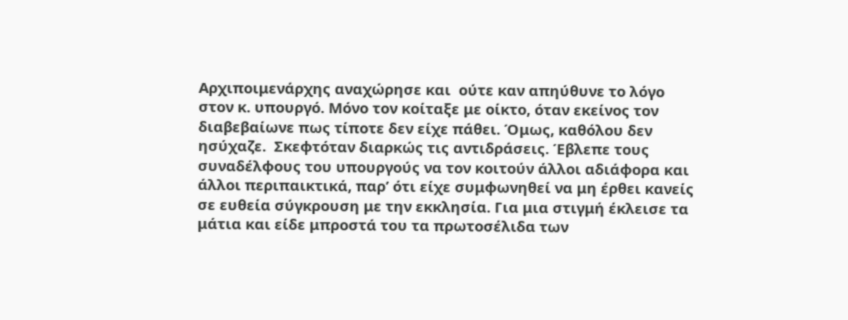Αρχιποιμενάρχης αναχώρησε και  ούτε καν απηύθυνε το λόγο στον κ. υπουργό. Μόνο τον κοίταξε με οίκτο, όταν εκείνος τον διαβεβαίωνε πως τίποτε δεν είχε πάθει. Όμως, καθόλου δεν ησύχαζε.  Σκεφτόταν διαρκώς τις αντιδράσεις. Έβλεπε τους συναδέλφους του υπουργούς να τον κοιτούν άλλοι αδιάφορα και άλλοι περιπαικτικά, παρ’ ότι είχε συμφωνηθεί να μη έρθει κανείς σε ευθεία σύγκρουση με την εκκλησία. Για μια στιγμή έκλεισε τα μάτια και είδε μπροστά του τα πρωτοσέλιδα των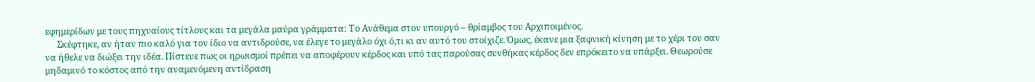εφημερίδων με τους πηχυαίους τίτλους και τα μεγάλα μαύρα γράμματα: Το Ανάθεμα στον υπουργό – θρίαμβος του Αρχιποιμένος.
      Σκέφτηκε, αν ήταν πιο καλό για τον ίδιο να αντιδρούσε, να έλεγε το μεγάλο όχι ό,τι κι αν αυτό του στοίχιζε. Όμως, έκανε μια ξαφνική κίνηση με το χέρι του σαν να ήθελε να διώξει την ιδέα. Πίστευε πως οι ηρωισμοί πρέπει να αποφέρουν κέρδος και υπό τας παρούσας συνθήκας κέρδος δεν επρόκειτο να υπάρξει. Θεωρούσε μηδαμινό το κόστος από την αναμενόμενη αντίδραση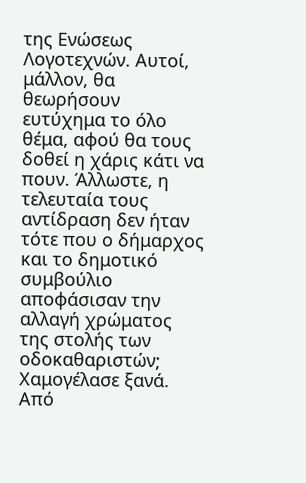της Ενώσεως Λογοτεχνών. Αυτοί, μάλλον, θα θεωρήσουν ευτύχημα το όλο θέμα, αφού θα τους δοθεί η χάρις κάτι να πουν. Άλλωστε, η τελευταία τους αντίδραση δεν ήταν τότε που ο δήμαρχος και το δημοτικό συμβούλιο αποφάσισαν την αλλαγή χρώματος της στολής των οδοκαθαριστών; Χαμογέλασε ξανά. Από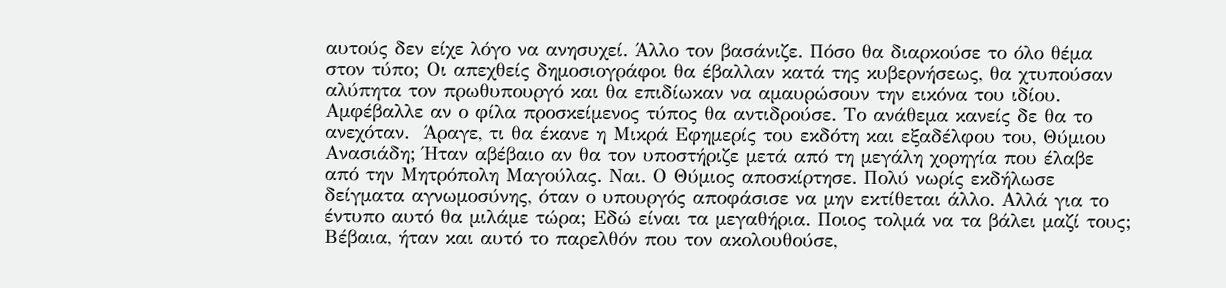αυτούς δεν είχε λόγο να ανησυχεί. Άλλο τον βασάνιζε. Πόσο θα διαρκούσε το όλο θέμα στον τύπο; Οι απεχθείς δημοσιογράφοι θα έβαλλαν κατά της κυβερνήσεως, θα χτυπούσαν αλύπητα τον πρωθυπουργό και θα επιδίωκαν να αμαυρώσουν την εικόνα του ιδίου. Αμφέβαλλε αν ο φίλα προσκείμενος τύπος θα αντιδρούσε. Το ανάθεμα κανείς δε θα το ανεχόταν.  Άραγε, τι θα έκανε η Μικρά Εφημερίς του εκδότη και εξαδέλφου του, Θύμιου Ανασιάδη; Ήταν αβέβαιο αν θα τον υποστήριζε μετά από τη μεγάλη χορηγία που έλαβε από την Μητρόπολη Μαγούλας. Ναι. Ο Θύμιος αποσκίρτησε. Πολύ νωρίς εκδήλωσε δείγματα αγνωμοσύνης, όταν ο υπουργός αποφάσισε να μην εκτίθεται άλλο. Αλλά για το έντυπο αυτό θα μιλάμε τώρα; Εδώ είναι τα μεγαθήρια. Ποιος τολμά να τα βάλει μαζί τους; Βέβαια, ήταν και αυτό το παρελθόν που τον ακολουθούσε,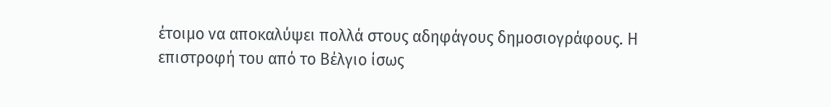έτοιμο να αποκαλύψει πολλά στους αδηφάγους δημοσιογράφους. Η επιστροφή του από το Βέλγιο ίσως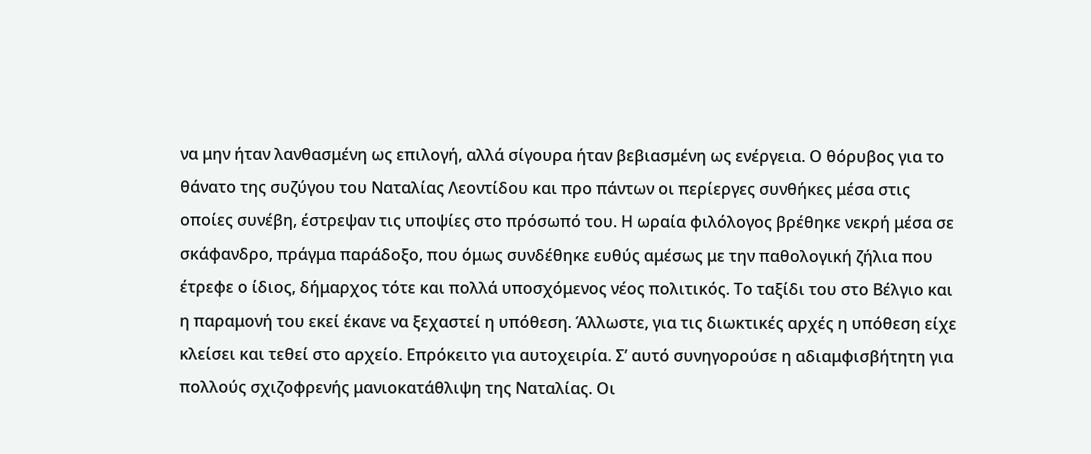να μην ήταν λανθασμένη ως επιλογή, αλλά σίγουρα ήταν βεβιασμένη ως ενέργεια. Ο θόρυβος για το θάνατο της συζύγου του Ναταλίας Λεοντίδου και προ πάντων οι περίεργες συνθήκες μέσα στις οποίες συνέβη, έστρεψαν τις υποψίες στο πρόσωπό του. Η ωραία φιλόλογος βρέθηκε νεκρή μέσα σε σκάφανδρο, πράγμα παράδοξο, που όμως συνδέθηκε ευθύς αμέσως με την παθολογική ζήλια που έτρεφε ο ίδιος, δήμαρχος τότε και πολλά υποσχόμενος νέος πολιτικός. Το ταξίδι του στο Βέλγιο και η παραμονή του εκεί έκανε να ξεχαστεί η υπόθεση. Άλλωστε, για τις διωκτικές αρχές η υπόθεση είχε κλείσει και τεθεί στο αρχείο. Επρόκειτο για αυτοχειρία. Σ’ αυτό συνηγορούσε η αδιαμφισβήτητη για πολλούς σχιζοφρενής μανιοκατάθλιψη της Ναταλίας. Οι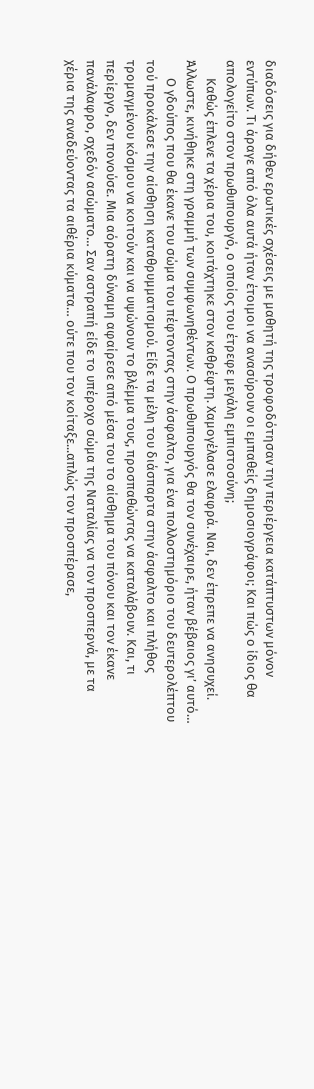διαδόσεις για δήθεν ερωτικές σχέσεις με μαθητή της τροφοδότησαν την περιέργεια κατάπτυστων μόνον εντύπων. Τι άραγε από όλα αυτά ήταν έτοιμοι να ανασύρουν οι εμπαθείς δημοσιογράφοι; Και πώς ο ίδιος θα απολογείτο στον πρωθυπουργό, ο οποίος του έτρεφε μεγάλη εμπιστοσύνη;
      Καθώς έπλενε τα χέρια του, κοιτάχτηκε στον καθρέφτη. Χαμογέλασε ελαφρά. Ναι, δεν έπρεπε να ανησυχεί. Άλλωστε, κινήθηκε στη γραμμή των συμφωνηθέντων. Ο πρωθυπουργός θα τον συνέχαιρε, ήταν βέβαιος γι’ αυτό…
      Ο γδούπος που θα έκανε του σώμα του πέφτοντας στην άσφαλτο, για ένα πολλοστημόριο του δευτερολέπτου τού προκάλεσε την αίσθηση καταθρυμματισμού. Είδε τα μέλη του διάσπαρτα στην άσφαλτο και πλήθος τρομαγμένου κόσμου να κοιτούν και να υψώνουν το βλέμμα τους, προσπαθώντας να καταλάβουν. Και, τι περίεργο, δεν πονούσε. Μια αόρατη δύναμη αφαίρεσε από μέσα του το αίσθημα του πόνου και τον έκανε πανάλαφρο, σχεδόν ασώματο… Σαν αστραπή είδε το υπέροχο σώμα της Ναταλίας να τον προσπερνά, με τα χέρια της αναδεύοντας τα αιθέρια κύματα… ούτε που τον κοίταξε...απλώς τον προσπέρασε,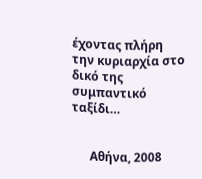έχοντας πλήρη την κυριαρχία στο δικό της συμπαντικό ταξίδι…


      Αθήνα, 2008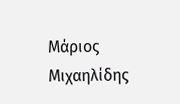Μάριος Μιχαηλίδης